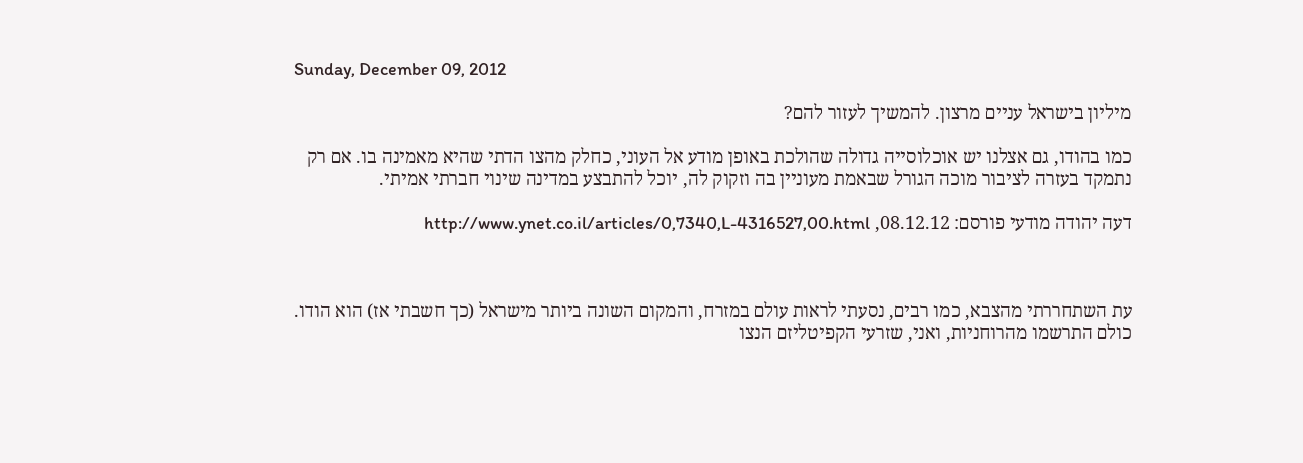Sunday, December 09, 2012

מיליון בישראל עניים מרצון. להמשיך לעזור להם?

כמו בהודו, גם אצלנו יש אוכלוסייה גדולה שהולכת באופן מודע אל העוני, כחלק מהצו הדתי שהיא מאמינה בו. אם רק נתמקד בעזרה לציבור מוכה הגורל שבאמת מעוניין בה וזקוק לה, יוכל להתבצע במדינה שינוי חברתי אמיתי.

דעה יהודה מודעי פורסם: 08.12.12, http://www.ynet.co.il/articles/0,7340,L-4316527,00.html



עת השתחררתי מהצבא, כמו רבים, נסעתי לראות עולם במזרח, והמקום השונה ביותר מישראל (כך חשבתי אז) הוא הודו. כולם התרשמו מהרוחניות, ואני, שזרעי הקפיטליזם הנצו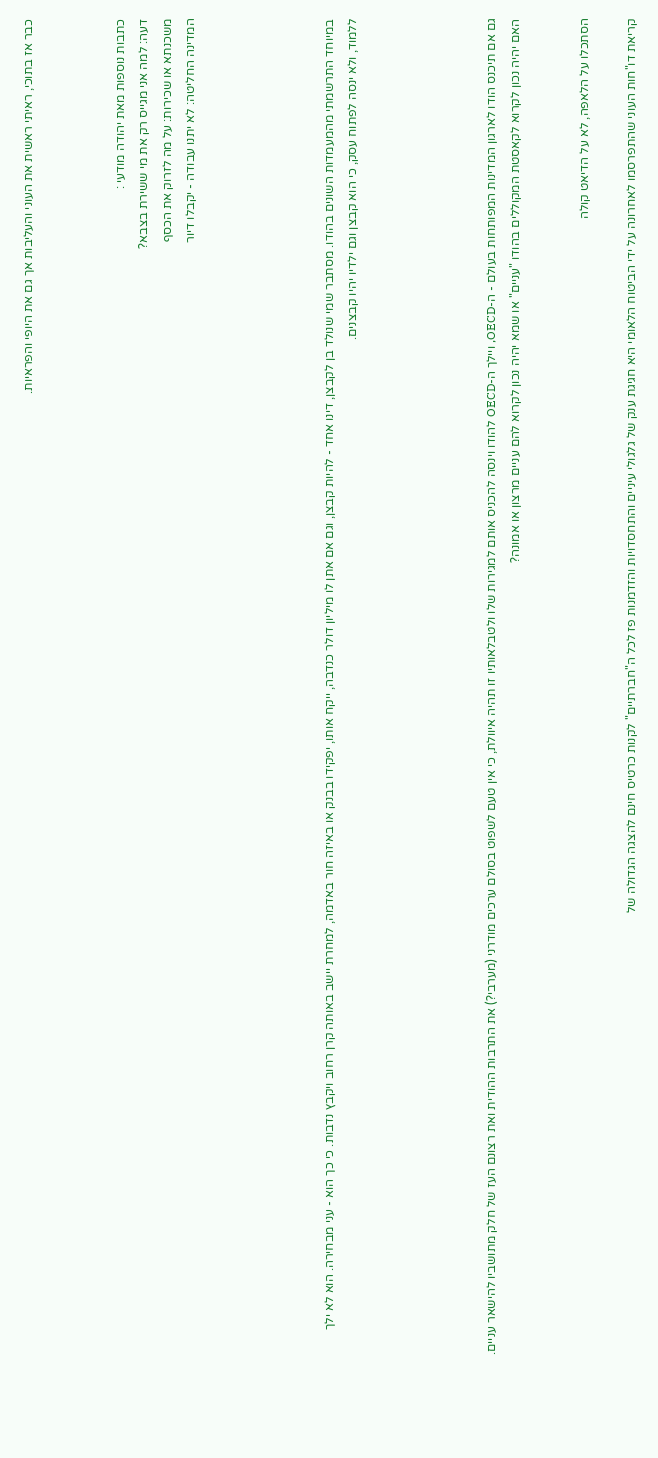כבר אז בתוכי, ראיתי ראשית את העוני והעליבות אך גם את היופי והפראיות.



כתבות נוספות מאת יהודה מודעי :
דעה: למה אני מגייס רק את מי ששירת בצבא?
משכנתא או שכירות: על מה לזרוק את הכסף
המדינה החליטה: לא יתנו עבודה - יקבלו דיור





במיוחד התרשמתי מהמעמדות השונים בהודו. מסתבר שמי שנולד בן לקבצן, דינו אחד - להיות קבצן, וגם אם אתן לו מיליון דולר כנדבה, ייקח אותו, יפקידו בבנק או באיזה חור באדמה, למחרת יישב באותה קרן רחוב ויקבץ נדבות. כי כך הוא - עני מבחירה. הוא לא ילך ללמוד, ולא ינסה לפתוח עסק, כי הוא קבצן וגם ילדיו יהיו קבצנים.





גם אם תיכנס הודו לארגון המדינות המפותחות בעולם - ה-OECD, ויילך ה-OECD להודו וינסה להכניס אותם למגירות שלו ולטבלאותיו זו תהיה איוולת, כי אין טעם לשפוט בסולם ערכים מודרני (מערבי?) את התרבות ההודית ואת רצונם העז של חלק מתושביו להישאר עניים. האם יהיה נכון לקרוא לקאסטת המקוללים בהודו "עניים" או שמא יהיה נכון לקרוא להם עניים מרצון או אמונה?


הסתכלו על הלאפה, לא על הדיאט קולה

קריאת דו"חות העוני שהתפרסמו לאחרונה על ידי הביטוח הלאומי היא חגיגת ענק של גלגולי עיניים והתחסדויות והזדמנות פז לכל ה"חברתיים" לקנות כרטיס חינם להצגה הגדולה של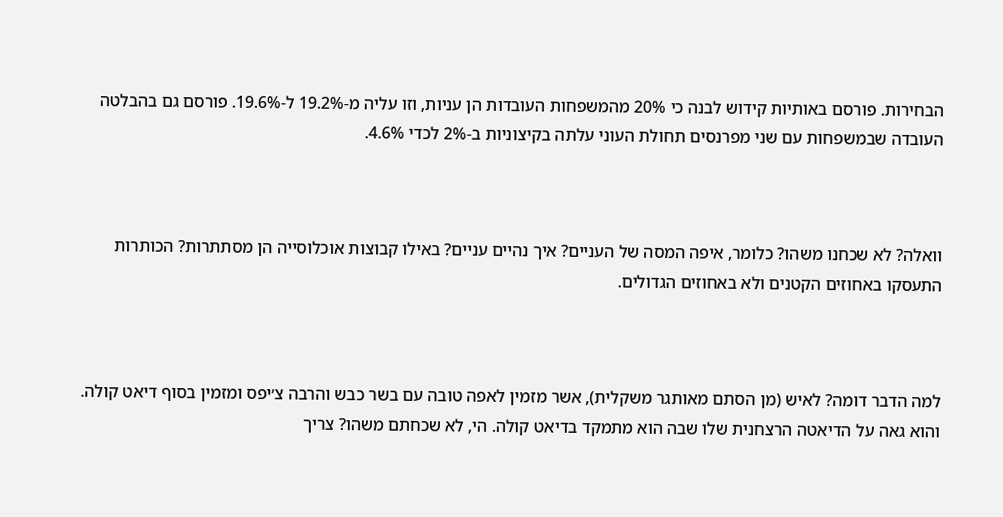הבחירות. פורסם באותיות קידוש לבנה כי 20% מהמשפחות העובדות הן עניות, וזו עליה מ-19.2% ל-19.6%. פורסם גם בהבלטה העובדה שבמשפחות עם שני מפרנסים תחולת העוני עלתה בקיצוניות ב-2% לכדי 4.6%.



וואלה? לא שכחנו משהו? כלומר, איפה המסה של העניים? איך נהיים עניים? באילו קבוצות אוכלוסייה הן מסתתרות? הכותרות התעסקו באחוזים הקטנים ולא באחוזים הגדולים.



למה הדבר דומה? לאיש (מן הסתם מאותגר משקלית), אשר מזמין לאפה טובה עם בשר כבש והרבה צ׳יפס ומזמין בסוף דיאט קולה. והוא גאה על הדיאטה הרצחנית שלו שבה הוא מתמקד בדיאט קולה. הי, לא שכחתם משהו? צריך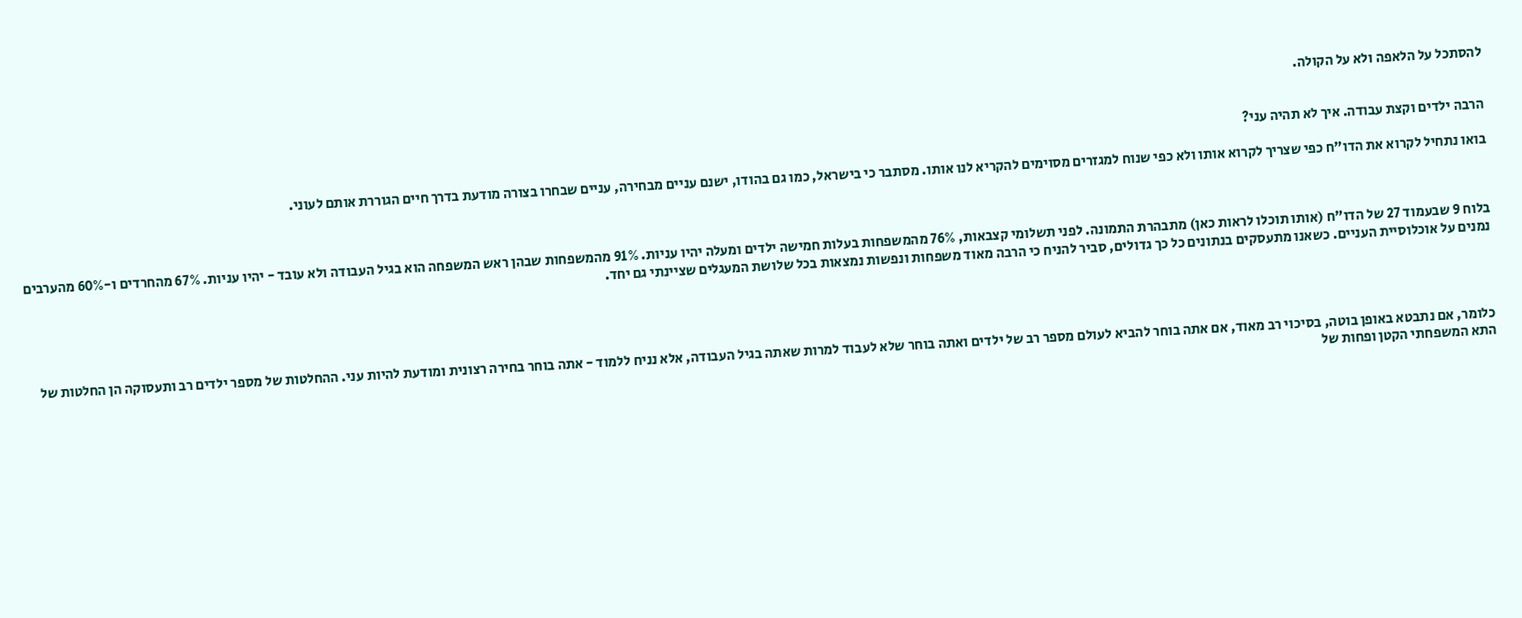להסתכל על הלאפה ולא על הקולה.


הרבה ילדים וקצת עבודה. איך לא תהיה עני?

בואו נתחיל לקרוא את הדו"ח כפי שצריך לקרוא אותו ולא כפי שנוח למגזרים מסוימים להקריא לנו אותו. מסתבר כי בישראל, כמו גם בהודו, ישנם עניים מבחירה, עניים שבחרו בצורה מודעת בדרך חיים הגוררת אותם לעוני.



בלוח 9 שבעמוד 27 של הדו"ח (אותו תוכלו לראות כאן) מתבהרת התמונה. לפני תשלומי קצבאות, 76% מהמשפחות בעלות חמישה ילדים ומעלה יהיו עניות. 91% מהמשפחות שבהן ראש המשפחה הוא בגיל העבודה ולא עובד - יהיו עניות. 67% מהחרדים ו-60% מהערבים נמנים על אוכלוסיית העניים. כשאנו מתעסקים בנתונים כל כך גדולים, סביר להניח כי הרבה מאוד משפחות ונפשות נמצאות בכל שלושת המעגלים שציינתי גם יחד.




כלומר, אם נתבטא באופן בוטה, בסיכוי רב מאוד, אם אתה בוחר להביא לעולם מספר רב של ילדים ואתה בוחר שלא לעבוד למרות שאתה בגיל העבודה, אלא נניח ללמוד - אתה בוחר בחירה רצונית ומודעת להיות עני. ההחלטות של מספר ילדים רב ותעסוקה הן החלטות של התא המשפחתי הקטן ופחות של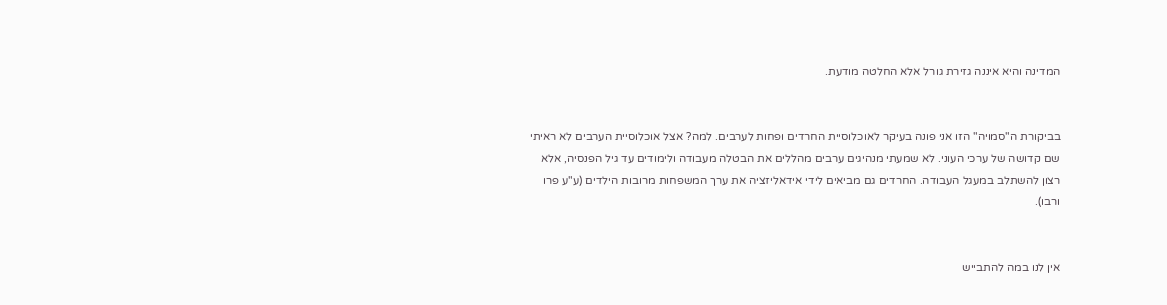המדינה והיא איננה גזירת גורל אלא החלטה מודעת.


בביקורת ה"סמויה" הזו אני פונה בעיקר לאוכלוסיית החרדים ופחות לערבים. למה? אצל אוכלוסיית הערבים לא ראיתי שם קדושה של ערכי העוני. לא שמעתי מנהיגים ערבים מהללים את הבטלה מעבודה ולימודים עד גיל הפנסיה, אלא רצון להשתלב במעגל העבודה. החרדים גם מביאים לידי אידאליזציה את ערך המשפחות מרובות הילדים (ע"ע פרו ורבו).


אין לנו במה להתבייש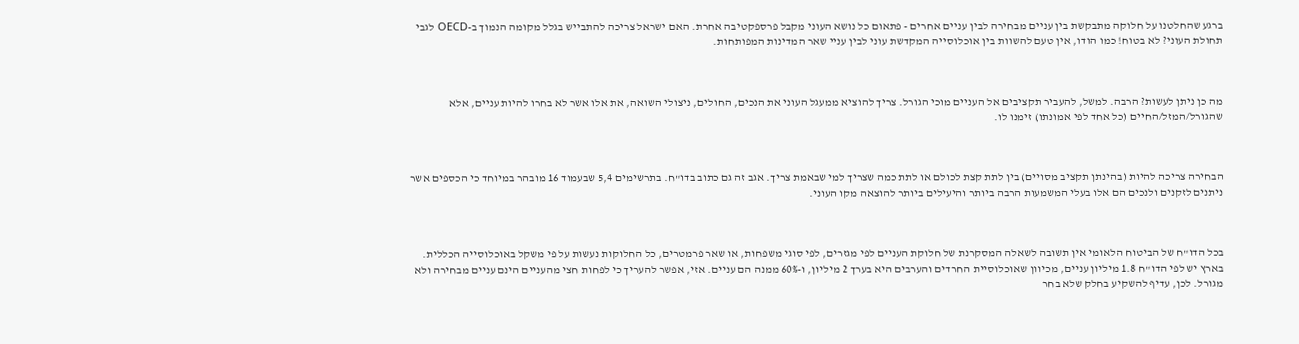ברגע שהחלטנו על חלוקה מתבקשת בין עניים מבחירה לבין עניים אחרים - פתאום כל נושא העוני מקבל פרספקטיבה אחרת. האם ישראל צריכה להתבייש בגלל מקומה הנמוך ב-OECD לגבי תחולת העוני? לא בטוח! כמו הודו, אין טעם להשוות בין אוכלוסייה המקדשת עוני לבין עניי שאר המדינות המפותחות.



מה כן ניתן לעשות? הרבה. למשל, להעביר תקציבים אל העניים מוכי הגורל. צריך להוציא ממעגל העוני את הנכים, החולים, ניצולי השואה, את אלו אשר לא בחרו להיות עניים, אלא שהגורל/המזל/החיים (כל אחד לפי אמונתו) זימנו לו.



הבחירה צריכה להיות (בהינתן תקציב מסויים) בין לתת קצת לכולם או לתת כמה שצריך למי שבאמת צריך. אגב זה גם כתוב בדו"ח. בתרשימים 5,4 שבעמוד 16 מובהר במיוחד כי הכספים אשר ניתנים לזקנים ולנכים הם אלו בעלי המשמעות הרבה ביותר והיעילים ביותר להוצאה מקו העוני.



בכל הדו"ח של הביטוח הלאומי אין תשובה לשאלה המסקרנת של חלוקת העניים לפי מגזרים, לפי סוגי משפחות, או שאר פרמטרים, כל החלוקות נעשות על פי משקל באוכלוסייה הכללית. בארץ יש לפי הדו"ח 1.8 מיליון עניים, מכיוון שאוכלוסיית החרדים והערבים היא בערך 2 מיליון, ו-60% ממנה הם עניים. אזי, אפשר להעריך כי לפחות חצי מהעניים הינם עניים מבחירה ולא מגורל. לכן, עדיף להשקיע בחלק שלא בחר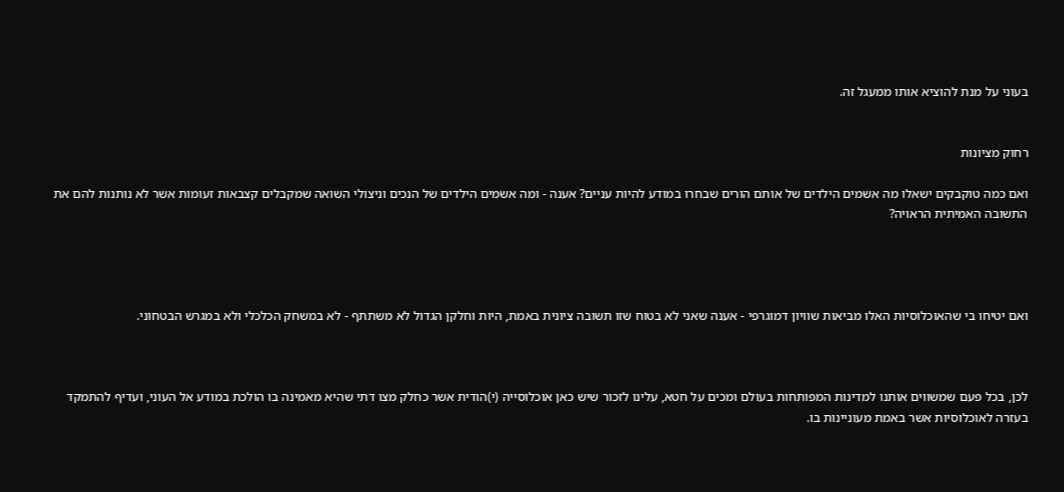בעוני על מנת להוציא אותו ממעגל זה.


רחוק מציונות

ואם כמה טוקבקים ישאלו מה אשמים הילדים של אותם הורים שבחרו במודע להיות עניים? אענה - ומה אשמים הילדים של הנכים וניצולי השואה שמקבלים קצבאות זעומות אשר לא נותנות להם את התשובה האמיתית הראויה?




ואם יטיחו בי שהאוכלוסיות האלו מביאות שוויון דמוגרפי - אענה שאני לא בטוח שזו תשובה ציונית באמת, היות וחלקן הגדול לא משתתף - לא במשחק הכלכלי ולא במגרש הבטחוני.



לכן, בכל פעם שמשווים אותנו למדינות המפותחות בעולם ומכים על חטא, עלינו לזכור שיש כאן אוכלוסייה (י)הודית אשר כחלק מצו דתי שהיא מאמינה בו הולכת במודע אל העוני, ועדיף להתמקד בעזרה לאוכלוסיות אשר באמת מעוניינות בו.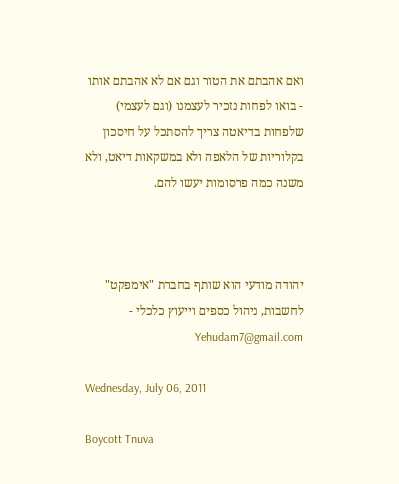ואם אהבתם את הטור וגם אם לא אהבתם אותו - בואו לפחות נזכיר לעצמנו (וגם לעצמי) שלפחות בדיאטה צריך להסתכל על חיסכון בקלוריות של הלאפה ולא במשקאות דיאט, ולא משנה כמה פרסומות יעשו להם.



יהודה מודעי הוא שותף בחברת "אימפקט" לחשבות, ניהול כספים וייעוץ כלכלי - Yehudam7@gmail.com

Wednesday, July 06, 2011

Boycott Tnuva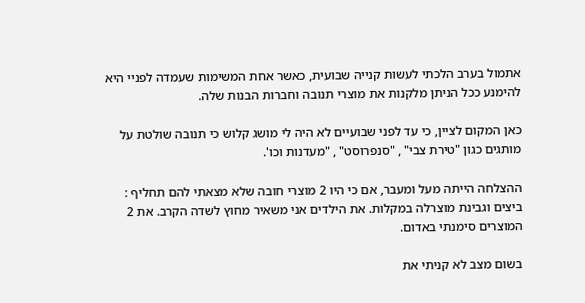אתמול בערב הלכתי לעשות קנייה שבועית, כאשר אחת המשימות שעמדה לפניי היא להימנע ככל הניתן מלקנות את מוצרי תנובה וחברות הבנות שלה.

כאן המקום לציין, כי עד לפני שבועיים לא היה לי מושג קלוש כי תנובה שולטת על מותגים כגון "טירת צבי" , "סנפרוסט" , "מעדנות וכו'.

ההצלחה הייתה מעל ומעבר, אם כי היו 2 מוצרי חובה שלא מצאתי להם תחליף : ביצים וגבינת מוצרלה במקלות. את הילדים אני משאיר מחוץ לשדה הקרב. את 2 המוצרים סימנתי באדום.

בשום מצב לא קניתי את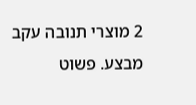2 מוצרי תנובה עקב מבצע. פשוט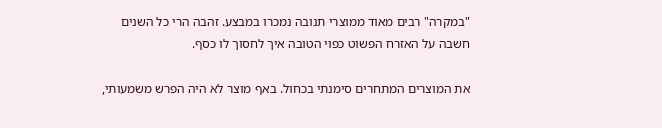"במקרה" רבים מאוד ממוצרי תנובה נמכרו במבצע. זהבה הרי כל השנים חשבה על האזרח הפשוט כפוי הטובה איך לחסוך לו כסף.

את המוצרים המתחרים סימנתי בכחול. באף מוצר לא היה הפרש משמעותי,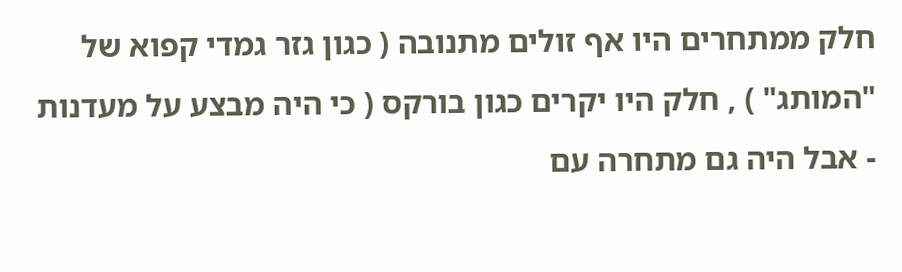חלק ממתחרים היו אף זולים מתנובה ( כגון גזר גמדי קפוא של "המותג" ) , חלק היו יקרים כגון בורקס ( כי היה מבצע על מעדנות - אבל היה גם מתחרה עם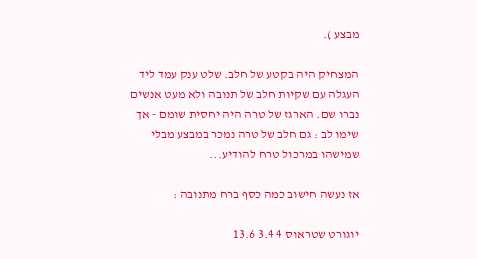מבצע ).

המצחיק היה בקטע של חלב. שלט ענק עמד ליד העגלה עם שקיות חלב של תנובה ולא מעט אנשים נברו שם. הארגז של טרה היה יחסית שומם - אך שימו לב : גם חלב של טרה נמכר במבצע מבלי שמישהו במרכול טרח להודיע...

אז נעשה חישוב כמה כסף ברח מתנובה :

יוגורט שטראוס 4 3.4 13.6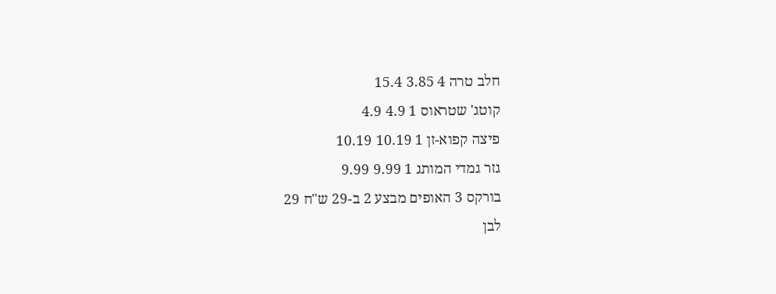חלב טרה 4 3.85 15.4
קוטג' שטראוס 1 4.9 4.9
פיצה קפוא-זן 1 10.19 10.19
גזר גמדי המותג 1 9.99 9.99
בורקס 3 האופים מבצע 2 ב-29 ש"ח 29
לבן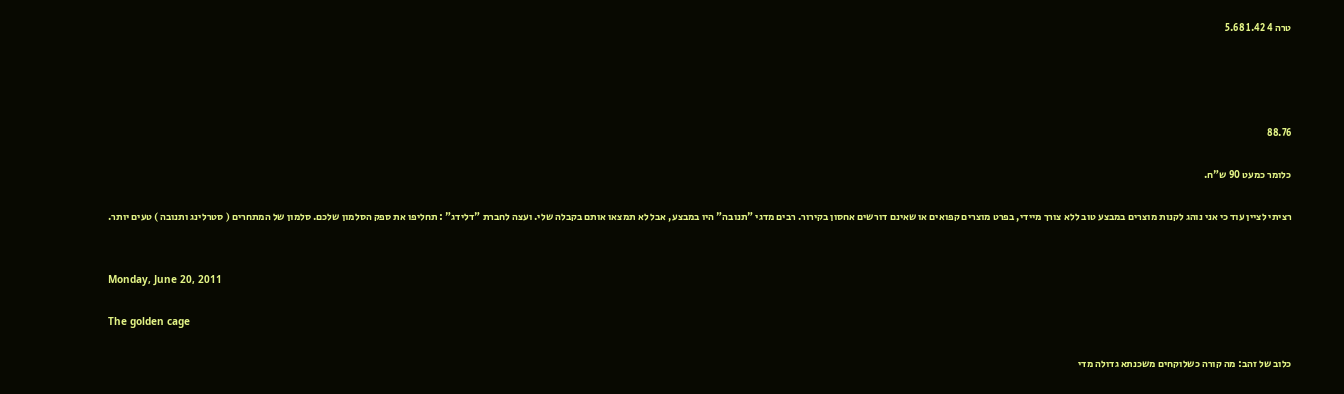טרה 4 1.42 5.68




88.76

כלומר כמעט 90 ש"ח.

רציתי לציין עוד כי אני נוהג לקנות מוצרים במבצע טוב ללא צורך מיידי, בפרט מוצרים קפואים או שאינם דורשים אחסון בקירור. רבים מדגי "תנובה" היו במבצע, אבל לא תמצאו אותם בקבלה שלי. ועצה לחברת "דלידג" : תחליפו את ספק הסלמון שלכם. סלמון של המתחרים ( סטרלינג ותנובה ) טעים יותר.


Monday, June 20, 2011

The golden cage

כלוב של זהב: מה קורה כשלוקחים משכנתא גדולה מדי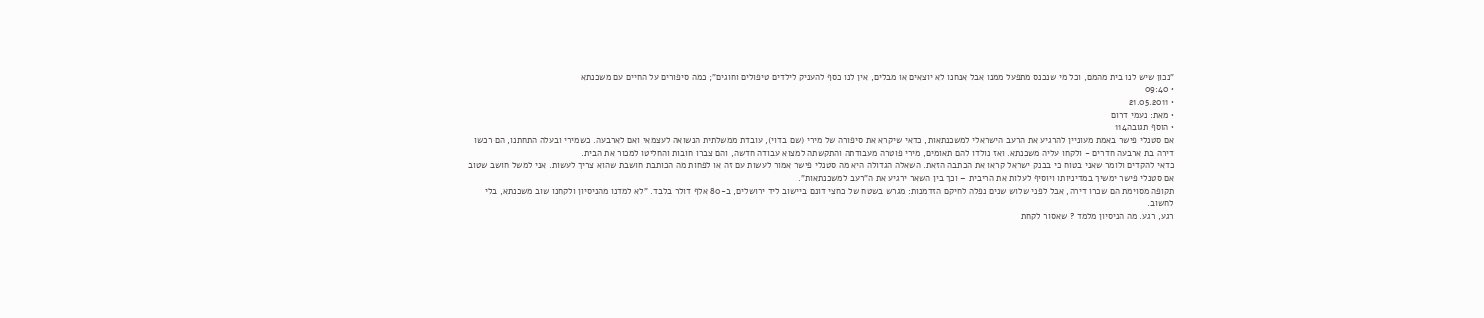"נכון שיש לנו בית מהמם, וכל מי שנכנס מתפעל ממנו אבל אנחנו לא יוצאים או מבלים, אין לנו כסף להעניק לילדים טיפולים וחוגים"; כמה סיפורים על החיים עם משכנתא
• 09:40
• 21.05.2011
• מאת: נעמי דרום
• הוסף תגובה114
אם סטנלי פישר באמת מעוניין להרגיע את הרעב הישראלי למשכנתאות, כדאי שיקרא את סיפורה של מירי (שם בדוי), עובדת ממשלתית הנשואה לעצמאי ואם לארבעה. כשמירי ובעלה התחתנו, הם רכשו דירה בת ארבעה חדרים - ולקחו עליה משכנתא. ואז נולדו להם תאומים, מירי פוטרה מעבודתה והתקשתה למצוא עבודה חדשה, והם צברו חובות והחליטו למכור את הבית.
כדאי להקדים ולומר שאני בטוח כי בבנק ישראל קראו את הכתבה הזאת. השאלה הגדולה היא מה סטנלי פישר אמור לעשות עם זה או לפחות מה הכותבת חושבת שהוא צריך לעשות. אני למשל חושב שטוב אם סטנלי פישר ימשיך במדיניותו ויוסיף לעלות את הריבית – וכך בין השאר ירגיע את ה"רעב למשכנתאות".
תקופה מסוימת הם שכרו דירה, אבל לפני שלוש שנים נפלה לחיקם הזדמנות: מגרש בשטח של כחצי דונם ביישוב ליד ירושלים, ב-80 אלף דולר בלבד. "לא למדנו מהניסיון ולקחנו שוב משכנתא, בלי לחשוב.
רגע, רגע. מה הניסיון מלמד ? שאסור לקחת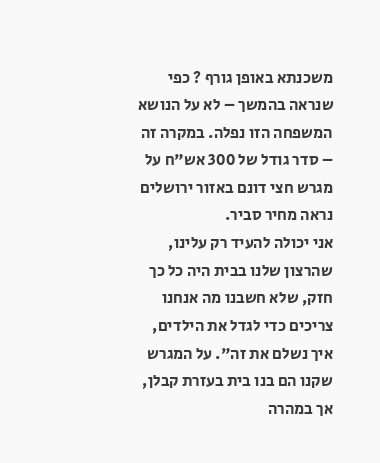משכנתא באופן גורף ? כפי שנראה בהמשך – לא על הנושא המשפחה הזו נפלה. במקרה זה – סדר גודל של 300 אש"ח על מגרש חצי דונם באזור ירושלים נראה מחיר סביר.
אני יכולה להעיד רק עלינו, שהרצון שלנו בבית היה כל כך חזק, שלא חשבנו מה אנחנו צריכים כדי לגדל את הילדים, איך נשלם את זה". על המגרש שקנו הם בנו בית בעזרת קבלן, אך במהרה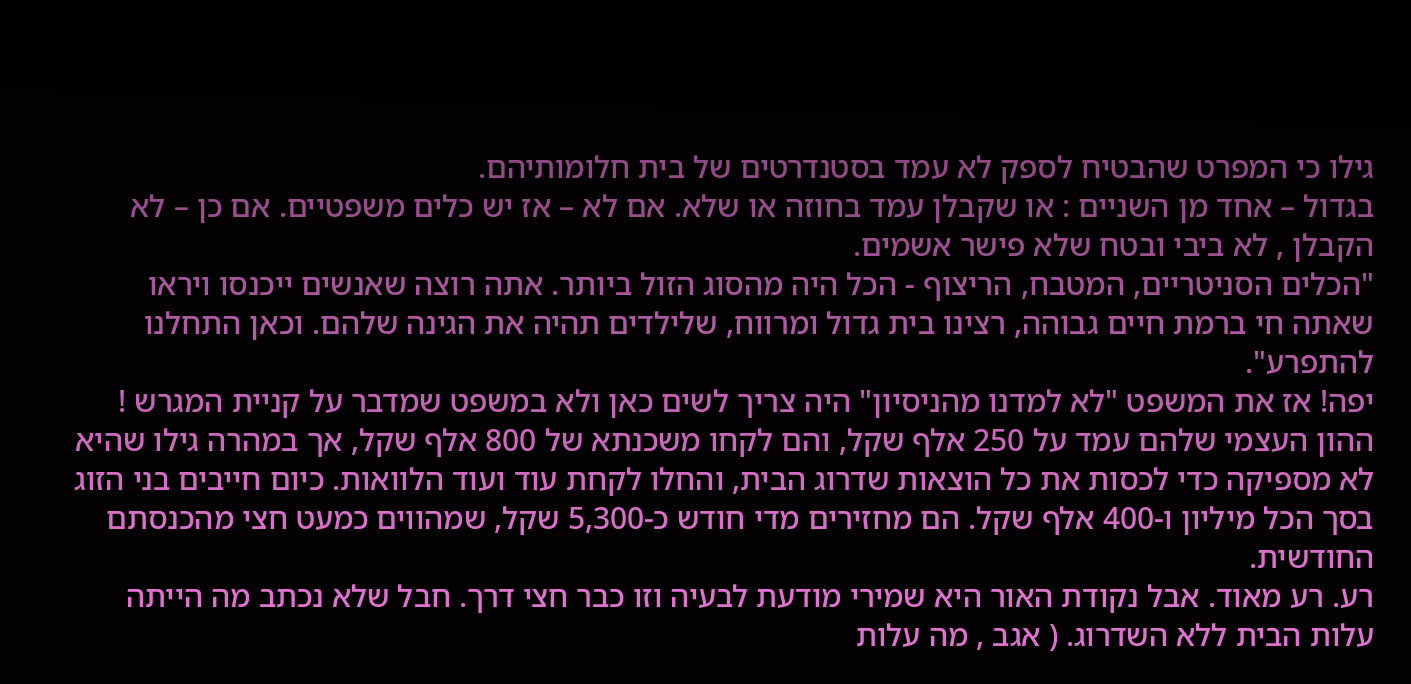גילו כי המפרט שהבטיח לספק לא עמד בסטנדרטים של בית חלומותיהם.
בגדול – אחד מן השניים : או שקבלן עמד בחוזה או שלא. אם לא – אז יש כלים משפטיים. אם כן – לא הקבלן , לא ביבי ובטח שלא פישר אשמים.
"הכלים הסניטריים, המטבח, הריצוף - הכל היה מהסוג הזול ביותר. אתה רוצה שאנשים ייכנסו ויראו שאתה חי ברמת חיים גבוהה, רצינו בית גדול ומרווח, שלילדים תהיה את הגינה שלהם. וכאן התחלנו להתפרע".
יפה! אז את המשפט "לא למדנו מהניסיון" היה צריך לשים כאן ולא במשפט שמדבר על קניית המגרש !
ההון העצמי שלהם עמד על 250 אלף שקל, והם לקחו משכנתא של 800 אלף שקל, אך במהרה גילו שהיא לא מספיקה כדי לכסות את כל הוצאות שדרוג הבית, והחלו לקחת עוד ועוד הלוואות. כיום חייבים בני הזוג בסך הכל מיליון ו-400 אלף שקל. הם מחזירים מדי חודש כ-5,300 שקל, שמהווים כמעט חצי מהכנסתם החודשית.
רע. רע מאוד. אבל נקודת האור היא שמירי מודעת לבעיה וזו כבר חצי דרך. חבל שלא נכתב מה הייתה עלות הבית ללא השדרוג. ( אגב , מה עלות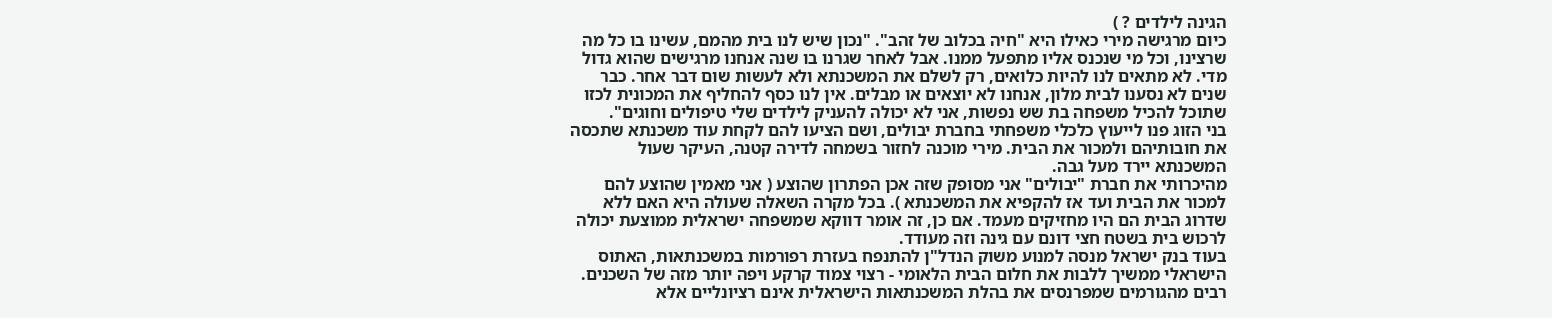הגינה לילדים ? )
כיום מרגישה מירי כאילו היא "חיה בכלוב של זהב". "נכון שיש לנו בית מהמם, עשינו בו כל מה שרצינו, וכל מי שנכנס אליו מתפעל ממנו. אבל לאחר שגרנו בו שנה אנחנו מרגישים שהוא גדול מדי. לא מתאים לנו להיות כלואים, רק לשלם את המשכנתא ולא לעשות שום דבר אחר. כבר שנים לא נסענו לבית מלון, אנחנו לא יוצאים או מבלים. אין לנו כסף להחליף את המכונית לכזו שתוכל להכיל משפחה בת שש נפשות, אני לא יכולה להעניק לילדים שלי טיפולים וחוגים".
בני הזוג פנו לייעוץ כלכלי משפחתי בחברת יבולים, ושם הציעו להם לקחת עוד משכנתא שתכסה את חובותיהם ולמכור את הבית. מירי מוכנה לחזור בשמחה לדירה קטנה, העיקר שעול המשכנתא יירד מעל גבה.
מהיכרותי את חברת "יבולים" אני מסופק שזה אכן הפתרון שהוצע ( אני מאמין שהוצע להם למכור את הבית ועד אז להקפיא את המשכנתא ). בכל מקרה השאלה שעולה היא האם ללא שדרוג הבית הם היו מחזיקים מעמד. אם כן, זה אומר דווקא שמשפחה ישראלית ממוצעת יכולה לרכוש בית בשטח חצי דונם עם גינה וזה מעודד.
בעוד בנק ישראל מנסה למנוע משוק הנדל"ן להתנפח בעזרת רפורמות במשכנתאות, האתוס הישראלי ממשיך ללבות את חלום הבית הלאומי - רצוי צמוד קרקע ויפה יותר מזה של השכנים. רבים מהגורמים שמפרנסים את בהלת המשכנתאות הישראלית אינם רציונליים אלא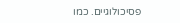פסיכולוגיים. כמו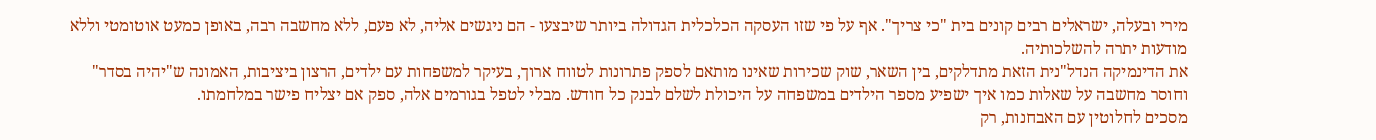מירי ובעלה, ישראלים רבים קונים בית "כי צריך". אף על פי שזו העסקה הכלכלית הגדולה ביותר שיבצעו - הם ניגשים אליה, לא פעם, ללא מחשבה רבה, באופן כמעט אוטומטי וללא מודעות יתרה להשלכותיה.
את הדינמיקה הנדל"נית הזאת מתדלקים, בין השאר, שוק שכירות שאינו מותאם לספק פתרונות לטווח ארוך, בעיקר למשפחות עם ילדים, הרצון ביציבות, האמונה ש"יהיה בסדר" וחוסר מחשבה על שאלות כמו איך ישפיע מספר הילדים במשפחה על היכולת לשלם לבנק כל חודש. מבלי לטפל בגורמים אלה, ספק אם יצליח פישר במלחמתו.
מסכים לחלוטין עם האבחנות, רק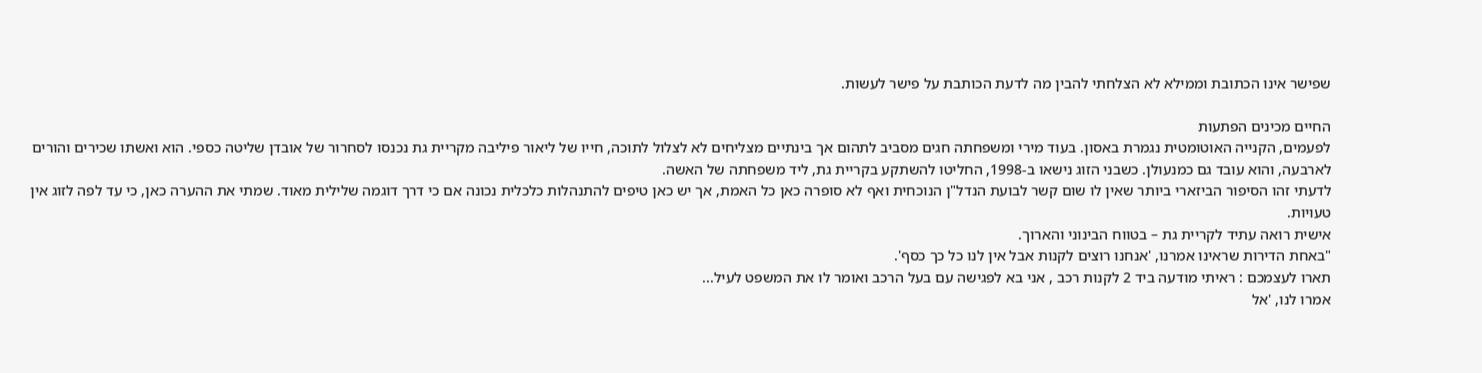שפישר אינו הכתובת וממילא לא הצלחתי להבין מה לדעת הכותבת על פישר לעשות.

החיים מכינים הפתעות
לפעמים, הקנייה האוטומטית נגמרת באסון. בעוד מירי ומשפחתה חגים מסביב לתהום אך בינתיים מצליחים לא לצלול לתוכה, חייו של ליאור פיליבה מקריית גת נכנסו לסחרור של אובדן שליטה כספי. הוא ואשתו שכירים והורים לארבעה, והוא עובד גם כמנעולן. כשבני הזוג נישאו ב-1998, החליטו להשתקע בקריית גת, ליד משפחתה של האשה.
לדעתי זהו הסיפור הביזארי ביותר שאין לו שום קשר לבועת הנדל"ן הנוכחית ואף לא סופרה כאן כל האמת, אך יש כאן טיפים להתנהלות כלכלית נכונה אם כי דרך דוגמה שלילית מאוד. שמתי את ההערה כאן, כי עד לפה לזוג אין טעויות.
אישית רואה עתיד לקריית גת – בטווח הבינוני והארוך.
"באחת הדירות שראינו אמרנו, 'אנחנו רוצים לקנות אבל אין לנו כל כך כסף'.
תארו לעצמכם : ראיתי מודעה ביד 2 לקנות רכב , אני בא לפגישה עם בעל הרכב ואומר לו את המשפט לעיל...
אמרו לנו, 'אל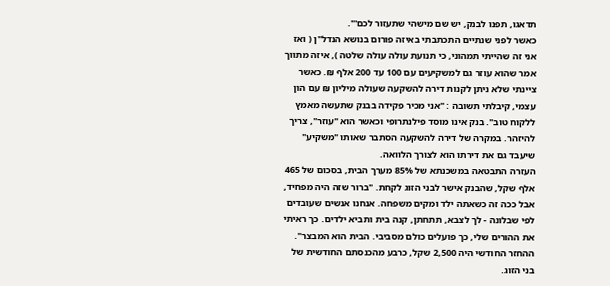תדאגו, תפנו לבנק, יש שם מישהי שתעזור לכם'".
כאשר לפני שנתיים התכתבתי באיזה פורום בנושא הנדל"ן ( ואז אני זה שהייתי תמהוני, כי תנועת עולה עולה שלטה ), איזה מתווך אמר שהוא עוזר גם למשקיעים עם 100 עד 200 אלף ₪. כאשר ציינתי שלא ניתן לקנות דירה להשקעה שעולה מיליון ₪ עם הון עצמי, קיבלתי תשובה : "אני מכיר פקידה בבנק שתעשה מאמץ ללקוח טוב". בנק אינו מוסד פילנתרופי וכאשר הוא "עוזר", צריך להיזהר. במקרה של דירה להשקעה הסתבר שאותו "משקיע" שיעבד גם את דירתו הוא לצורך הלוואה.
העזרה התבטאה במשכנתא של 85% מערך הבית, בסכום של 465 אלף שקל, שהבנק אישר לבני הזוג לקחת. "ברור שזה היה מפחיד, אבל ככה זה כשאתה ילד ומקים משפחה. אנחנו אנשים שעובדים לפי שבלונה - לך לצבא, תתחתן, קנה בית ותביא ילדים. כך ראיתי את ההורים שלי, כך פועלים כולם מסביבי. הבית הוא המבצר".
ההחזר החודשי היה 2,500 שקל, כרבע מהכנסתם החודשית של בני הזוג.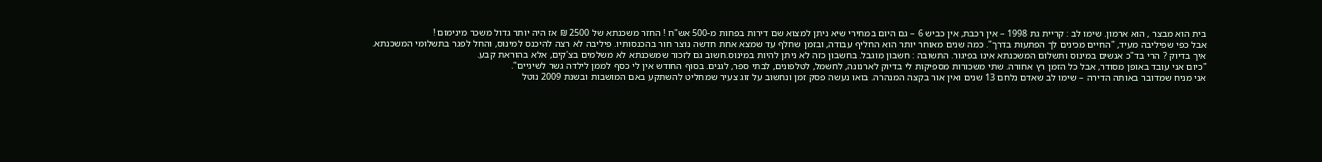בית הוא מבצר , הוא ארמון. שימו לב : קריית גת 1998 – אין רכבת, אין כביש 6 – גם היום במחירי שיא ניתן למצוא שם דירות בפחות מ-500 אש"ח ! החזר משכנתא של 2500 ₪ אז היה יותר גדול משכר מינימום !
אבל כפי שפיליבה מעיד, "החיים מכינים לך הפתעות בדרך". כמה שנים מאוחר יותר הוא החליף עבודה, ובזמן שחלף עד שמצא אחת חדשה נוצר חור בהכנסותיו. פיליבה לא רצה להיכנס למינוס, והחל לפגר בתשלומי המשכנתא.
איך בדיוק ? הרי בד"כ אנשים במינוס ותשלום המשכנתא אינו בפיגור. התשובה : חשבון מוגבל. בחשבון כזה לא ניתן להיות במינוס.חשוב גם לזכור שמשכנתא לא משלמים בצ'קים, אלא בהוראת קבע.
"כיום אני עובד באופן מסודר, אבל כל הזמן רץ אחורה. שתי משכורות מספיקות לי בדיוק לארנונה, לחשמל, לטלפונים, לבתי ספר, לגנים. בסוף החודש אין לי כסף לממן לילדה גשר לשיניים".
אני מניח שמדובר באותה הדירה – שימו לב שאדם נלחם 13 שנים ואין אור בקצה המנהרה. בואו נעשה פסק זמן ונחשוב על זוג צעיר שמחליט להשתקע באם המושבות ובשנת 2009 נוטל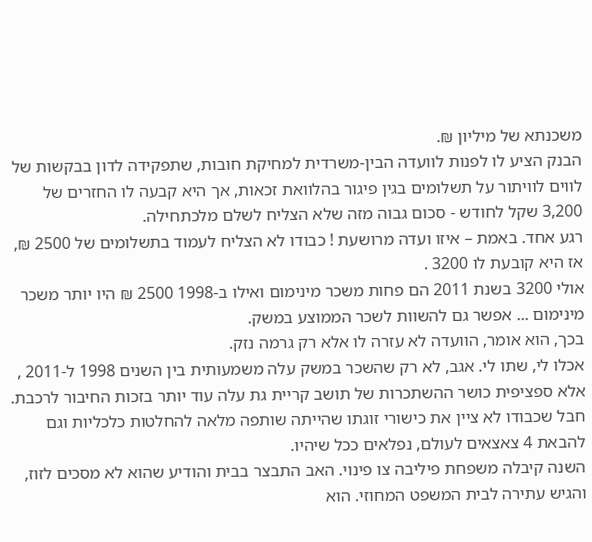משכנתא של מיליון ₪.
הבנק הציע לו לפנות לוועדה הבין-משרדית למחיקת חובות, שתפקידה לדון בבקשות של לווים לוויתור על תשלומים בגין פיגור בהלוואת זכאות, אך היא קבעה לו החזרים של 3,200 שקל לחודש - סכום גבוה מזה שלא הצליח לשלם מלכתחילה.
רגע אחד. באמת – איזו ועדה מרושעת ! כבודו לא הצליח לעמוד בתשלומים של 2500 ₪, אז היא קובעת לו 3200 .
אולי 3200 בשנת 2011 הם פחות משכר מינימום ואילו ב-1998 2500 ₪ היו יותר משכר מינימום ... אפשר גם להשוות לשכר הממוצע במשק.
בכך, הוא אומר, הוועדה לא עזרה לו אלא רק גרמה נזק.
אכלו לי, שתו לי. אגב, לא רק שהשכר במשק עלה משמעותית בין השנים 1998 ל-2011 , אלא ספציפית כושר ההשתכרות של תושב קריית גת עלה עוד יותר בזכות החיבור לרכבת. חבל שכבודו לא ציין את כישורי זוגתו שהייתה שותפה מלאה להחלטות כלכליות וגם להבאת 4 צאצאים לעולם, נפלאים ככל שיהיו.
השנה קיבלה משפחת פיליבה צו פינוי. האב התבצר בבית והודיע שהוא לא מסכים לזוז, והגיש עתירה לבית המשפט המחוזי. הוא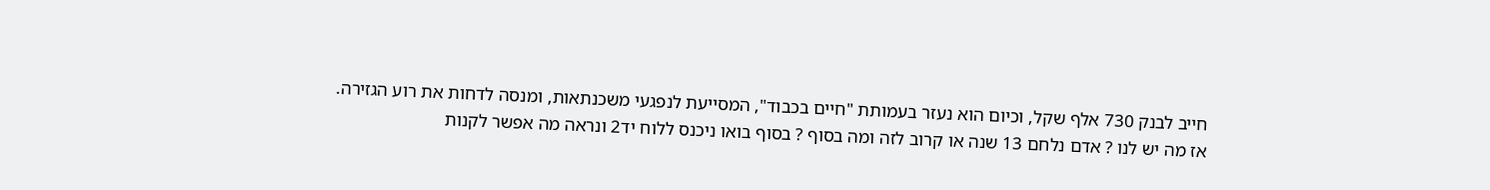חייב לבנק 730 אלף שקל, וכיום הוא נעזר בעמותת "חיים בכבוד", המסייעת לנפגעי משכנתאות, ומנסה לדחות את רוע הגזירה.
אז מה יש לנו ? אדם נלחם 13 שנה או קרוב לזה ומה בסוף ? בסוף בואו ניכנס ללוח יד2 ונראה מה אפשר לקנות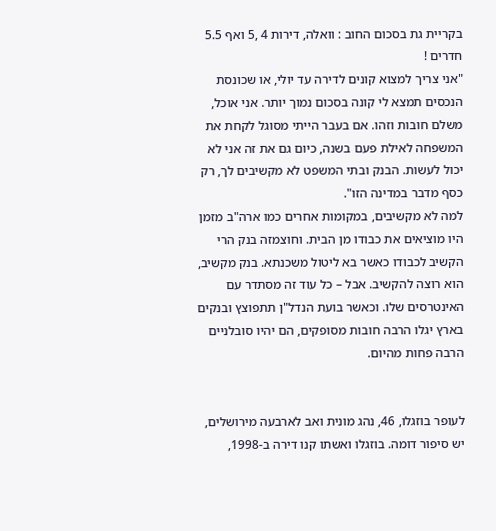בקריית גת בסכום החוב : וואלה, דירות 4 ,5 ואף 5.5 חדרים !
"אני צריך למצוא קונים לדירה עד יולי, או שכונסת הנכסים תמצא לי קונה בסכום נמוך יותר. אני אוכל, משלם חובות וזהו. אם בעבר הייתי מסוגל לקחת את המשפחה לאילת פעם בשנה, כיום גם את זה אני לא יכול לעשות. הבנק ובתי המשפט לא מקשיבים לך, רק כסף מדבר במדינה הזו".
למה לא מקשיבים, במקומות אחרים כמו ארה"ב מזמן היו מוציאים את כבודו מן הבית. וחוצמזה בנק הרי הקשיב לכבודו כאשר בא ליטול משכנתא. בנק מקשיב, הוא רוצה להקשיב. אבל – כל עוד זה מסתדר עם האינטרסים שלו. וכאשר בועת הנדל"ן תתפוצץ ובנקים בארץ יגלו הרבה חובות מסופקים, הם יהיו סובלניים הרבה פחות מהיום.


לעופר בוזגלו, 46, נהג מונית ואב לארבעה מירושלים, יש סיפור דומה. בוזגלו ואשתו קנו דירה ב-1998,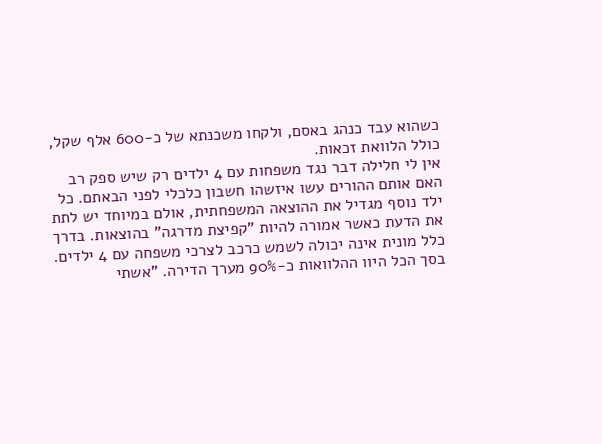כשהוא עבד כנהג באסם, ולקחו משכנתא של כ-600 אלף שקל, כולל הלוואת זכאות.
אין לי חלילה דבר נגד משפחות עם 4 ילדים רק שיש ספק רב האם אותם ההורים עשו איזשהו חשבון כלכלי לפני הבאתם. כל ילד נוסף מגדיל את ההוצאה המשפחתית, אולם במיוחד יש לתת את הדעת כאשר אמורה להיות "קפיצת מדרגה" בהוצאות. בדרך כלל מונית אינה יכולה לשמש כרכב לצרכי משפחה עם 4 ילדים.
בסך הכל היוו ההלוואות כ-90% מערך הדירה. "אשתי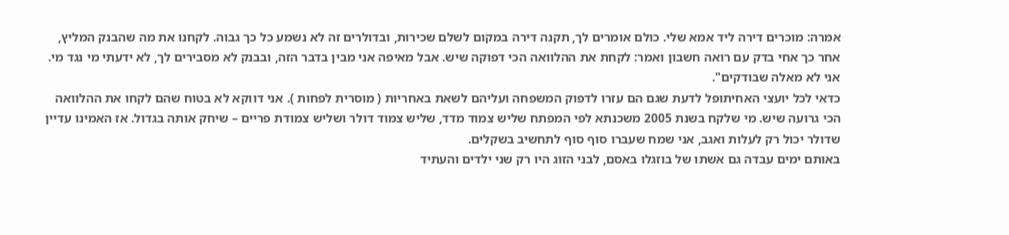אמרה: מוכרים דירה ליד אמא שלי. כולם אומרים לך, תקנה דירה במקום לשלם שכירות, ובדולרים זה לא נשמע כל כך גבוה. לקחנו את מה שהבנק המליץ, אחר כך אחי בדק עם רואה חשבון ואמר: לקחת את ההלוואה הכי דפוקה שיש. אבל מאיפה אני מבין בדבר הזה, ובבנק לא מסבירים לך, לא ידעתי מי נגד מי. אני לא מאלה שבודקים".
כדאי לכל יועצי האחיתופל לדעת שגם הם עזרו לדפוק המשפחה ועליהם לשאת באחריות ( מוסרית לפחות ). אני דווקא לא בטוח שהם לקחו את ההלוואה הכי גרועה שיש. מי שלקח בשנת 2005 משכנתא לפי המפתח שליש צמוד מדד, שליש צמוד דולר ושליש צמודת פריים – שיחק אותה בגדול. אז האמינו עדיין שדולר יכול רק לעלות ואגב, אני שמח שעברו סוף סוף לתחשיב בשקלים.
באותם ימים עבדה גם אשתו של בוזגלו באסם, לבני הזוג היו רק שני ילדים והעתיד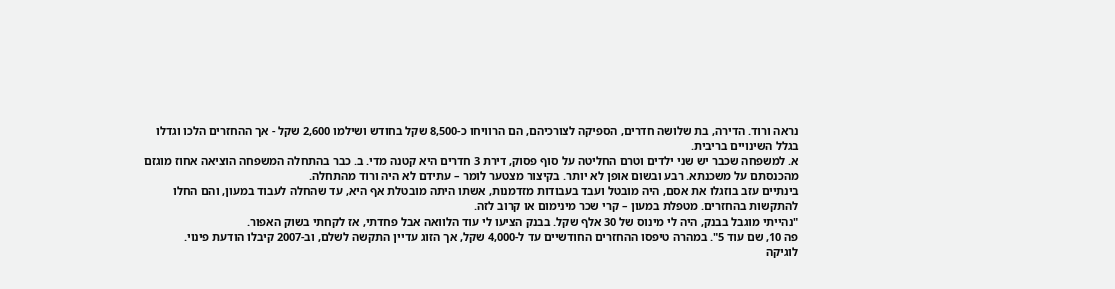נראה ורוד. הדירה, בת שלושה חדרים, הספיקה לצורכיהם, הם הרוויחו כ-8,500 שקל בחודש ושילמו 2,600 שקל - אך ההחזרים הלכו וגדלו בגלל השינויים בריבית.
א. למשפחה שכבר יש שני ילדים וטרם החליטה על סוף פסוק, דירת 3 חדרים היא קטנה מדי. ב. כבר בהתחלה המשפחה הוציאה אחוז מוגזם מהכנסתם על משכנתא. רבע ובשום אופן לא יותר. בקיצור מצטער לומר – עתידם לא היה ורוד מהתחלה.
בינתיים עזב בוזגלו את אסם, היה מובטל ועבד בעבודות מזדמנות, אשתו היתה מובטלת אף היא, עד שהחלה לעבוד במעון, והם החלו להתקשות בהחזרים. מטפלת במעון – קרי שכר מינימום או קרוב לזה.
"נהייתי מוגבל בבנק, היה לי מינוס של 30 אלף שקל. בבנק הציעו לי עוד הלוואה אבל פחדתי, אז לקחתי בשוק האפור.
פה 10, שם עוד 5". במהרה טיפסו ההחזרים החודשיים עד ל-4,000 שקל, אך הזוג עדיין התקשה לשלם, וב-2007 קיבלו הודעת פינוי.
לוגיקה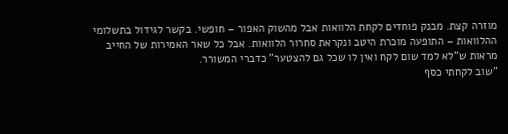מוזרה קצת. מבנק פוחדים לקחת הלוואות אבל מהשוק האפור – חופשי. בקשר לגידול בתשלומי ההלוואות – התופעה מוכרת היטב ונקראת סחרור הלוואות. אבל כל שאר האמירות של החייב מראות ש"לא למד שום לקח ואין לו שכל גם להצטער" כדברי המשורר.
"שוב לקחתי כסף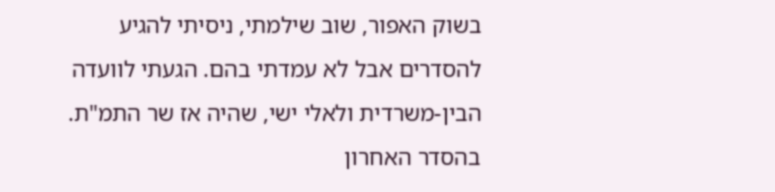בשוק האפור, שוב שילמתי, ניסיתי להגיע להסדרים אבל לא עמדתי בהם. הגעתי לוועדה הבין-משרדית ולאלי ישי, שהיה אז שר התמ"ת. בהסדר האחרון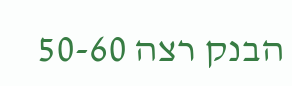הבנק רצה 50-60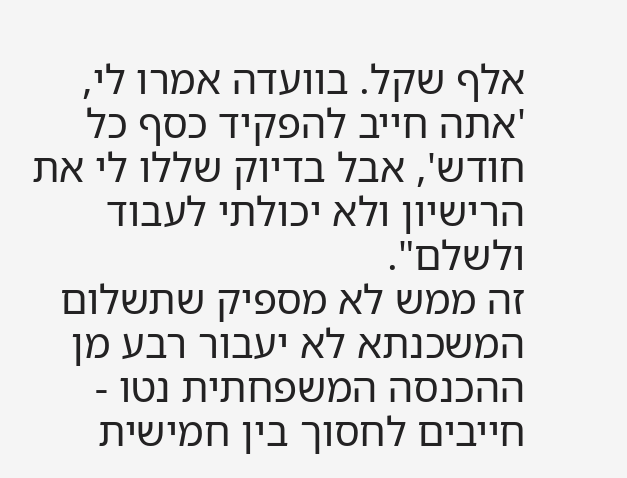אלף שקל. בוועדה אמרו לי, 'אתה חייב להפקיד כסף כל חודש', אבל בדיוק שללו לי את הרישיון ולא יכולתי לעבוד ולשלם".
זה ממש לא מספיק שתשלום המשכנתא לא יעבור רבע מן ההכנסה המשפחתית נטו - חייבים לחסוך בין חמישית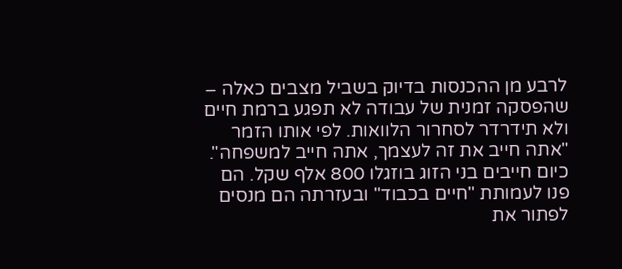לרבע מן ההכנסות בדיוק בשביל מצבים כאלה – שהפסקה זמנית של עבודה לא תפגע ברמת חיים ולא תידרדר לסחרור הלוואות. לפי אותו הזמר "אתה חייב את זה לעצמך, אתה חייב למשפחה".
כיום חייבים בני הזוג בוזגלו 800 אלף שקל. הם פנו לעמותת "חיים בכבוד" ובעזרתה הם מנסים לפתור את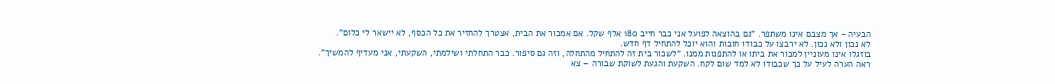הבעיה - אך מצבם אינו משתפר. "גם בהוצאה לפועל אני כבר חייב 180 אלף שקל. אם אמכור את הבית, אצטרך להחזיר את כל הכסף, לא יישאר לי כלום".
לא נכון ולא נכון. לא ירבצו על כבודו חובות והוא יוכל להתחיל דף חדש.
בוזגלו אינו מעוניין למכור את ביתו או להתפנות ממנו. "לשכור בית זה להתחיל מהתחלה, וזה גם סיפור. כבר התחלתי ושילמתי, השקעתי, אני מעדיף להמשיך".
ראה הערה לעיל על כך שכבודו לא למד שום לקח. השקעת והגעת לשוקת שבורה – צא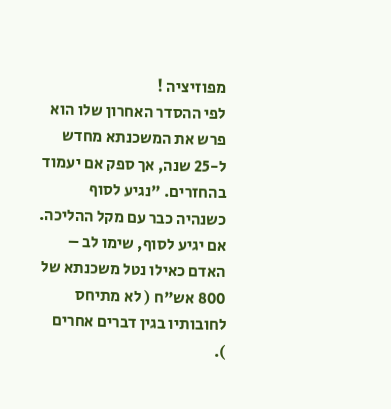מפוזיציה !
לפי ההסדר האחרון שלו הוא פרש את המשכנתא מחדש ל-25 שנה, אך ספק אם יעמוד בהחזרים. "נגיע לסוף כשנהיה כבר עם מקל ההליכה.
אם יגיע לסוף, שימו לב – האדם כאילו נטל משכנתא של 800 אש"ח ( לא מתיחס לחובותיו בגין דברים אחרים ).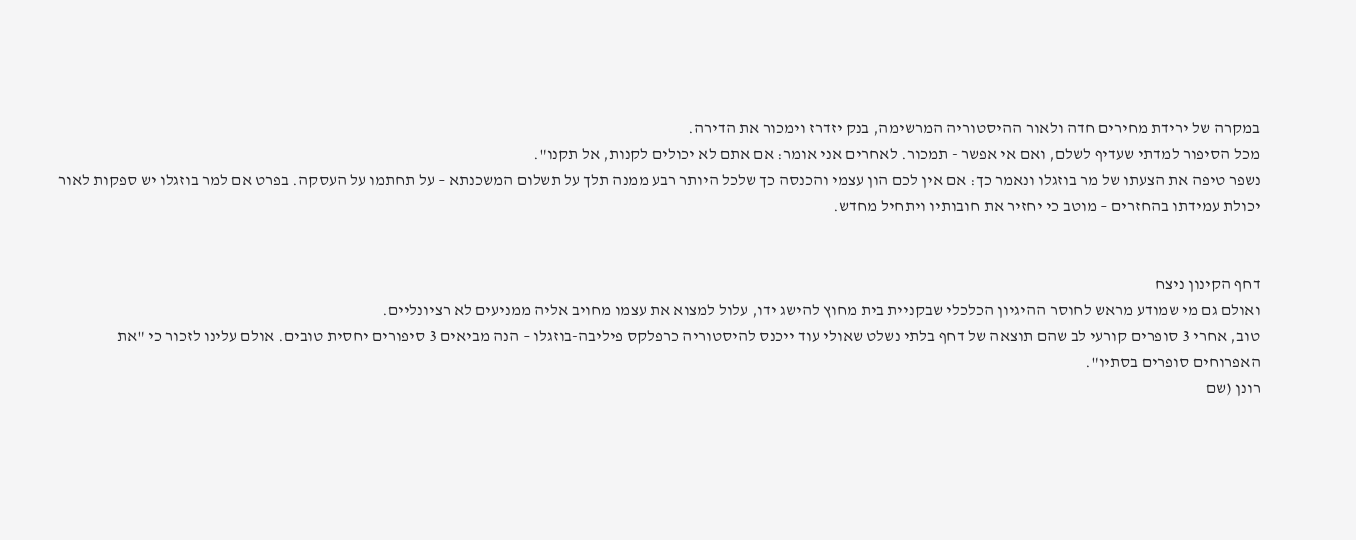במקרה של ירידת מחירים חדה ולאור ההיסטוריה המרשימה, בנק יזדרז וימכור את הדירה.
מכל הסיפור למדתי שעדיף לשלם, ואם אי אפשר - תמכור. לאחרים אני אומר: אם אתם לא יכולים לקנות, אל תקנו".
נשפר טיפה את הצעתו של מר בוזגלו ונאמר כך: אם אין לכם הון עצמי והכנסה כך שלכל היותר רבע ממנה תלך על תשלום המשכנתא – על תחתמו על העסקה. בפרט אם למר בוזגלו יש ספקות לאור יכולת עמידתו בהחזרים – מוטב כי יחזיר את חובותיו ויתחיל מחדש.


דחף הקינון ניצח
ואולם גם מי שמודע מראש לחוסר ההיגיון הכלכלי שבקניית בית מחוץ להישג ידו, עלול למצוא את עצמו מחויב אליה ממניעים לא רציונליים.
טוב, אחרי 3 סופרים קורעי לב שהם תוצאה של דחף בלתי נשלט שאולי עוד ייכנס להיסטוריה כרפלקס פיליבה-בוזגלו – הנה מביאים 3 סיפורים יחסית טובים. אולם עלינו לזכור כי "את האפרוחים סופרים בסתיו".
רונן (שם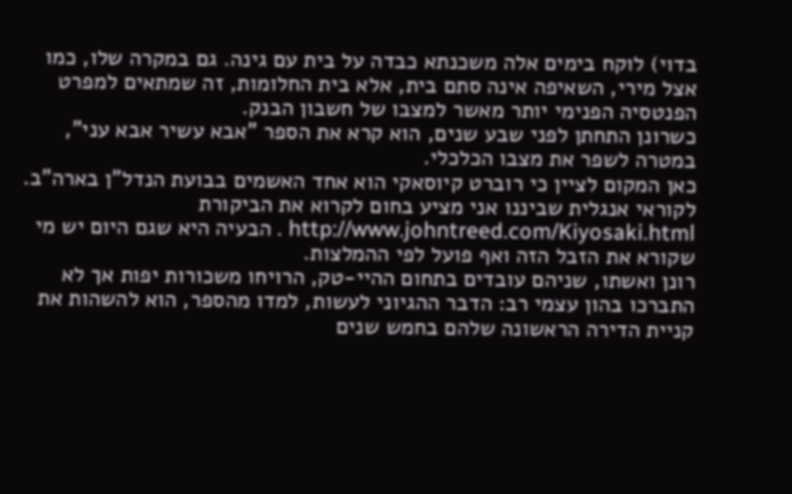בדוי) לוקח בימים אלה משכנתא כבדה על בית עם גינה. גם במקרה שלו, כמו אצל מירי, השאיפה אינה סתם בית, אלא בית החלומות, זה שמתאים למפרט הפנטסיה הפנימי יותר מאשר למצבו של חשבון הבנק.
כשרונן התחתן לפני שבע שנים, הוא קרא את הספר "אבא עשיר אבא עני", במטרה לשפר את מצבו הכלכלי.
כאן המקום לציין כי רוברט קיוסאקי הוא אחד האשמים בבועת הנדל"ן בארה"ב. לקוראי אנגלית שביננו אני מציע בחום לקרוא את הביקורת http://www.johntreed.com/Kiyosaki.html . הבעיה היא שגם היום יש מי שקורא את הזבל הזה ואף פועל לפי ההמלצות.
רונן ואשתו, שניהם עובדים בתחום ההיי-טק, הרויחו משכורות יפות אך לא התברכו בהון עצמי רב: הדבר ההגיוני לעשות, למדו מהספר, הוא להשהות את קניית הדירה הראשונה שלהם בחמש שנים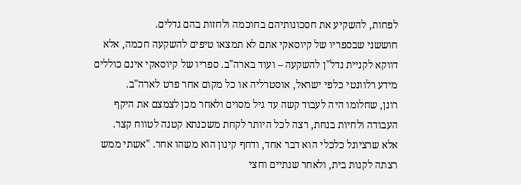לפחות, להשקיע את חסכונותיהם בחוכמה ולחזות בהם גדלים.
חוששני שבספריו של קיוסאקי אתם לא תמצאו טיפים להשקעה חכמה, אלא דווקא לקניית נדל"ן להשקעה – ועוד בארה"ב. ספריו של קיוסאקי אינם כוללים מידע רלוונטי כלפי ישראל, אוסטרליה או כל מקום אחר פרט לארה"ב.
רונן, שחלומו היה לעבוד קשה עד גיל מסוים ולאחר מכן לצמצם את היקף העבודה ולחיות בנחת, רצה לכל היותר לקחת משכנתא קטנה לטווח קצר.
אלא שרציונל כלכלי הוא דבר אחד, ודחף קינון הוא משהו אחר. "אשתי ממש רצתה לקנות בית, ולאחר שנתיים וחצי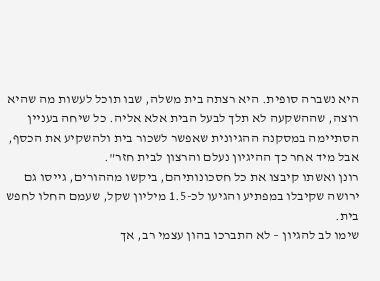היא נשברה סופית. היא רצתה בית משלה, שבו תוכל לעשות מה שהיא רוצה, שההשקעה לא תלך לבעל הבית אלא אליה. כל שיחה בעניין הסתיימה במסקנה ההגיונית שאפשר לשכור בית ולהשקיע את הכסף, אבל מיד אחר כך ההיגיון נעלם והרצון לבית חזר".
רונן ואשתו קיבצו את כל חסכונותיהם, ביקשו מההורים, גייסו גם ירושה שקיבלו במפתיע והגיעו לכ-1.5 מיליון שקל, שעמם החלו לחפש בית.
שימו לב להגיון – לא התברכו בהון עצמי רב, אך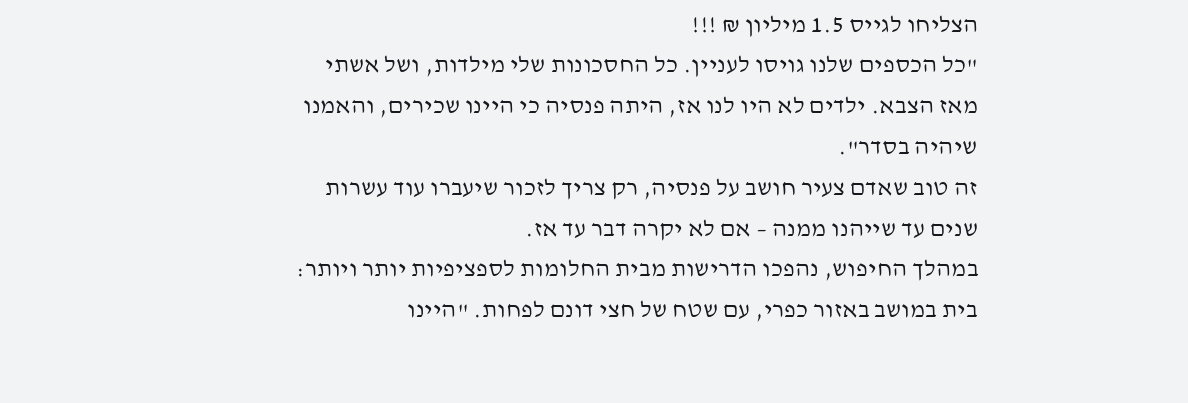הצליחו לגייס 1.5 מיליון ₪ !!!
"כל הכספים שלנו גויסו לעניין. כל החסכונות שלי מילדות, ושל אשתי מאז הצבא. ילדים לא היו לנו אז, היתה פנסיה כי היינו שכירים, והאמנו שיהיה בסדר".
זה טוב שאדם צעיר חושב על פנסיה, רק צריך לזכור שיעברו עוד עשרות שנים עד שייהנו ממנה – אם לא יקרה דבר עד אז.
במהלך החיפוש, נהפכו הדרישות מבית החלומות לספציפיות יותר ויותר: בית במושב באזור כפרי, עם שטח של חצי דונם לפחות. "היינו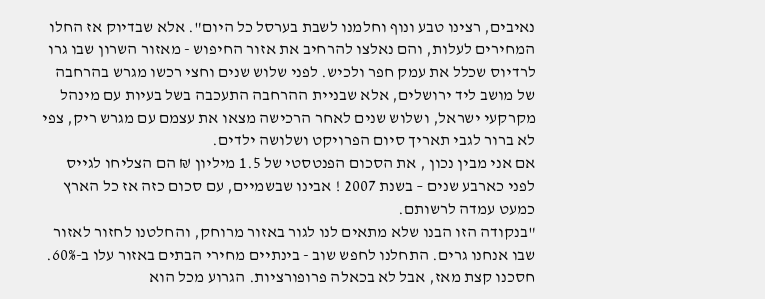נאיבים, רצינו טבע ונוף וחלמנו לשבת בערסל כל היום". אלא שבדיוק אז החלו המחירים לעלות, והם נאלצו להרחיב את אזור החיפוש - מאזור השרון שבו גרו לרדיוס שכלל את עמק חפר ולכיש. לפני שלוש שנים וחצי רכשו מגרש בהרחבה של מושב ליד ירושלים, אלא שבניית ההרחבה התעכבה בשל בעיות עם מינהל מקרקעי ישראל, ושלוש שנים לאחר הרכישה מצאו את עצמם עם מגרש ריק, צפי לא ברור לגבי תאריך סיום הפרויקט ושלושה ילדים.
אם אני מבין נכון , את הסכום הפנטסטי של 1.5 מיליון ₪ הם הצליחו לגייס לפני כארבע שנים – בשנת 2007 ! אבינו שבשמיים, עם סכום כזה אז כל הארץ כמעט עמדה לרשותם.
"בנקודה הזו הבנו שלא מתאים לנו לגור באזור מרוחק, והחלטנו לחזור לאזור שבו אנחנו גרים. התחלנו לחפש שוב - בינתיים מחירי הבתים באזור עלו ב-60%. חסכנו קצת מאז, אבל לא בכאלה פרופורציות. הגרוע מכל הוא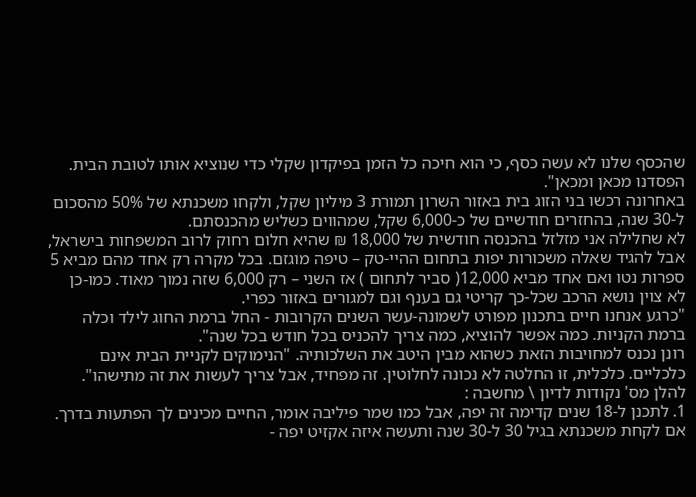שהכסף שלנו לא עשה כסף, כי הוא חיכה כל הזמן בפיקדון שקלי כדי שנוציא אותו לטובת הבית. הפסדנו מכאן ומכאן".
באחרונה רכשו בני הזוג בית באזור השרון תמורת 3 מיליון שקל, ולקחו משכנתא של 50% מהסכום ל-30 שנה, בהחזרים חודשיים של כ-6,000 שקל, שמהווים כשליש מהכנסתם.
לא שחלילה אני מזלזל בהכנסה חודשית של 18,000 ₪ שהיא חלום רחוק לרוב המשפחות בישראל, אבל להגיד שאלה משכורות יפות בתחום ההיי-טק – טיפה מוגזם. בכל מקרה רק אחד מהם מביא 5 ספרות נטו ואם אחד מביא 12,000( סביר לתחום ) אז השני – רק 6,000 שזה נמוך מאוד. כמו-כן לא צוין נושא הרכב שכל-כך קריטי גם בענף וגם למגורים באזור כפרי.
"כרגע אנחנו חיים בתכנון מפורט לשמונה-עשר השנים הקרובות - החל ברמת החוג לילד וכלה ברמת הקניות. כמה אפשר להוציא, כמה צריך להכניס בכל חודש בכל שנה".
רונן נכנס למחויבות הזאת כשהוא מבין היטב את השלכותיה. "הנימוקים לקניית הבית אינם כלכליים. כלכלית, זו החלטה לא נכונה לחלוטין. זה מפחיד, אבל צריך לעשות את זה מתישהו".
להלן מס' נקודות לדיון \ מחשבה :
1. לתכנן ל-18 שנים קדימה זה יפה, אבל כמו שמר פיליבה אומר, החיים מכינים לך הפתעות בדרך. אם לקחת משכנתא בגיל 30 ל-30 שנה ותעשה איזה אקזיט יפה -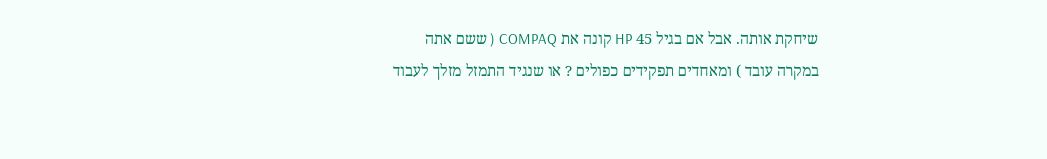שיחקת אותה. אבל אם בגיל 45 HP קונה את COMPAQ ( ששם אתה במקרה עובד ) ומאחדים תפקידים כפולים ? או שנגיד התמזל מזלך לעבוד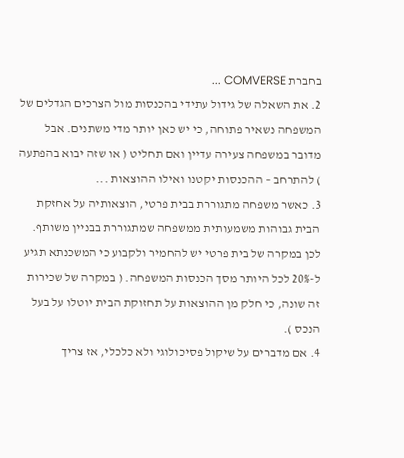בחברת COMVERSE ...
2. את השאלה של גידול עתידי בהכנסות מול הצרכים הגדלים של המשפחה נשאיר פתוחה, כי יש כאן יותר מדי משתנים. אבל מדובר במשפחה צעירה עדיין ואם תחליט ( או שזה יבוא בהפתעה ) להתרחב – ההכנסות יקטנו ואילו ההוצאות ...
3. כאשר משפחה מתגוררת בבית פרטי, הוצאותיה על אחזקת הבית גבוהות משמעותית ממשפחה שמתגוררת בבניין משותף. לכן במקרה של בית פרטי יש להחמיר ולקבוע כי המשכנתא תגיע ל-20% לכל היותר מסך הכנסות המשפחה. ( במקרה של שכירות זה שונה, כי חלק מן ההוצאות על תחזוקת הבית יוטלו על בעל הנכס ).
4. אם מדברים על שיקול פסיכולוגי ולא כלכלי, אז צריך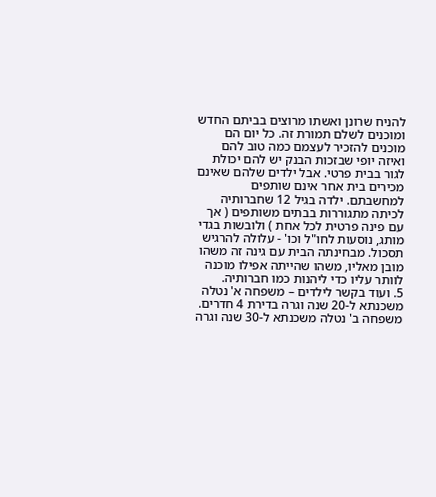להניח שרונן ואשתו מרוצים בביתם החדש ומוכנים לשלם תמורת זה. כל יום הם מוכנים להזכיר לעצמם כמה טוב להם ואיזה יופי שבזכות הבנק יש להם יכולת לגור בבית פרטי. אבל ילדים שלהם שאינם מכירים בית אחר אינם שותפים למחשבתם. ילדה בגיל 12 שחברותיה לכיתה מתגוררות בבתים משותפים ( אך עם פינה פרטית לכל אחת ) ולובשות בגדי מותג, נוסעות לחו"ל וכו' - עלולה להרגיש תסכול. מבחינתה הבית עם גינה זה משהו מובן מאליו, משהו שהייתה אפילו מוכנה לוותר עליו כדי ליהנות כמו חברותיה.
5. ועוד בקשר לילדים – משפחה א' נטלה משכנתא ל-20 שנה וגרה בדירת 4 חדרים. משפחה ב' נטלה משכנתא ל-30 שנה וגרה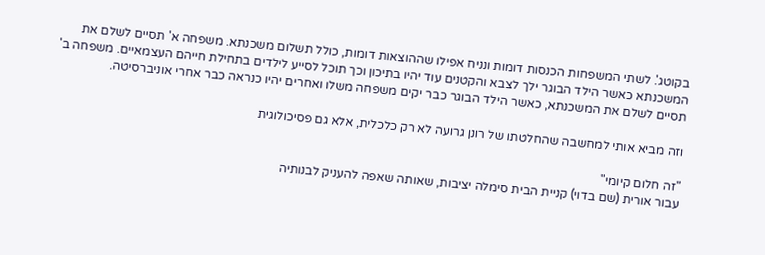בקוטג'. לשתי המשפחות הכנסות דומות ונניח אפילו שההוצאות דומות, כולל תשלום משכנתא. משפחה א' תסיים לשלם את המשכנתא כאשר הילד הבוגר ילך לצבא והקטנים עוד יהיו בתיכון וכך תוכל לסייע לילדים בתחילת חייהם העצמאיים. משפחה ב' תסיים לשלם את המשכנתא, כאשר הילד הבוגר כבר יקים משפחה משלו ואחרים יהיו כנראה כבר אחרי אוניברסיטה.

וזה מביא אותי למחשבה שהחלטתו של רונן גרועה לא רק כלכלית, אלא גם פסיכולוגית

"זה חלום קיומי"
עבור אורית (שם בדוי) קניית הבית סימלה יציבות, שאותה שאפה להעניק לבנותיה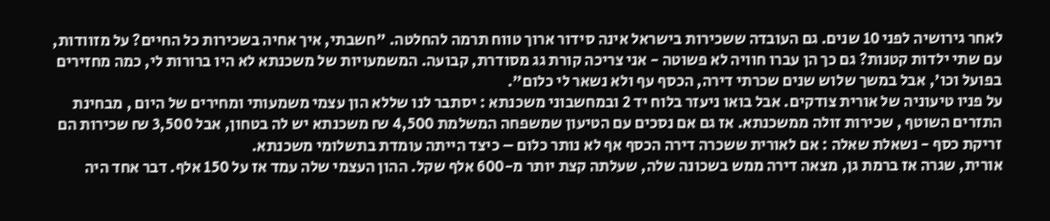לאחר גירושיה לפני 10 שנים. גם העובדה ששכירות בישראל אינה סידור ארוך טווח תרמה להחלטה. "חשבתי, איך אחיה בשכירות כל החיים? על מזוודות, עם שתי ילדות קטנות? גם כך הן עברו חוויה לא פשוטה - אני צריכה קורת גג מסודרת, קבועה. המשמעויות של משכנתא לא היו ברורות לי, כמה מחזירים בפועל וכו', אבל במשך שלוש שנים שכרתי דירה, הכסף עף ולא נשאר לי כלום".
על פניו טיעוניה של אורית צודקים. אבל בואו ניעזר בלוח יד 2 ובמחשבוני משכנתא : יסתבר לנו שללא הון עצמי משמעותי ומחירים של היום , מבחינת התזרים השוטף , שכירות זולה ממשכנתא. אז גם אם נסכים עם הטיעון שמשפחה המשלמת 4,500 ₪ משכנתא יש לה בטחון, אבל 3,500 ₪ שכירות הם זריקת כסף - נשאלת שאלה : אם לאורית ששכרה דירה הכסף אף לא נותר כלום – כיצד הייתה עומדת בתשלומי משכנתא.
אורית, שגרה אז ברמת גן, מצאה דירה ממש בשכונה שלה, שעלתה קצת יותר מ-600 אלף שקל. ההון העצמי שלה עמד אז על 150 אלף. דבר אחד היה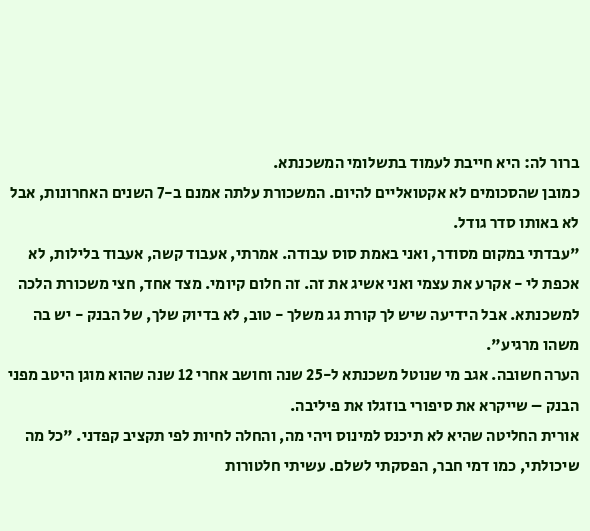ברור לה: היא חייבת לעמוד בתשלומי המשכנתא.
כמובן שהסכומים לא אקטואליים להיום. המשכורת עלתה אמנם ב-7 השנים האחרונות, אבל לא באותו סדר גודל.
"עבדתי במקום מסודר, ואני באמת סוס עבודה. אמרתי, אעבוד קשה, אעבוד בלילות, לא אכפת לי - אקרע את עצמי ואני אשיג את זה. זה חלום קיומי. מצד אחד, חצי משכורת הלכה למשכנתא. אבל הידיעה שיש לך קורת גג משלך - טוב, לא בדיוק שלך, של הבנק - יש בה משהו מרגיע".
הערה חשובה. אגב מי שנוטל משכנתא ל-25 שנה וחושב אחרי 12 שנה שהוא מוגן היטב מפני הבנק – שייקרא את סיפורי בוזגלו את פיליבה.
אורית החליטה שהיא לא תיכנס למינוס ויהי מה, והחלה לחיות לפי תקציב קפדני. "כל מה שיכולתי, כמו דמי חבר, הפסקתי לשלם. עשיתי חלטורות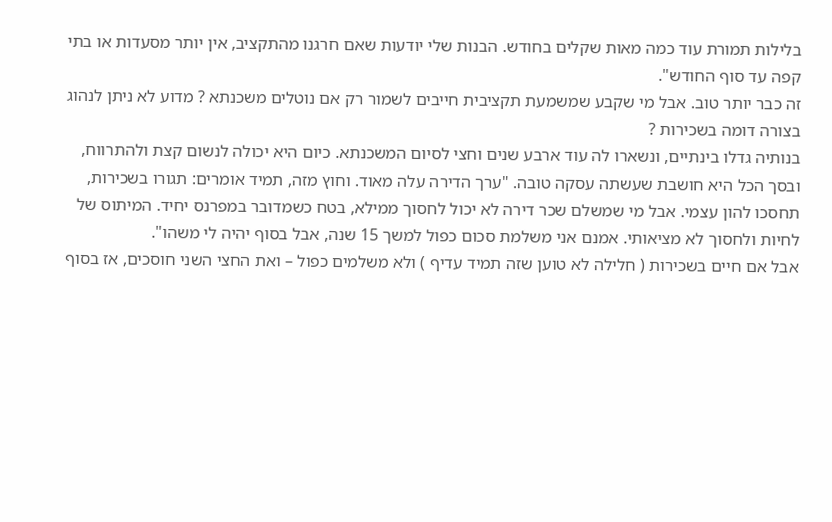בלילות תמורת עוד כמה מאות שקלים בחודש. הבנות שלי יודעות שאם חרגנו מהתקציב, אין יותר מסעדות או בתי קפה עד סוף החודש".
זה כבר יותר טוב. אבל מי שקבע שמשמעת תקציבית חייבים לשמור רק אם נוטלים משכנתא ? מדוע לא ניתן לנהוג בצורה דומה בשכירות ?
בנותיה גדלו בינתיים, ונשארו לה עוד ארבע שנים וחצי לסיום המשכנתא. כיום היא יכולה לנשום קצת ולהתרווח, ובסך הכל היא חושבת שעשתה עסקה טובה. "ערך הדירה עלה מאוד. וחוץ מזה, תמיד אומרים: תגורו בשכירות, תחסכו להון עצמי. אבל מי שמשלם שכר דירה לא יכול לחסוך ממילא, בטח כשמדובר במפרנס יחיד. המיתוס של לחיות ולחסוך לא מציאותי. אמנם אני משלמת סכום כפול למשך 15 שנה, אבל בסוף יהיה לי משהו".
אבל אם חיים בשכירות ( חלילה לא טוען שזה תמיד עדיף ) ולא משלמים כפול – ואת החצי השני חוסכים, אז בסוף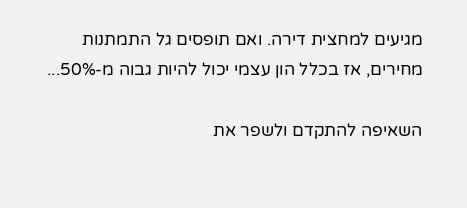מגיעים למחצית דירה. ואם תופסים גל התמתנות מחירים, אז בכלל הון עצמי יכול להיות גבוה מ-50%...

השאיפה להתקדם ולשפר את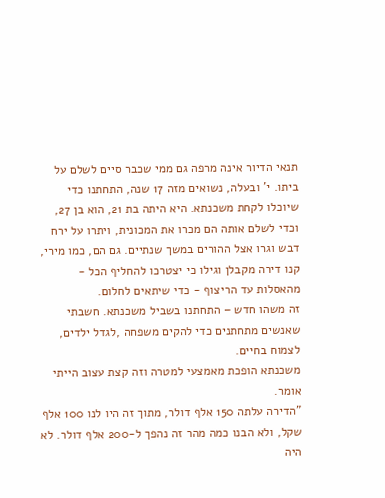תנאי הדיור אינה מרפה גם ממי שכבר סיים לשלם על ביתו. י' ובעלה, נשואים מזה 17 שנה, התחתנו כדי שיוכלו לקחת משכנתא. היא היתה בת 21, הוא בן 27, וכדי לשלם אותה הם מכרו את המכונית, ויתרו על ירח דבש וגרו אצל ההורים במשך שנתיים. גם הם, כמו מירי, קנו דירה מקבלן וגילו כי יצטרכו להחליף הכל - מהאסלות עד הריצוף - כדי שיתאים לחלום.
זה משהו חדש – התחתנו בשביל משכנתא. חשבתי שאנשים מתחתנים כדי להקים משפחה ,לגדל ילדים, לצמוח בחיים.
משכנתא הופכת מאמצעי למטרה וזה קצת עצוב הייתי אומר.
"הדירה עלתה 150 אלף דולר, מתוך זה היו לנו 100 אלף שקל, ולא הבנו כמה מהר זה נהפך ל-200 אלף דולר. לא היה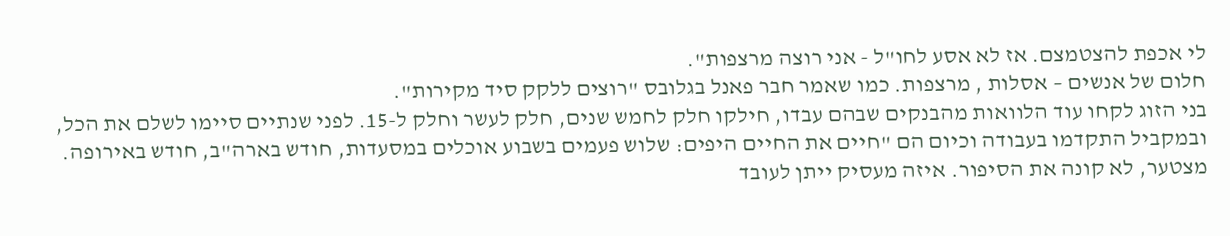לי אכפת להצטמצם. אז לא אסע לחו"ל - אני רוצה מרצפות".
חלום של אנשים – אסלות , מרצפות. כמו שאמר חבר פאנל בגלובס "רוצים ללקק סיד מקירות".
בני הזוג לקחו עוד הלוואות מהבנקים שבהם עבדו, חילקו חלק לחמש שנים, חלק לעשר וחלק ל-15. לפני שנתיים סיימו לשלם את הכל, ובמקביל התקדמו בעבודה וכיום הם "חיים את החיים היפים: שלוש פעמים בשבוע אוכלים במסעדות, חודש בארה"ב, חודש באירופה.
מצטער, לא קונה את הסיפור. איזה מעסיק ייתן לעובד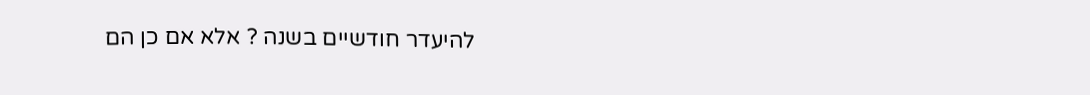להיעדר חודשיים בשנה ? אלא אם כן הם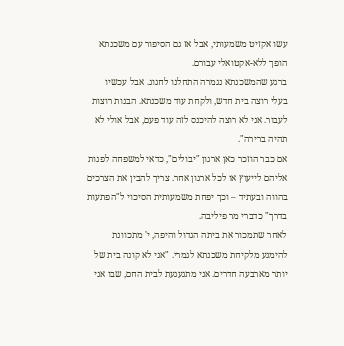עשו אקזיט משמעותי, אבל אז גם הסיפור עם משכנתא הופך ללא-אקטואלי עבורם.
ברגע שהמשכנתא נגמרה התחלנו לחגוג. אבל עכשיו בעלי רוצה בית חדש, ולקחת עוד משכנתא. הבנות רוצות לעבור. אני לא רוצה להיכנס לזה עוד פעם, אבל אולי לא תהיה ברירה".
אם כבר הוזכר כאן ארגון "יבולים", כדאי למשפחה לפנות אליהם לייעוץ או לכל ארגון אחר. צריך להבין את הצרכים בהווה ובעתיד – וכך יפחת משמעותית הסיכוי ל"הפתעות בדרך" כדברי מר פיליבה.
לאחר שתמכור את ביתה הגדול והיפה, י' מתכוונת להימנע מלקיחת משכנתא לגמרי. "אני לא קונה בית של יותר מארבעה חדרים. אני מתגעגעת לבית החם, שבו אני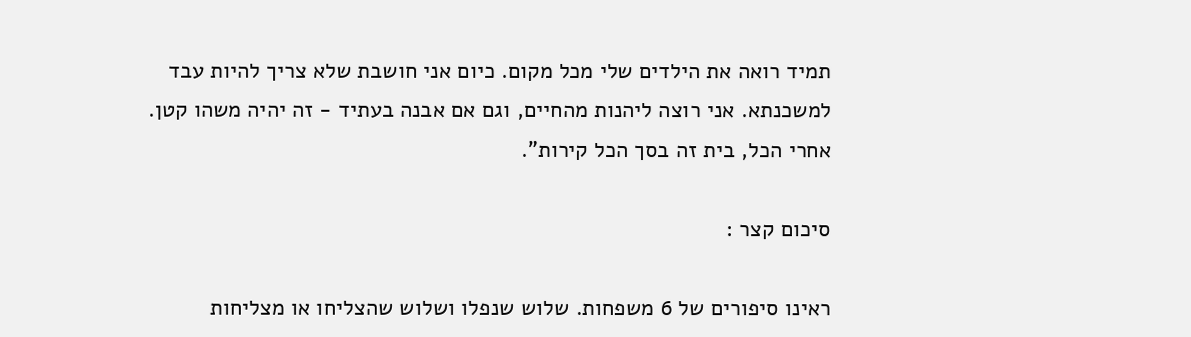תמיד רואה את הילדים שלי מכל מקום. כיום אני חושבת שלא צריך להיות עבד למשכנתא. אני רוצה ליהנות מהחיים, וגם אם אבנה בעתיד - זה יהיה משהו קטן. אחרי הכל, בית זה בסך הכל קירות".

סיכום קצר :

ראינו סיפורים של 6 משפחות. שלוש שנפלו ושלוש שהצליחו או מצליחות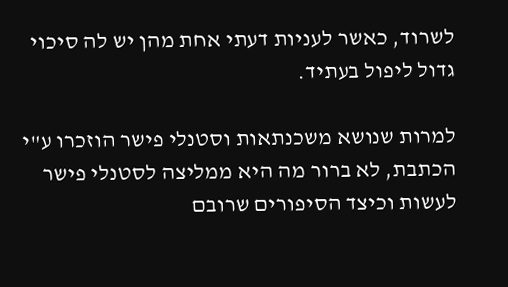לשרוד, כאשר לעניות דעתי אחת מהן יש לה סיכוי גדול ליפול בעתיד.

למרות שנושא משכנתאות וסטנלי פישר הוזכרו ע"י הכתבת, לא ברור מה היא ממליצה לסטנלי פישר לעשות וכיצד הסיפורים שרובם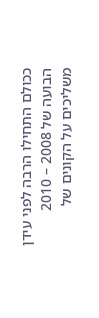ככולם התחילו הרבה לפני עידן הבועה של 2008 – 2010 משליכים על הקונים של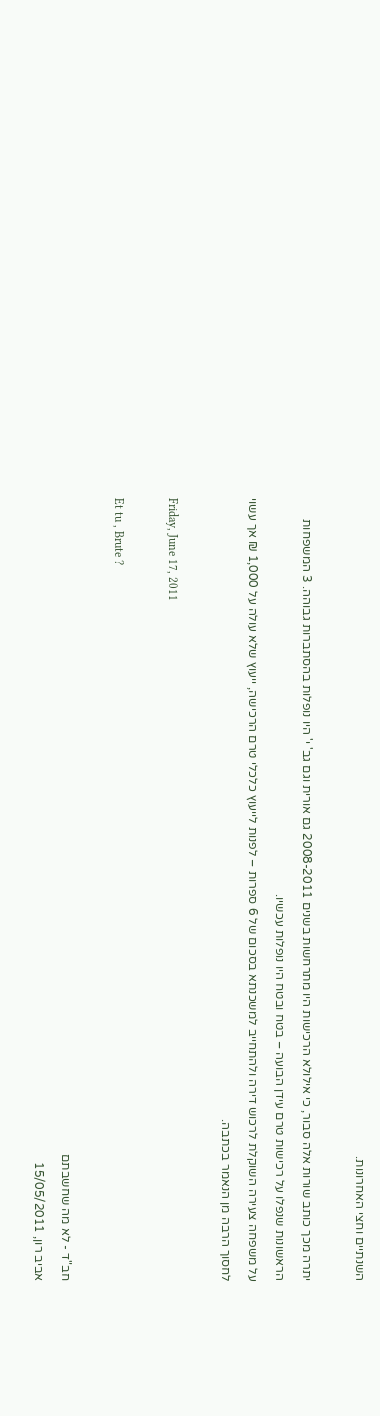השנתיים וחצי האחרונות.

יתרה מכך כותב שורות אלה סבור, כי אילולא הרכישות היו מתרחשות בשנים 2008-2011 גם אורית וגם גב' י' היו נופלות בהסתברות גבוהה. 3 המשפחות הראשונות שנפלו על רכישות טרם עידן הבועה – בטח ובטח היו נופלות עכשיו.
על משפחה צעירה השוקלת לרכוש דירה ולהתחייב למשכנתא בסכום של 6 ספרות – לפנות לייעוץ כלכלי טרם הרכישה, ייעוץ שלא עולה על 1,000 ₪ אך עשוי לחסוך הרבה מן הנאמר בכתבה.

Friday, June 17, 2011

Et tu , Brute ?

חב"ד - לא מה שחשבתם
אביב רון, 15/05/2011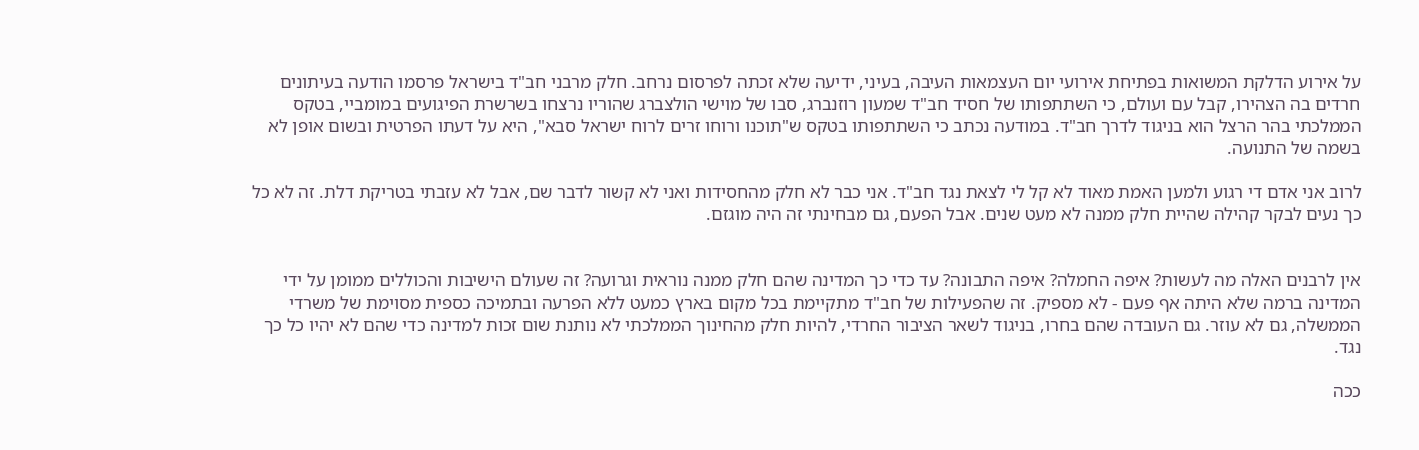על אירוע הדלקת המשואות בפתיחת אירועי יום העצמאות העיבה, בעיני, ידיעה שלא זכתה לפרסום נרחב. חלק מרבני חב"ד בישראל פרסמו הודעה בעיתונים חרדים בה הצהירו, קבל עם ועולם, כי השתתפותו של חסיד חב"ד שמעון רוזנברג, סבו של מוישי הולצברג שהוריו נרצחו בשרשרת הפיגועים במומביי, בטקס הממלכתי בהר הרצל הוא בניגוד לדרך חב"ד. במודעה נכתב כי השתתפותו בטקס ש"תוכנו ורוחו זרים לרוח ישראל סבא", היא על דעתו הפרטית ובשום אופן לא בשמה של התנועה.

לרוב אני אדם די רגוע ולמען האמת מאוד לא קל לי לצאת נגד חב"ד. אני כבר לא חלק מהחסידות ואני לא קשור לדבר שם, אבל לא עזבתי בטריקת דלת. זה לא כל כך נעים לבקר קהילה שהיית חלק ממנה לא מעט שנים. אבל הפעם, גם מבחינתי זה היה מוגזם.


אין לרבנים האלה מה לעשות? איפה החמלה? איפה התבונה? עד כדי כך המדינה שהם חלק ממנה נוראית וגרועה? זה שעולם הישיבות והכוללים ממומן על ידי המדינה ברמה שלא היתה אף פעם - לא מספיק. זה שהפעילות של חב"ד מתקיימת בכל מקום בארץ כמעט ללא הפרעה ובתמיכה כספית מסוימת של משרדי הממשלה, גם לא עוזר. גם העובדה שהם בחרו, בניגוד לשאר הציבור החרדי, להיות חלק מהחינוך הממלכתי לא נותנת שום זכות למדינה כדי שהם לא יהיו כל כך נגד.

ככה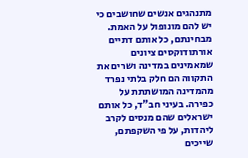מתנהגים אנשים שחושבים כי יש להם מונופול על האמת. מבחינתם, כל אותם דתיים אורתודוקסים ציונים שמאמינים במדינה ושרים את התקווה הם חלק בלתי נפרד מהמדינה המושתתת על כפירה. בעיני חב"ד, כל אותם ישראלים שהם מנסים לקרב ליהדות, על פי השקפתם, שייכים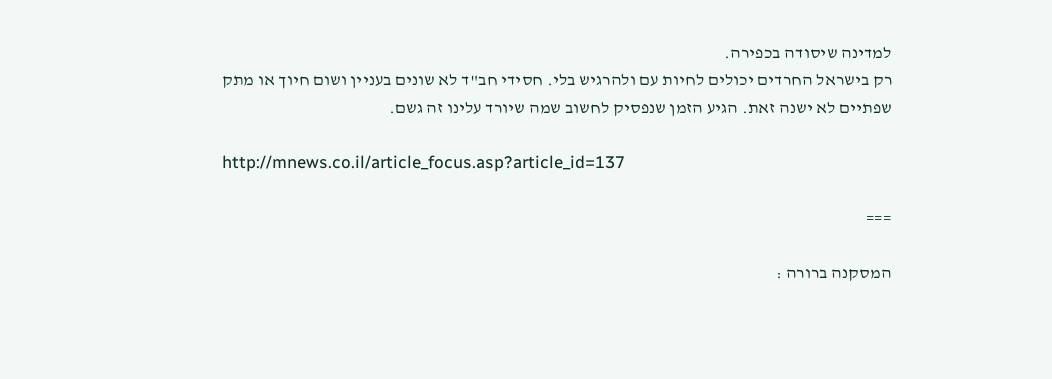למדינה שיסודה בכפירה.
רק בישראל החרדים יכולים לחיות עם ולהרגיש בלי. חסידי חב"ד לא שונים בעניין ושום חיוך או מתק שפתיים לא ישנה זאת. הגיע הזמן שנפסיק לחשוב שמה שיורד עלינו זה גשם.

http://mnews.co.il/article_focus.asp?article_id=137

===

המסקנה ברורה :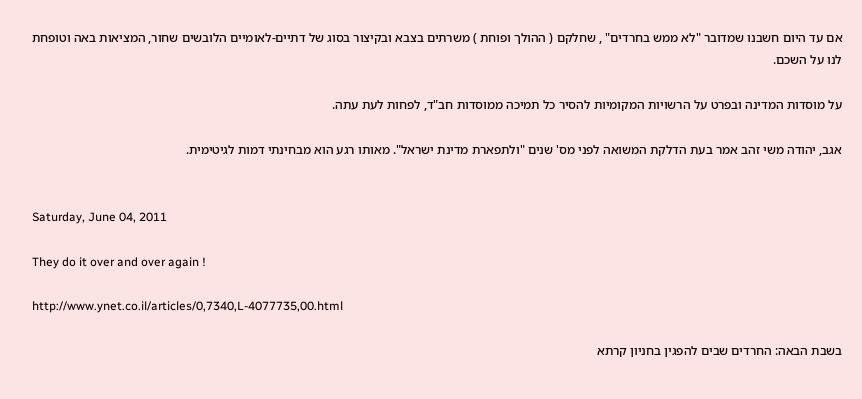אם עד היום חשבנו שמדובר "לא ממש בחרדים" , שחלקם ( ההולך ופוחת ) משרתים בצבא ובקיצור בסוג של דתיים-לאומיים הלובשים שחור, המציאות באה וטופחת לנו על השכם.

על מוסדות המדינה ובפרט על הרשויות המקומיות להסיר כל תמיכה ממוסדות חב"ד, לפחות לעת עתה.

אגב, יהודה משי זהב אמר בעת הדלקת המשואה לפני מס' שנים "ולתפארת מדינת ישראל". מאותו רגע הוא מבחינתי דמות לגיטימית.


Saturday, June 04, 2011

They do it over and over again !

http://www.ynet.co.il/articles/0,7340,L-4077735,00.html

בשבת הבאה: החרדים שבים להפגין בחניון קרתא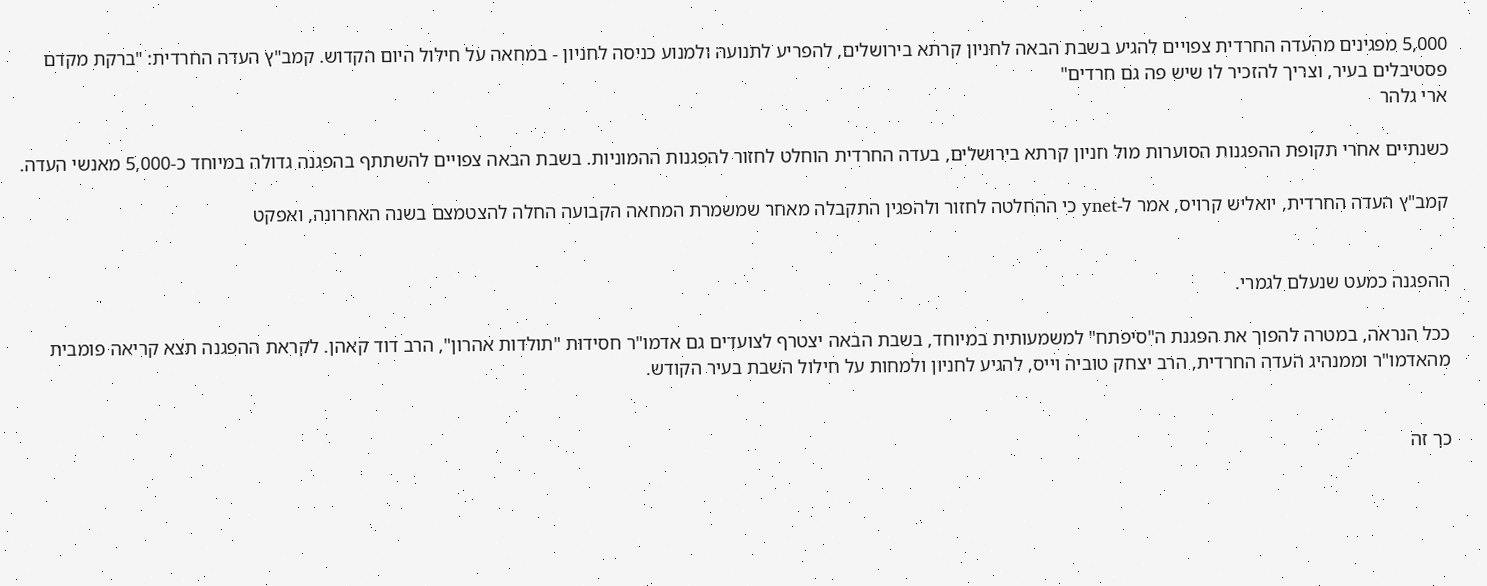5,000 מפגינים מהעדה החרדית צפויים להגיע בשבת הבאה לחניון קרתא בירושלים, להפריע לתנועה ולמנוע כניסה לחניון - במחאה על חילול היום הקדוש. קמב"ץ העדה החרדית: "ברקת מקדם פסטיבלים בעיר, וצריך להזכיר לו שיש פה גם חרדים"
ארי גלהר

כשנתיים אחרי תקופת ההפגנות הסוערות מול חניון קרתא בירושלים, בעדה החרדית הוחלט לחזור להפגנות ההמוניות. בשבת הבאה צפויים להשתתף בהפגנה גדולה במיוחד כ-5,000 מאנשי העדה.

קמב"ץ העדה החרדית, יואליש קרויס, אמר ל-ynet כי ההחלטה לחזור ולהפגין התקבלה מאחר שמשמרת המחאה הקבועה החלה להצטמצם בשנה האחרונה, ואפקט


ההפגנה כמעט שנעלם לגמרי.

ככל הנראה, במטרה להפוך את הפגנת ה"סיפתח" למשמעותית במיוחד, בשבת הבאה יצטרף לצועדים גם אדמו"ר חסידות "תולדות אהרון", הרב דוד קאהן. לקראת ההפגנה תצא קריאה פומבית מהאדמו"ר וממנהיג העדה החרדית, הרב יצחק טוביה וייס, להגיע לחניון ולמחות על חילול השבת בעיר הקודש.


כך זה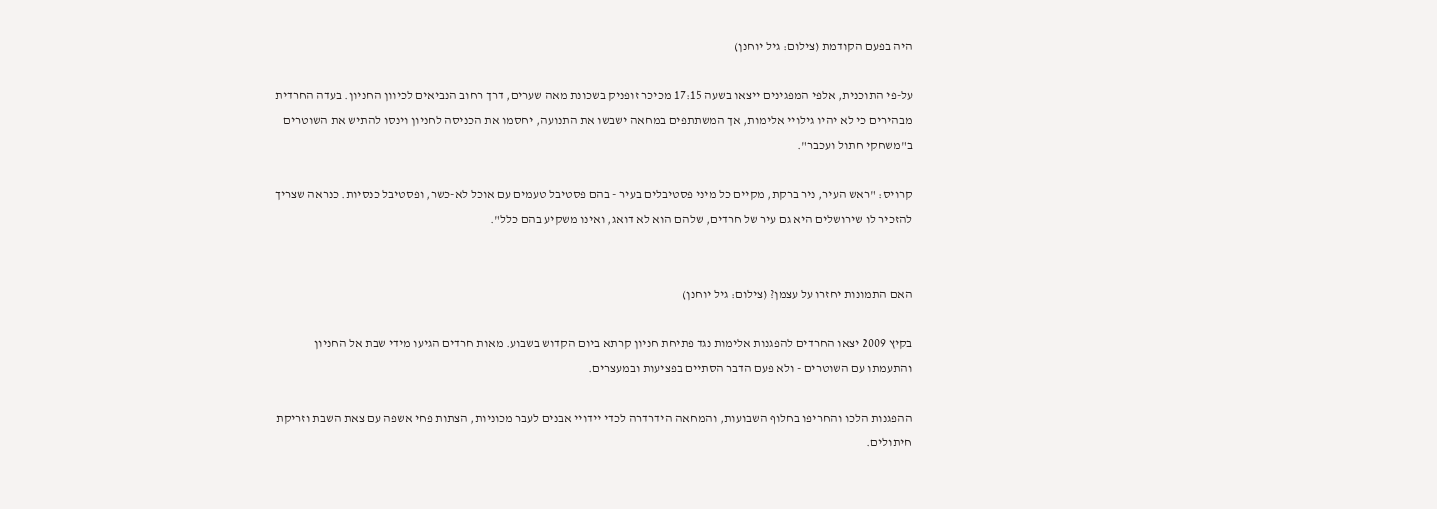היה בפעם הקודמת (צילום: גיל יוחנן)

על-פי התוכנית, אלפי המפגינים ייצאו בשעה 17:15 מכיכר זופניק בשכונת מאה שערים, דרך רחוב הנביאים לכיוון החניון. בעדה החרדית מבהירים כי לא יהיו גילויי אלימות, אך המשתתפים במחאה ישבשו את התנועה, יחסמו את הכניסה לחניון וינסו להתיש את השוטרים ב"משחקי חתול ועכבר".

קרויס: "ראש העיר, ניר ברקת, מקיים כל מיני פסטיבלים בעיר - בהם פסטיבל טעמים עם אוכל לא-כשר, ופסטיבל כנסיות. כנראה שצריך להזכיר לו שירושלים היא גם עיר של חרדים, שלהם הוא לא דואג, ואינו משקיע בהם כלל".


האם התמונות יחזרו על עצמן? (צילום: גיל יוחנן)

בקיץ 2009 יצאו החרדים להפגנות אלימות נגד פתיחת חניון קרתא ביום הקדוש בשבוע. מאות חרדים הגיעו מידי שבת אל החניון והתעמתו עם השוטרים - ולא פעם הדבר הסתיים בפציעות ובמעצרים.

ההפגנות הלכו והחריפו בחלוף השבועות, והמחאה הידרדרה לכדי יידויי אבנים לעבר מכוניות, הצתות פחי אשפה עם צאת השבת וזריקת חיתולים.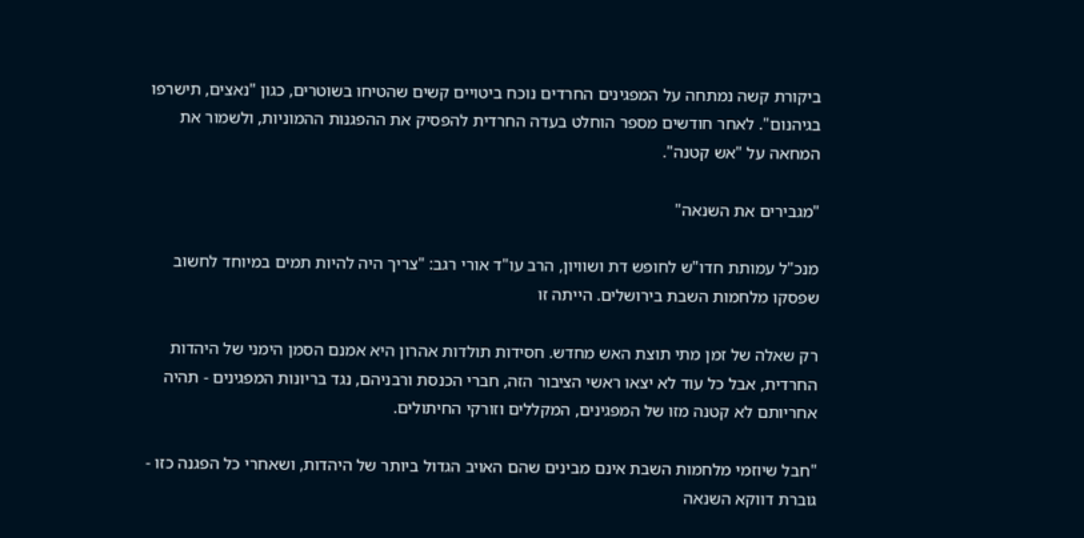ביקורת קשה נמתחה על המפגינים החרדים נוכח ביטויים קשים שהטיחו בשוטרים, כגון "נאצים, תישרפו בגיהנום". לאחר חודשים מספר הוחלט בעדה החרדית להפסיק את ההפגנות ההמוניות, ולשמור את המחאה על "אש קטנה".

"מגבירים את השנאה"

מנכ"ל עמותת חדו"ש לחופש דת ושוויון, הרב עו"ד אורי רגב: "צריך היה להיות תמים במיוחד לחשוב שפסקו מלחמות השבת בירושלים. הייתה זו

רק שאלה של זמן מתי תוצת האש מחדש. חסידות תולדות אהרון היא אמנם הסמן הימני של היהדות החרדית, אבל כל עוד לא יצאו ראשי הציבור הזה, חברי הכנסת ורבניהם, נגד בריונות המפגינים - תהיה אחריותם לא קטנה מזו של המפגינים, המקללים וזורקי החיתולים.

"חבל שיוזמי מלחמות השבת אינם מבינים שהם האויב הגדול ביותר של היהדות, ושאחרי כל הפגנה כזו - גוברת דווקא השנאה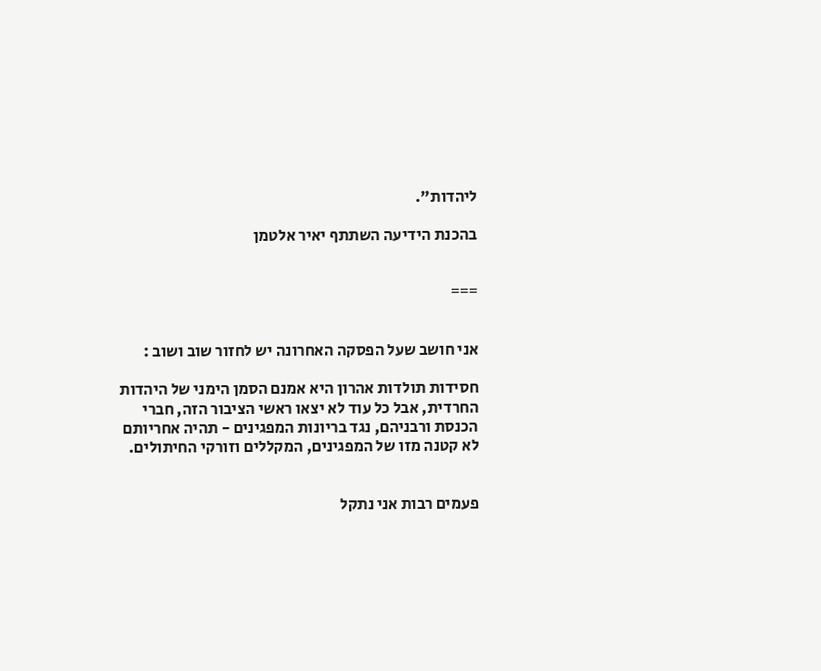ליהדות".

בהכנת הידיעה השתתף יאיר אלטמן


===


אני חושב שעל הפסקה האחרונה יש לחזור שוב ושוב :

חסידות תולדות אהרון היא אמנם הסמן הימני של היהדות החרדית, אבל כל עוד לא יצאו ראשי הציבור הזה, חברי הכנסת ורבניהם, נגד בריונות המפגינים - תהיה אחריותם לא קטנה מזו של המפגינים, המקללים וזורקי החיתולים.


פעמים רבות אני נתקל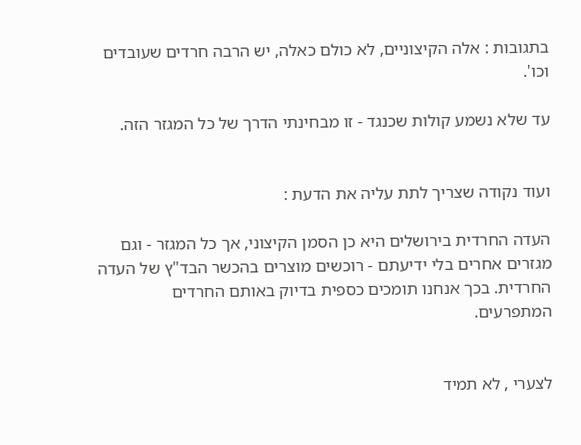בתגובות : אלה הקיצוניים, לא כולם כאלה, יש הרבה חרדים שעובדים וכו'.

עד שלא נשמע קולות שכנגד - זו מבחינתי הדרך של כל המגזר הזה.


ועוד נקודה שצריך לתת עליה את הדעת :

העדה החרדית בירושלים היא כן הסמן הקיצוני, אך כל המגזר - וגם מגזרים אחרים בלי ידיעתם - רוכשים מוצרים בהכשר הבד"ץ של העדה החרדית. בכך אנחנו תומכים כספית בדיוק באותם החרדים המתפרעים.


לצערי , לא תמיד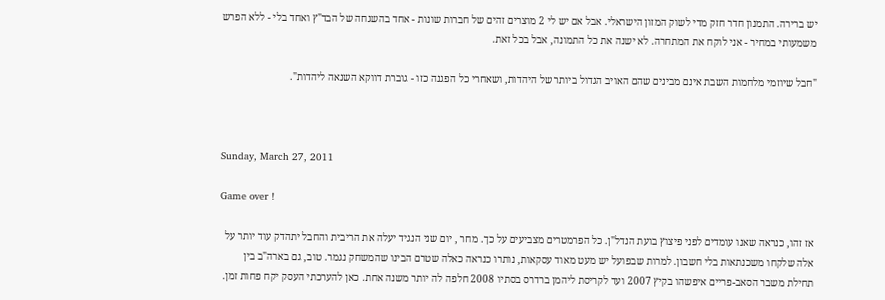יש ברירה. התמנון חדר חזק מדי לשוק המזון הישראלי. אבל אם יש לי 2 מוצרים זהים של חברות שונות - אחד בהשגחה של הבד"ץ ואחד בלי - ללא הפרש משמעותי במחיר - אני לוקח את המתחרה. לא ישנה את כל התמונה, אבל בכל זאת.

"חבל שיוזמי מלחמות השבת אינם מבינים שהם האויב הגדול ביותר של היהדות, ושאחרי כל הפגנה כזו - גוברת דווקא השנאה ליהדות".



Sunday, March 27, 2011

Game over !

אז זהו, כנראה שאנו עומדים לפני פיצוץ בועת הנדל"ן. כל הפרמטרים מצביעים על כך. מחר , יום שני הנגיד יעלה את הריבית והחבל יתהדק עוד יותר על אלה שלקחו משכנתאות בלי חשבון. למרות שבפועל יש מעט מאוד עסקאות, נותרו כנראה כאלה שטרם הבינו שהמשחק נגמר. טוב, גם בארה"ב בין תחילת משבר הסאב-פריים איפשהו בקיץ 2007 ועד לקריסת ליהמן ברדרס בסתיו 2008 חלפה לה יותר משנה אחת. כאן להערכתי העסק יקח פחות זמן.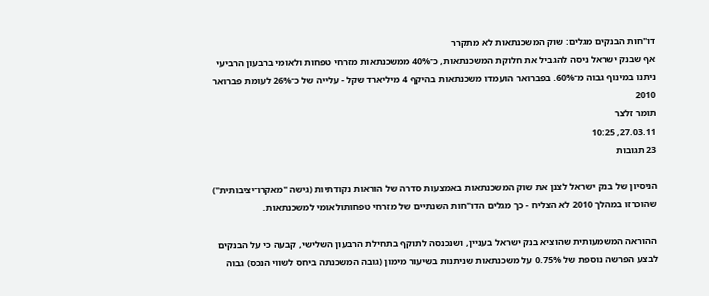דו"חות הבנקים מגלים: שוק המשכנתאות לא מתקרר
אף שבנק ישראל ניסה להגביל את חלוקת המשכנתאות, כ־40% ממשכנתאות מזרחי טפחות ולאומי ברבעון הרביעי ניתנו במינוף גבוה מ־60%. בפברואר הועמדו משכנתאות בהיקף 4 מיליארד שקל - עלייה של כ־26% לעומת פברואר 2010
תומר זלצר
27.03.11, 10:25
23 תגובות

הניסיון של בנק ישראל לצנן את שוק המשכנתאות באמצעות סדרה של הוראות נקודתיות (גישה "מאקרו־יציבותית") שהוכרזו במהלך 2010 לא הצליח - כך מגלים הדו"חות השנתיים של מזרחי טפחותולאומי למשכנתאות.

ההוראה המשמעותית שהוציא בנק ישראל בעניין, ושנכנסה לתוקף בתחילת הרבעון השלישי, קבעה כי על הבנקים לבצע הפרשה נוספת של 0.75% על משכנתאות שניתנות בשיעור מימון (גובה המשכנתה ביחס לשווי הנכס) גבוה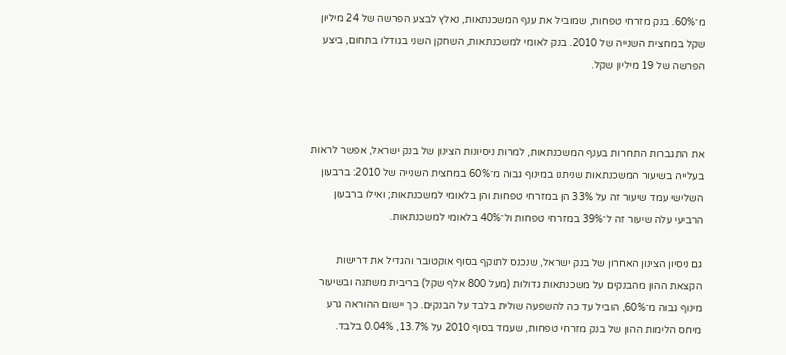מ־60%. בנק מזרחי טפחות, שמוביל את ענף המשכנתאות, נאלץ לבצע הפרשה של 24 מיליון שקל במחצית השנייה של 2010. בנק לאומי למשכנתאות, השחקן השני בגודלו בתחום, ביצע הפרשה של 19 מיליון שקל.



את התגברות התחרות בענף המשכנתאות, למרות ניסיונות הצינון של בנק ישראל, אפשר לראות בעלייה בשיעור המשכנתאות שניתנו במינוף גבוה מ־60% במחצית השנייה של 2010: ברבעון השלישי עמד שיעור זה על 33% הן במזרחי טפחות והן בלאומי למשכנתאות; ואילו ברבעון הרביעי עלה שיעור זה ל־39% במזרחי טפחות ול־40% בלאומי למשכנתאות.

גם ניסיון הצינון האחרון של בנק ישראל, שנכנס לתוקף בסוף אוקטובר והגדיל את דרישות הקצאת ההון מהבנקים על משכנתאות גדולות (מעל 800 אלף שקל) בריבית משתנה ובשיעור מינוף גבוה מ־60%, הוביל עד כה להשפעה שולית בלבד על הבנקים. כך יישום ההוראה גרע מיחס הלימות ההון של בנק מזרחי טפחות, שעמד בסוף 2010 על 13.7%, 0.04% בלבד.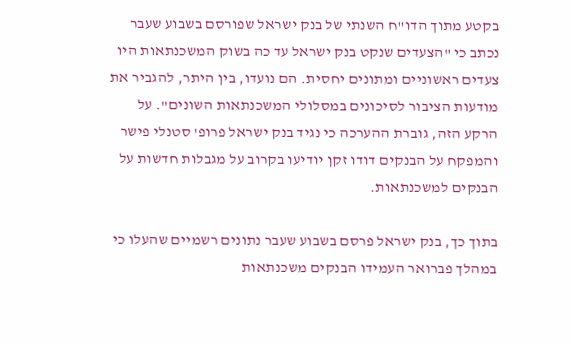בקטע מתוך הדו"ח השנתי של בנק ישראל שפורסם בשבוע שעבר נכתב כי "הצעדים שנקט בנק ישראל עד כה בשוק המשכנתאות היו צעדים ראשוניים ומתונים יחסית. הם נועדו, בין היתר, להגביר את מודעות הציבור לסיכונים במסלולי המשכנתאות השונים". על הרקע הזה, גוברת ההערכה כי נגיד בנק ישראל פרופ' סטנלי פישר והמפקח על הבנקים דודו זקן יודיעו בקרוב על מגבלות חדשות על הבנקים למשכנתאות.

בתוך כך, בנק ישראל פרסם בשבוע שעבר נתונים רשמיים שהעלו כי במהלך פברואר העמידו הבנקים משכנתאות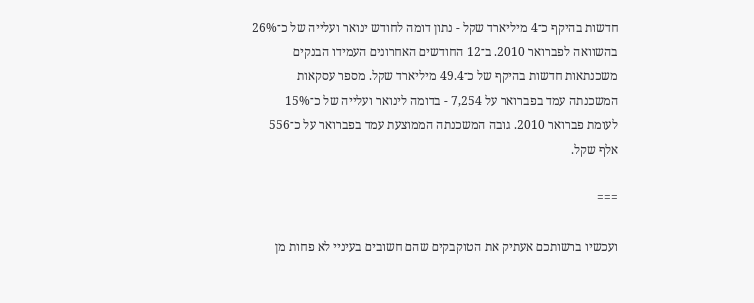חדשות בהיקף כ־4 מיליארד שקל - נתון דומה לחודש ינואר ועלייה של כ־26% בהשוואה לפברואר 2010. ב־12 החודשים האחרונים העמידו הבנקים משכנתאות חדשות בהיקף של כ־49.4 מיליארד שקל. מספר עסקאות המשכנתה עמד בפברואר על 7,254 - בדומה לינואר ועלייה של כ־15% לעומת פברואר 2010. גובה המשכנתה הממוצעת עמד בפברואר על כ־556 אלף שקל.

===

ועכשיו ברשותכם אעתיק את הטוקבקים שהם חשובים בעיניי לא פחות מן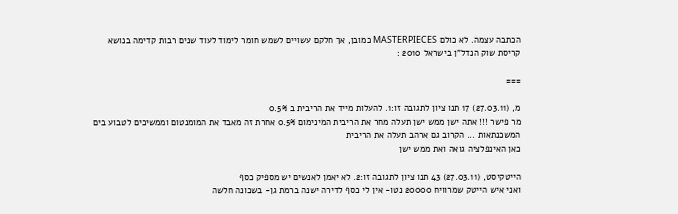הכתבה עצמה. לא כולם MASTERPIECES כמובן, אך חלקם עשויים לשמש חומר לימוד לעוד שנים רבות קדימה בנושא קריסת שוק הנדל"ן בישראל 2010 :

===

מ, (27.03.11) 17 תנו ציון לתגובה זו:1. להעלות מייד את הריבית ב 0.5%
מר פישר !!! אתה ישן ממש ישן תעלה מחר את הריבית המינימום 0.5% אחרת זה מאבד את המומנטום וממשיכים לטבוע בים המשכנתאות ... הקרוב גם ארהב תעלה את הריבית
כאן האינפלציה גואה ואת ממש ישן

הייטקיסט, (27.03.11) 43 תנו ציון לתגובה זו:2. לא יאמן לאנשים יש מספיק כסף
ואני איש הייטק שמרוויח 20000 נטו- אין לי כסף לדירה ישנה ברמת גן- בשכונה חלשה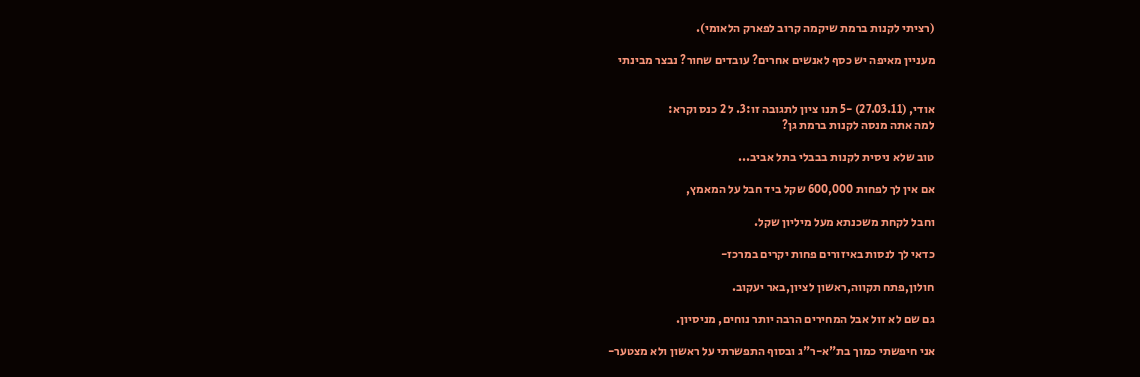(רציתי לקנות ברמת שיקמה קרוב לפארק הלאומי).

מעניין מאיפה יש כסף לאנשים אחרים? עובדים שחור? נבצר מבינתי


אודי, (27.03.11) -5 תנו ציון לתגובה זו:3. ל 2 כנס וקרא:
למה אתה מנסה לקנות ברמת גן?

טוב שלא ניסית לקנות בבבלי בתל אביב...

אם אין לך לפחות 600,000 שקל ביד חבל על המאמץ,

וחבל לקחת משכנתא מעל מיליון שקל.

כדאי לך לנסות באיזורים פחות יקרים במרכז-

חולון,פתח תקווה,ראשון לציון,באר יעקוב.

גם שם לא זול אבל המחירים הרבה יותר נוחים, מניסיון.

אני חיפשתי כמוך בת"א-ר"ג ובסוף התפשרתי על ראשון ולא מצטער-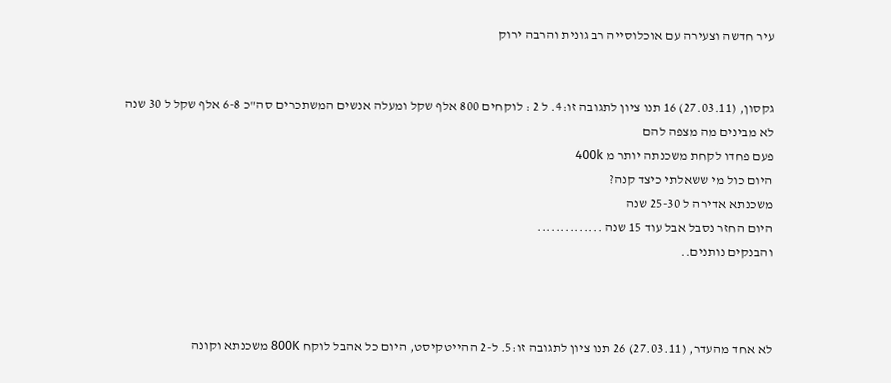עיר חדשה וצעירה עם אוכלוסייה רב גונית והרבה ירוק


גקסון, (27.03.11) 16 תנו ציון לתגובה זו:4. ל 2 : לוקחים 800 אלף שקל ומעלה אנשים המשתכרים סה"כ 6-8 אלף שקל ל 30 שנה
לא מבינים מה מצפה להם
פעם פחדו לקחת משכנתה יותר מ 400k
היום כול מי ששאלתי כיצד קנה?
משכנתא אדירה ל 25-30 שנה
היום החזר נסבל אבל עוד 15 שנה ..............
והבנקים נותנים..



לא אחד מהעדר, (27.03.11) 26 תנו ציון לתגובה זו:5. ל-2 ההייטקיסט, היום כל אהבל לוקח 800K משכנתא וקונה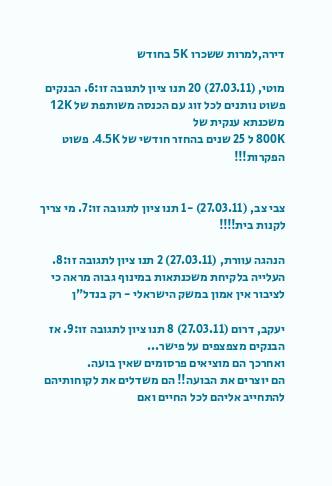דירה,למרות ששכרו 5K בחודש

מוטי, (27.03.11) 20 תנו ציון לתגובה זו:6. הבנקים פשוט נותנים לכל זוג עם הכנסה משותפת של 12K משכנתא ענקית של
800K ל 25 שנים בהחזר חודשי של 4.5K. פשוט הפקרות!!!


צבי צב, (27.03.11) -1 תנו ציון לתגובה זו:7. מי צריך לקנות בית!!!!

הנהגה עוורת, (27.03.11) 2 תנו ציון לתגובה זו:8. העלייה בלקיחת משכנתאות במינוף גבוה מראה כי לציבור אין אמון במשק הישראלי - רק בנדל"ן

יעקב, דרום (27.03.11) 8 תנו ציון לתגובה זו:9. אז הבנקים מצפצפים על פישר...
ואחרכך הם מוציאים פרסומים שאין בועה.
הם יוצרים את הבועה!! הם משדלים את לקוחותיהם להתחייב אליהם לכל החיים ואם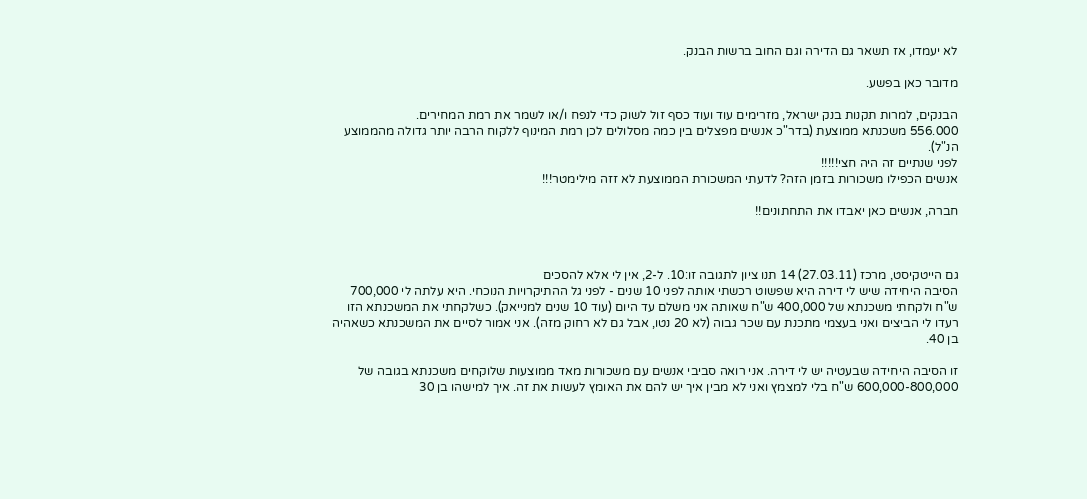לא יעמדו, אז תשאר גם הדירה וגם החוב ברשות הבנק.

מדובר כאן בפשע.

הבנקים, למרות תקנות בנק ישראל, מזרימים עוד ועוד כסף זול לשוק כדי לנפח ו/או לשמר את רמת המחירים.
556.000 משכנתא ממוצעת (בדר"כ אנשים מפצלים בין כמה מסלולים לכן רמת המינוף ללקוח הרבה יותר גדולה מהממוצע הנ"ל).
לפני שנתיים זה היה חצי!!!!!
אנשים הכפילו משכורות בזמן הזה? לדעתי המשכורת הממוצעת לא זזה מילימטר!!!

חברה, אנשים כאן יאבדו את התחתונים!!



גם הייטקיסט, מרכז (27.03.11) 14 תנו ציון לתגובה זו:10. ל-2, אין לי אלא להסכים
הסיבה היחידה שיש לי דירה היא שפשוט רכשתי אותה לפני 10 שנים - לפני גל ההתיקרויות הנוכחי. היא עלתה לי 700,000 ש"ח ולקחתי משכנתא של 400,000 ש"ח שאותה אני משלם עד היום (עוד 10 שנים למנייאק). כשלקחתי את המשכנתא הזו רעדו לי הביצים ואני בעצמי מתכנת עם שכר גבוה (לא 20 נטו, אבל גם לא רחוק מזה). אני אמור לסיים את המשכנתא כשאהיה בן 40.

זו הסיבה היחידה שבעטיה יש לי דירה. אני רואה סביבי אנשים עם משכורות מאד ממוצעות שלוקחים משכנתא בגובה של 600,000-800,000 ש"ח בלי למצמץ ואני לא מבין איך יש להם את האומץ לעשות את זה. איך למישהו בן 30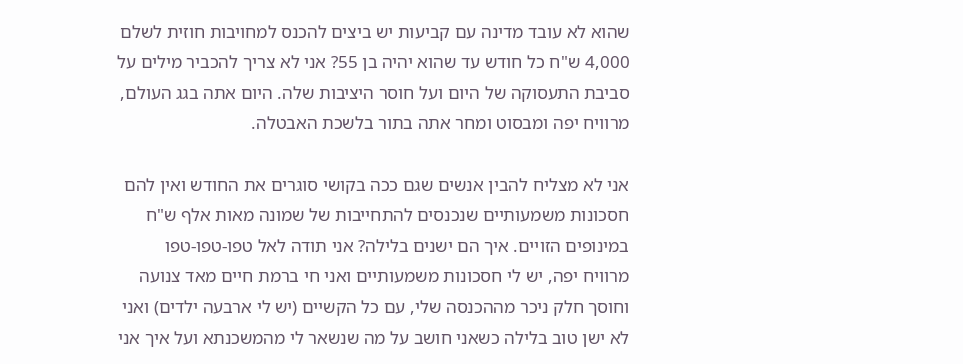שהוא לא עובד מדינה עם קביעות יש ביצים להכנס למחויבות חוזית לשלם 4,000 ש"ח כל חודש עד שהוא יהיה בן 55? אני לא צריך להכביר מילים על סביבת התעסוקה של היום ועל חוסר היציבות שלה. היום אתה בגג העולם, מרוויח יפה ומבסוט ומחר אתה בתור בלשכת האבטלה.

אני לא מצליח להבין אנשים שגם ככה בקושי סוגרים את החודש ואין להם חסכונות משמעותיים שנכנסים להתחייבות של שמונה מאות אלף ש"ח במינופים הזויים. איך הם ישנים בלילה? אני תודה לאל טפו-טפו-טפו מרוויח יפה, יש לי חסכונות משמעותיים ואני חי ברמת חיים מאד צנועה וחוסך חלק ניכר מההכנסה שלי, עם כל הקשיים (יש לי ארבעה ילדים) ואני לא ישן טוב בלילה כשאני חושב על מה שנשאר לי מהמשכנתא ועל איך אני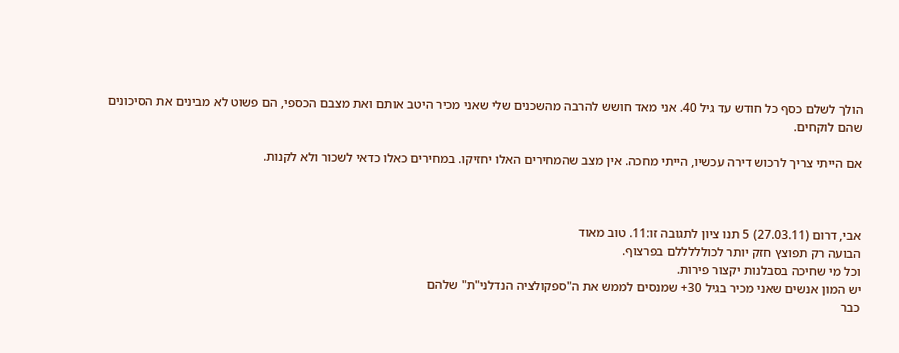הולך לשלם כסף כל חודש עד גיל 40. אני מאד חושש להרבה מהשכנים שלי שאני מכיר היטב אותם ואת מצבם הכספי, הם פשוט לא מבינים את הסיכונים שהם לוקחים.

אם הייתי צריך לרכוש דירה עכשיו, הייתי מחכה. אין מצב שהמחירים האלו יחזיקו. במחירים כאלו כדאי לשכור ולא לקנות.



אבי, דרום (27.03.11) 5 תנו ציון לתגובה זו:11. טוב מאוד
הבועה רק תפוצץ חזק יותר לכולללללם בפרצוף.
וכל מי שחיכה בסבלנות יקצור פירות.
יש המון אנשים שאני מכיר בגיל 30+ שמנסים לממש את ה"ספקולציה הנדלני"ת" שלהם
כבר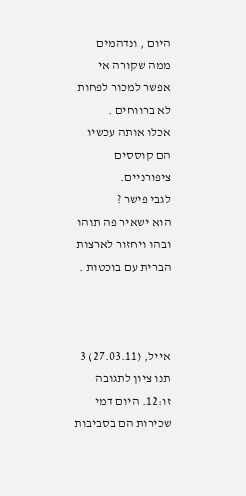היום , ונדהמים ממה שקורה אי אפשר למכור לפחות לא ברווחים .
אכלו אותה עכשיו הם קוססים ציפורניים.
לגבי פישר ?
הוא ישאיר פה תוהו ובהו ויחזור לארצות הברית עם בוכטות .



אייל, (27.03.11) 3 תנו ציון לתגובה זו:12. היום דמי שכירות הם בסביבות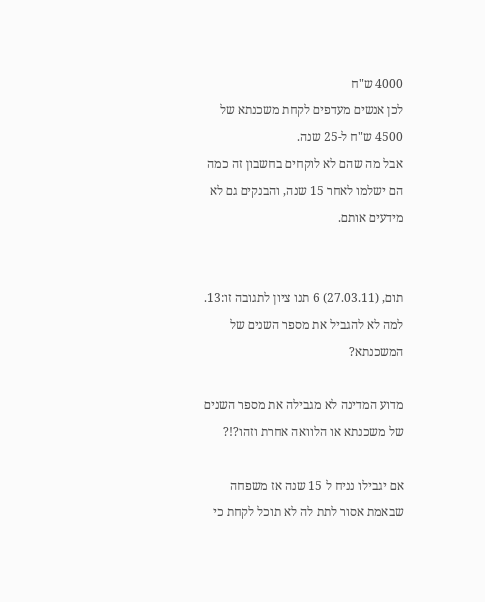4000 ש"ח
לכן אנשים מעדפים לקחת משכנתא של 4500 ש"ח ל-25 שנה.
אבל מה שהם לא לוקחים בחשבון זה כמה הם ישלמו לאחר 15 שנה, והבנקים גם לא מידעים אותם.


תום, (27.03.11) 6 תנו ציון לתגובה זו:13. למה לא להגביל את מספר השנים של המשכנתא?

מדוע המדינה לא מגבילה את מספר השנים של משכנתא או הלוואה אחרת וזהו?!?

אם יגבילו נניח ל 15 שנה אז משפחה שבאמת אסור לתת לה לא תוכל לקחת כי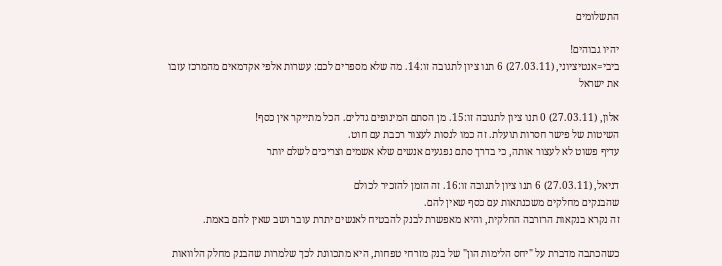התשלומים

יהיו גבוהים!
ביבי=אנטיציוני, (27.03.11) 6 תנו ציון לתגובה זו:14. מה שלא מספרים לכם: עשרות אלפי אקדמאים מהמרכז עזבו את ישראל

אלון, (27.03.11) 0 תנו ציון לתגובה זו:15. מן הסתם המינופים גדלים. הכל מתייקר אין כסף!
השיטות של פישר חסרות תועלת. זה כמו לנסות לעצור רכבת עם חוט.
עדיף פשוט לא לעצור אותה, כי בדרך סתם נפגעים אנשים שלא אשמים וצריכים לשלם יותר

דניאל, (27.03.11) 6 תנו ציון לתגובה זו:16. זה הזמן להזכיר לכולם
שהבנקים מחלקים משכנתאות עם כסף שאין להם.
זה נקרא בנקאות הרזרבה החלקית, והיא מאפשרת לבנק להבטיח לאנשים יתרת עובר ושב שאין להם באמת.

כשהכתבה מדברת על "יחס הלימות הון" של בנק מזרחי טפחות, היא מתכוונת לכך שלמרות שהבנק מחלק הלוואות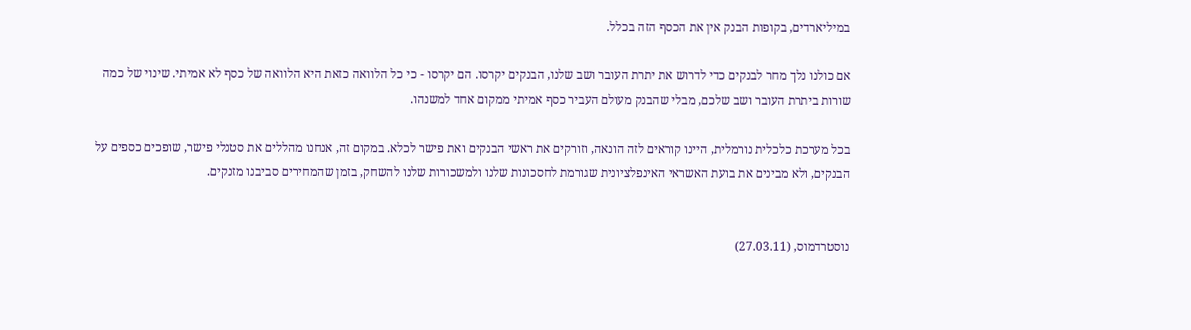במיליארדים, בקופות הבנק אין את הכסף הזה בכלל.

אם כולנו נלך מחר לבנקים כדי לדרוש את יתרת העובר ושב שלנו, הבנקים יקרסו. הם יקרסו - כי כל הלוואה כזאת היא הלוואה של כסף לא אמיתי. שינוי של כמה שורות ביתרת העובר ושב שלכם, מבלי שהבנק מעולם העביר כסף אמיתי ממקום אחד למשנהו.

בכל מערכת כלכלית נורמלית, היינו קוראים לזה הונאה, וזורקים את ראשי הבנקים ואת פישר לכלא. במקום זה, אנחנו מהללים את סטנלי פישר, שופכים כספים על הבנקים, ולא מבינים את בועת האשראי האינפלציונית שגורמת לחסכונות שלנו ולמשכורות שלנו להשחק, בזמן שהמחירים סביבנו מזנקים.


נוסטרדמוס, (27.03.11)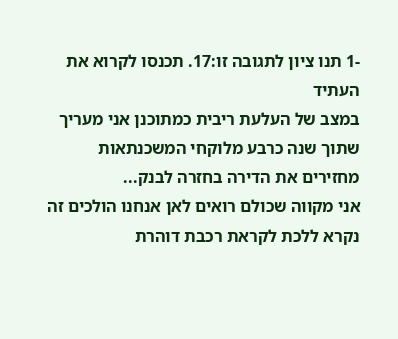-1 תנו ציון לתגובה זו:17. תכנסו לקרוא את העתיד
במצב של העלעת ריבית כמתוכנן אני מעריך שתוך שנה כרבע מלוקחי המשכנתאות מחזירים את הדירה בחזרה לבנק...
אני מקווה שכולם רואים לאן אנחנו הולכים זה נקרא ללכת לקראת רכבת דוהרת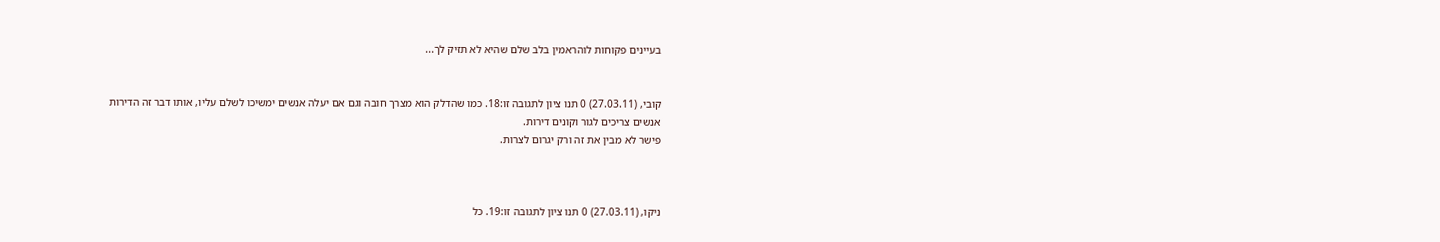בעיינים פקוחות לוהראמין בלב שלם שהיא לא תזיק לך...


קובי, (27.03.11) 0 תנו ציון לתגובה זו:18. כמו שהדלק הוא מצרך חובה וגם אם יעלה אנשים ימשיכו לשלם עליו, אותו דבר זה הדירות
אנשים צריכים לגור וקונים דירות.
פישר לא מבין את זה ורק יגרום לצרות.



ניקו, (27.03.11) 0 תנו ציון לתגובה זו:19. כל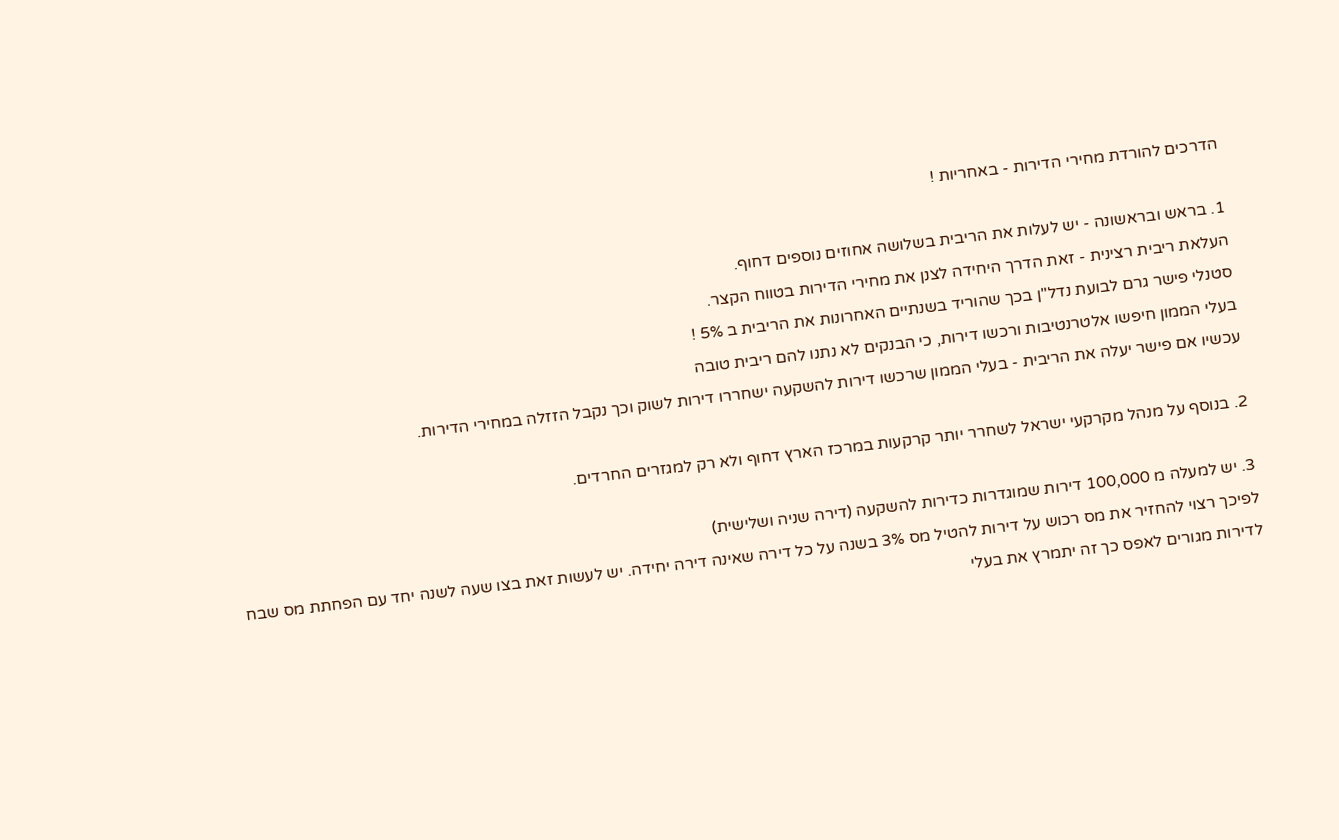הדרכים להורדת מחירי הדירות - באחריות !

1. בראש ובראשונה - יש לעלות את הריבית בשלושה אחוזים נוספים דחוף.
העלאת ריבית רצינית - זאת הדרך היחידה לצנן את מחירי הדירות בטווח הקצר.
סטנלי פישר גרם לבועת נדל"ן בכך שהוריד בשנתיים האחרונות את הריבית ב 5% !
בעלי הממון חיפשו אלטרנטיבות ורכשו דירות, כי הבנקים לא נתנו להם ריבית טובה
עכשיו אם פישר יעלה את הריבית - בעלי הממון שרכשו דירות להשקעה ישחררו דירות לשוק וכך נקבל הזזלה במחירי הדירות.

2. בנוסף על מנהל מקרקעי ישראל לשחרר יותר קרקעות במרכז הארץ דחוף ולא רק למגזרים החרדים.

3. יש למעלה מ 100,000 דירות שמוגדרות כדירות להשקעה (דירה שניה ושלישית)
לפיכך רצוי להחזיר את מס רכוש על דירות להטיל מס 3% בשנה על כל דירה שאינה דירה יחידה. יש לעשות זאת בצו שעה לשנה יחד עם הפחתת מס שבח לדירות מגורים לאפס כך זה יתמרץ את בעלי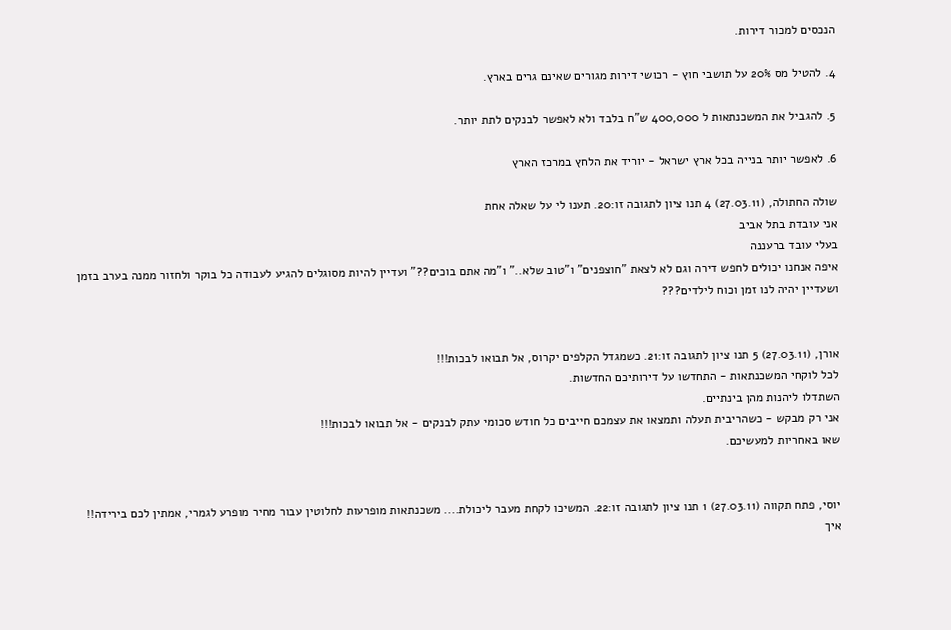הנכסים למכור דירות.

4. להטיל מס 20% על תושבי חוץ - רכושי דירות מגורים שאינם גרים בארץ.

5. להגביל את המשכנתאות ל 400,000 ש"ח בלבד ולא לאפשר לבנקים לתת יותר.

6. לאפשר יותר בנייה בכל ארץ ישראל - יוריד את הלחץ במרכז הארץ

שולה החתולה, (27.03.11) 4 תנו ציון לתגובה זו:20. תענו לי על שאלה אחת
אני עובדת בתל אביב
בעלי עובד ברעננה
איפה אנחנו יכולים לחפש דירה וגם לא לצאת "חוצפנים" ו"טוב שלא.." ו"מה אתם בוכים??" ועדיין להיות מסוגלים להגיע לעבודה כל בוקר ולחזור ממנה בערב בזמן ושעדיין יהיה לנו זמן וכוח לילדים???


אורן, (27.03.11) 5 תנו ציון לתגובה זו:21. כשמגדל הקלפים יקרוס, אל תבואו לבכות!!!
לכל לוקחי המשכנתאות - התחדשו על דירותיכם החדשות.
השתדלו ליהנות מהן בינתיים.
אני רק מבקש - כשהריבית תעלה ותמצאו את עצמכם חייבים כל חודש סכומי עתק לבנקים - אל תבואו לבכות!!!
שאו באחריות למעשיכם.


יוסי, פתח תקווה (27.03.11) 1 תנו ציון לתגובה זו:22. המשיכו לקחת מעבר ליכולת.... משכנתאות מופרעות לחלוטין עבור מחיר מופרע לגמרי, אמתין לכם בירידה!!
איך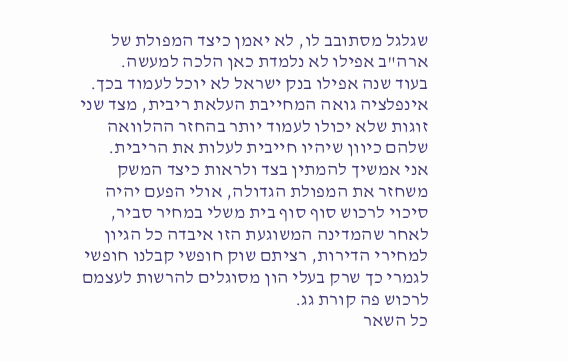שגלגל מסתובב לו, לא יאמן כיצד המפולת של ארה"ב אפילו לא נלמדת כאן הלכה למעשה.
בעוד שנה אפילו בנק ישראל לא יוכל לעמוד בכך.
אינפלציה גואה המחייבת העלאת ריבית, מצד שני זוגות שלא יכולו לעמוד יותר בהחזר ההלוואה שלהם כיוון שיהיו חייבית לעלות את הריבית.
אני אמשיך להמתין בצד ולראות כיצד המשק משחזר את המפולת הגדולה, אולי הפעם יהיה סיכוי לרכוש סוף סוף בית משלי במחיר סביר, לאחר שהמדינה המשוגעת הזו איבדה כל הגיון למחירי הדירות, רציתם שוק חופשי קבלנו חופשי לגמרי כך שרק בעלי הון מסוגלים להרשות לעצמם לרכוש פה קורת גג.
כל השאר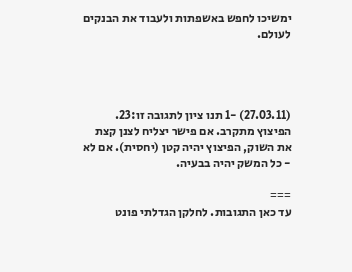ימשיכו לחפש באשפתות ולעבוד את הבנקים לעולם.




(27.03.11) -1 תנו ציון לתגובה זו:23. הפיצוץ מתקרב. אם פישר יצליח לצנן קצת את השוק, הפיצוץ יהיה קטן (יחסית). אם לא - כל המשק יהיה בבעיה.

===
עד כאן התגובות. לחלקן הגדלתי פונט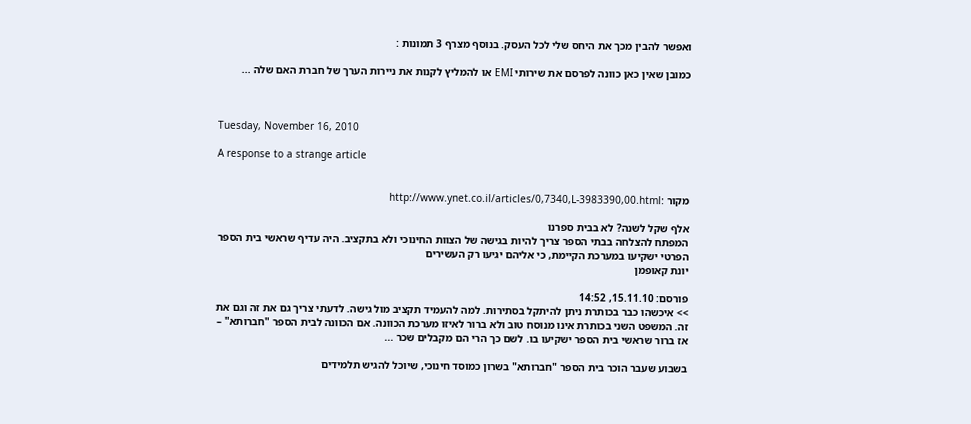ואפשר להבין מכך את היחס שלי לכל העסק. בנוסף מצרף 3 תמונות :

כמובן שאין כאן כוונה לפרסם את שירותי EMI או להמליץ לקנות את ניירות הערך של חברת האם שלה ...



Tuesday, November 16, 2010

A response to a strange article


מקור :http://www.ynet.co.il/articles/0,7340,L-3983390,00.html

אלף שקל לשנה? לא בבית ספרנו
המפתח להצלחה בבתי הספר צריך להיות בגישה של הצוות החינוכי ולא בתקציב. היה עדיף שראשי בית הספר הפרטי ישקיעו במערכת הקיימת, כי אליהם יגיעו רק העשירים
יונת קאופמן

פורסם: 15.11.10, 14:52
>> איכשהו כבר בכותרת ניתן להיתקל בסתירות. למה להעמיד תקציב מול גישה. לדעתי צריך גם את זה וגם את זה. המשפט השני בכותרת אינו מנוסח טוב ולא ברור לאיזו מערכת הכוונה. אם הכוונה לבית הספר "חברותא" – אז ברור שראשי בית הספר ישקיעו בו. לשם כך הרי הם מקבלים שכר ...

בשבוע שעבר הוכר בית הספר "חברותא" בשרון כמוסד חינוכי, שיוכל להגיש תלמידים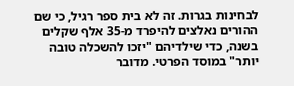לבחינות בגרות. זה לא בית ספר רגיל, כי שם ההורים נאלצים להיפרד מ-35 אלף שקלים בשנה, כדי שילדיהם "יזכו להשכלה טובה יותר" במוסד הפרטי. מדובר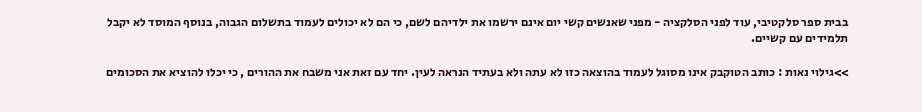בבית ספר סלקטיבי, עוד לפני הסלקציה - מפני שאנשים קשי יום אינם ירשמו את ילדיהם לשם, כי הם לא יכולים לעמוד בתשלום הגבוה, בנוסף המוסד לא יקבל תלמידים עם קשיים.

>>גילוי נאות : כותב הטוקבק אינו מסוגל לעמוד בהוצאה כזו לא עתה ולא בעתיד הנראה לעין. יחד עם זאת אני משבח את ההורים , כי יכלו להוציא את הסכומים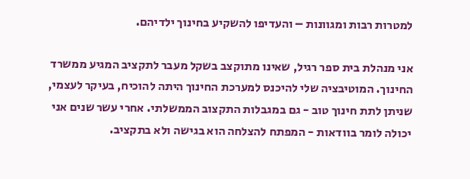למטרות רבות ומגוונות – והעדיפו להשקיע בחינוך ילדיהם.

אני מנהלת בית ספר רגיל, שאינו מתוקצב בשקל מעבר לתקציב המגיע ממשרד החינוך. המוטיבציה שלי להיכנס למערכת החינוך היתה להוכיח, בעיקר לעצמי, שניתן לתת חינוך טוב - גם במגבלות התקצוב הממשלתי. אחרי עשר שנים אני יכולה לומר בוודאות - המפתח להצלחה הוא בגישה ולא בתקציב.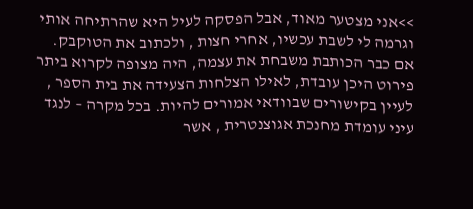>>אני מצטער מאוד, אבל הפסקה לעיל היא שהרתיחה אותי וגרמה לי לשבת עכשיו, אחרי חצות , ולכתוב את הטוקבק. אם כבר הכותבת משבחת את עצמה, היה מצופה לקרוא ביתר פירוט היכן עובדת, לאילו הצלחות הצעידה את בית הספר , לעיין בקישורים שבוודאי אמורים להיות. בכל מקרה – לנגד עיני עומדת מחנכת אגוצנטרית , אשר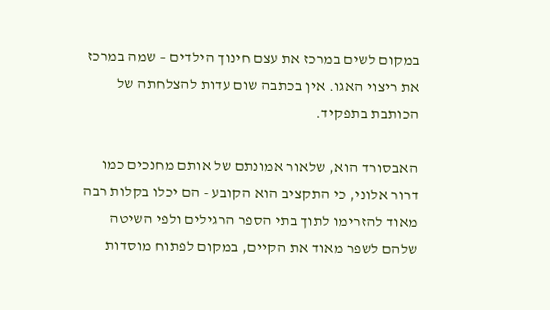במקום לשים במרכז את עצם חינוך הילדים – שמה במרכז את ריצוי האגו. אין בכתבה שום עדות להצלחתה של הכותבת בתפקיד.

האבסורד הוא, שלאור אמונתם של אותם מחנכים כמו דרור אלוני, כי התקציב הוא הקובע - הם יכלו בקלות רבה מאוד להזרימו לתוך בתי הספר הרגילים ולפי השיטה שלהם לשפר מאוד את הקיים, במקום לפתוח מוסדות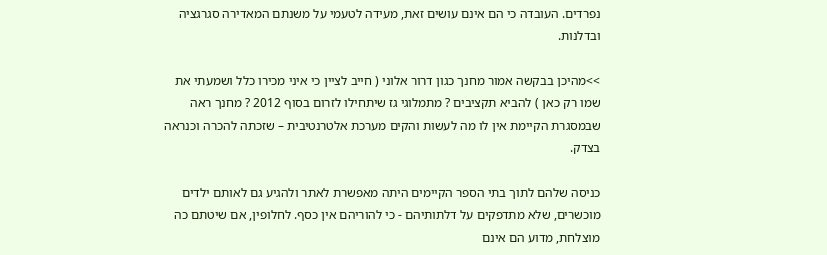נפרדים. העובדה כי הם אינם עושים זאת, מעידה לטעמי על משנתם המאדירה סגרגציה ובדלנות.

>>מהיכן בבקשה אמור מחנך כגון דרור אלוני ( חייב לציין כי איני מכירו כלל ושמעתי את שמו רק כאן ) להביא תקציבים ? מתמלוגי גז שיתחילו לזרום בסוף 2012 ? מחנך ראה שבמסגרת הקיימת אין לו מה לעשות והקים מערכת אלטרנטיבית – שזכתה להכרה וכנראה בצדק.

כניסה שלהם לתוך בתי הספר הקיימים היתה מאפשרת לאתר ולהגיע גם לאותם ילדים מוכשרים, שלא מתדפקים על דלתותיהם - כי להוריהם אין כסף. לחלופין, אם שיטתם כה מוצלחת, מדוע הם אינם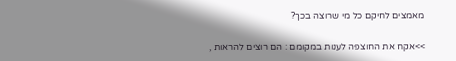מאמצים לחיקם כל מי שרוצה בכך?

>>אקח את החוצפה לענות במקומם : הם רוצים להראות ,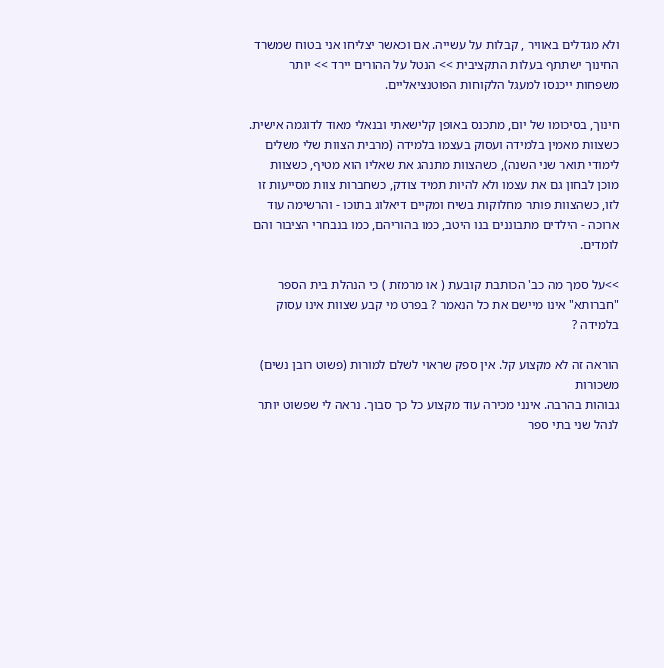ולא מגדלים באוויר , קבלות על עשייה. אם וכאשר יצליחו אני בטוח שמשרד החינוך ישתתף בעלות התקציבית >> הנטל על ההורים יירד >> יותר משפחות ייכנסו למעגל הלקוחות הפוטנציאליים.

חינוך, בסיכומו של יום, מתכנס באופן קלישאתי ובנאלי מאוד לדוגמה אישית. כשצוות מאמין בלמידה ועסוק בעצמו בלמידה (מרבית הצוות שלי משלים לימודי תואר שני השנה), כשהצוות מתנהג את שאליו הוא מטיף, כשצוות מוכן לבחון גם את עצמו ולא להיות תמיד צודק, כשחברות צוות מסייעות זו לזו, כשהצוות פותר מחלוקות בשיח ומקיים דיאלוג בתוכו - והרשימה עוד ארוכה - הילדים מתבוננים בנו היטב, כמו בהוריהם, כמו בנבחרי הציבור והם לומדים.

>>על סמך מה כב' הכותבת קובעת ( או מרמזת ) כי הנהלת בית הספר "חברותא" אינו מיישם את כל הנאמר ? בפרט מי קבע שצוות אינו עסוק בלמידה ?

הוראה זה לא מקצוע קל. אין ספק שראוי לשלם למורות (פשוט רובן נשים) משכורות
גבוהות בהרבה. אינני מכירה עוד מקצוע כל כך סבוך. נראה לי שפשוט יותר לנהל שני בתי ספר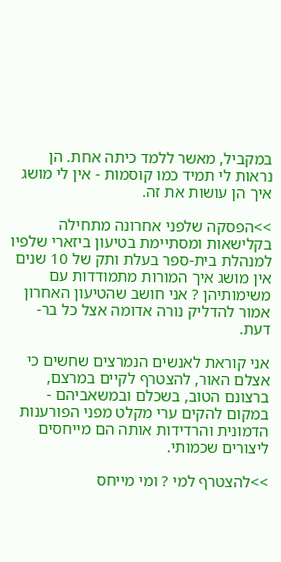במקביל, מאשר ללמד כיתה אחת. הן נראות לי תמיד כמו קוסמות - אין לי מושג איך הן עושות את זה.

>>הפסקה שלפני אחרונה מתחילה בקלישאות ומסתיימת בטיעון ביזארי שלפיו למנהלת בית-ספר בעלת ותק של 10 שנים אין מושג איך המורות מתמודדות עם משימותיהן ? אני חושב שהטיעון האחרון אמור להדליק נורה אדומה אצל כל בר-דעת.

אני קוראת לאנשים הנמרצים שחשים כי אצלם האור, להצטרף לקיים במרצם, ברצונם הטוב, בשכלם ובמשאביהם - במקום להקים ערי מקלט מפני הפורענות הדמונית והרדידות אותה הם מייחסים ליצורים שכמותי.

>>להצטרף למי ? ומי מייחס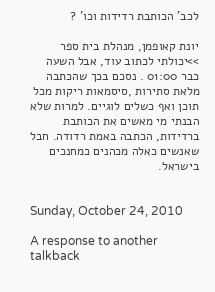לכב' הכותבת רדידות וכו' ?

יונת קאופמן, מנהלת בית ספר
>>יכולתי לכתוב עוד, אבל השעה כבר 01:00 . נסכם בכך שהכתבה מלאת סתירות ,סיסמאות ריקות מכל תוכן ואף כשלים לוגיים. למרות שלא הבנתי מי מאשים את הכותבת ברדידות, הכתבה באמת רדודה. חבל שאנשים כאלה מכהנים כמחנכים בישראל.


Sunday, October 24, 2010

A response to another talkback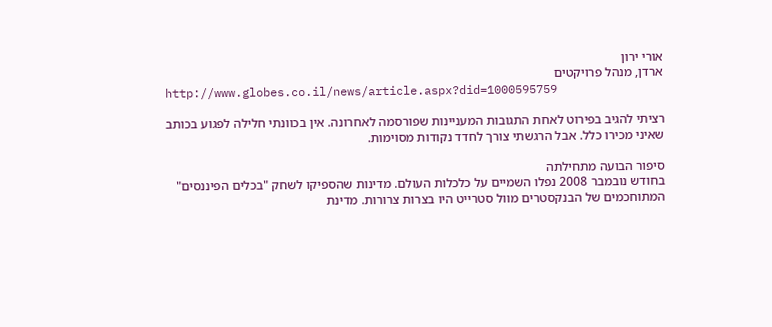אורי ירון
ארדן, מנהל פרויקטים
http://www.globes.co.il/news/article.aspx?did=1000595759

רציתי להגיב בפירוט לאחת התגובות המעניינות שפורסמה לאחרונה. אין בכוונתי חלילה לפגוע בכותב שאיני מכירו כלל. אבל הרגשתי צורך לחדד נקודות מסוימות.

סיפור הבועה מתחילתה
בחודש נובמבר 2008 נפלו השמיים על כלכלות העולם. מדינות שהספיקו לשחק "בכלים הפיננסים" המתוחכמים של הבנקסטרים מוול סטרייט היו בצרות צרורות. מדינת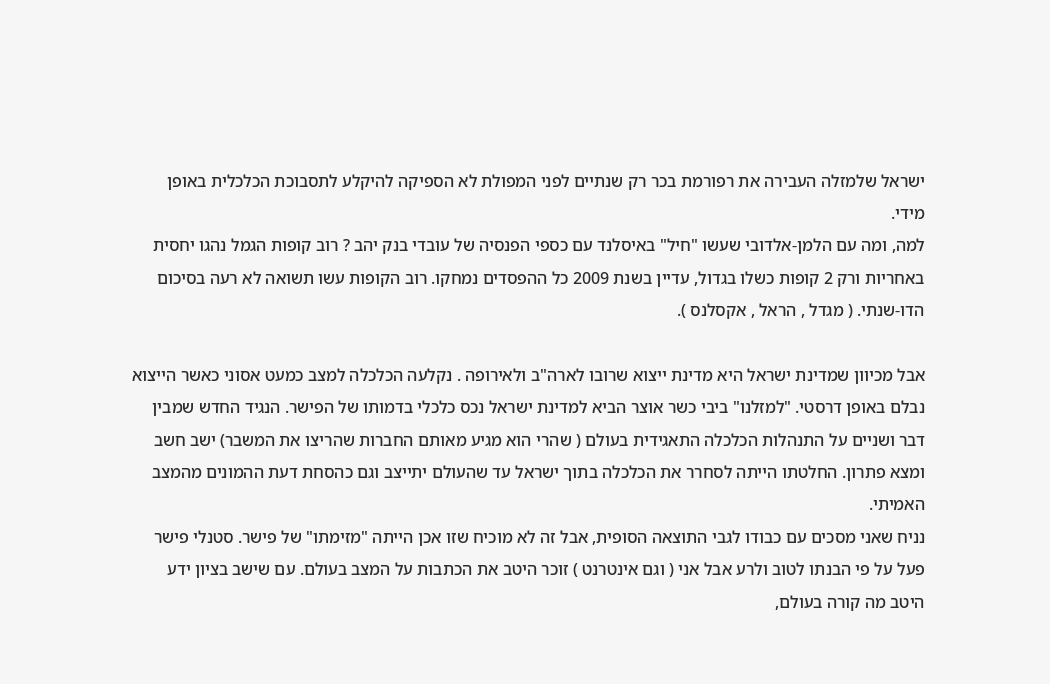ישראל שלמזלה העבירה את רפורמת בכר רק שנתיים לפני המפולת לא הספיקה להיקלע לתסבוכת הכלכלית באופן מידי.
למה, ומה עם הלמן-אלדובי שעשו "חיל" באיסלנד עם כספי הפנסיה של עובדי בנק יהב ? רוב קופות הגמל נהגו יחסית באחריות ורק 2 קופות כשלו בגדול, עדיין בשנת 2009 כל ההפסדים נמחקו. רוב הקופות עשו תשואה לא רעה בסיכום הדו-שנתי. ( מגדל , הראל , אקסלנס ).

אבל מכיוון שמדינת ישראל היא מדינת ייצוא שרובו לארה"ב ולאירופה . נקלעה הכלכלה למצב כמעט אסוני כאשר הייצוא נבלם באופן דרסטי. "למזלנו" ביבי כשר אוצר הביא למדינת ישראל נכס כלכלי בדמותו של הפישר. הנגיד החדש שמבין דבר ושניים על התנהלות הכלכלה התאגידית בעולם ( שהרי הוא מגיע מאותם החברות שהריצו את המשבר) ישב חשב ומצא פתרון. החלטתו הייתה לסחרר את הכלכלה בתוך ישראל עד שהעולם יתייצב וגם כהסחת דעת ההמונים מהמצב האמיתי.
נניח שאני מסכים עם כבודו לגבי התוצאה הסופית, אבל זה לא מוכיח שזו אכן הייתה "מזימתו" של פישר. סטנלי פישר פעל על פי הבנתו לטוב ולרע אבל אני ( וגם אינטרנט ) זוכר היטב את הכתבות על המצב בעולם. עם שישב בציון ידע היטב מה קורה בעולם,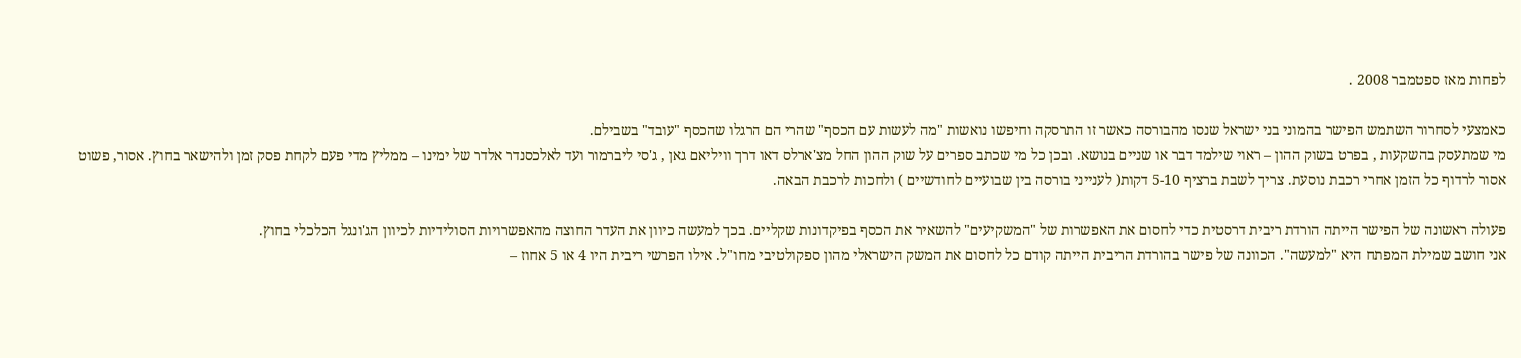לפחות מאז ספטמבר 2008 .

כאמצעי לסחרור השתמש הפישר בהמוני בני ישראל שנסו מהבורסה כאשר זו התרסקה וחיפשו נואשות "מה לעשות עם הכסף" שהרי הם הרגלו שהכסף "עובד" בשבילם.
מי שמתעסק בהשקעות , בפרט בשוק ההון – ראוי שילמד דבר או שניים בנושא. ובכן כל מי שכתב ספרים על שוק ההון החל מצ'ארלס דאו דרך וויליאם גאן , ג'סי ליברמור ועד לאלכסנדר אלדר של ימינו – ממליץ מדי פעם לקחת פסק זמן ולהישאר בחוץ. אסור, פשוט אסור לרדוף כל הזמן אחרי רכבת נוסעת. צריך לשבת ברציף 5-10 דקות( לענייני בורסה בין שבועיים לחודשיים ) ולחכות לרכבת הבאה.

פעולה ראשונה של הפישר הייתה הורדת ריבית דרסטית כדי לחסום את האפשרות של "המשקיעים" להשאיר את הכסף בפיקדונות שקליים. בכך למעשה כיוון את העדר החוצה מהאפשרויות הסולידיות לכיוון הג'ונגל הכלכלי בחוץ.
אני חושב שמילת המפתח היא "למעשה". הכוונה של פישר בהורדת הריבית הייתה קודם כל לחסום את המשק הישראלי מהון ספקולטיבי מחו"ל. אילו הפרשי ריבית היו 4 או 5 אחוז –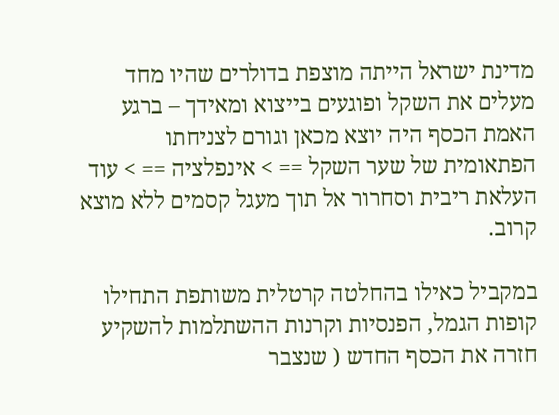מדינת ישראל הייתה מוצפת בדולרים שהיו מחד מעלים את השקל ופוגעים בייצוא ומאידך – ברגע האמת הכסף היה יוצא מכאן וגורם לצניחתו הפתאומית של שער השקל == > אינפלציה == > עוד העלאת ריבית וסחרור אל תוך מעגל קסמים ללא מוצא קרוב.

במקביל כאילו בהחלטה קרטלית משותפת התחילו קופות הגמל, הפנסיות וקרנות ההשתלמות להשקיע חזרה את הכסף החדש ( שנצבר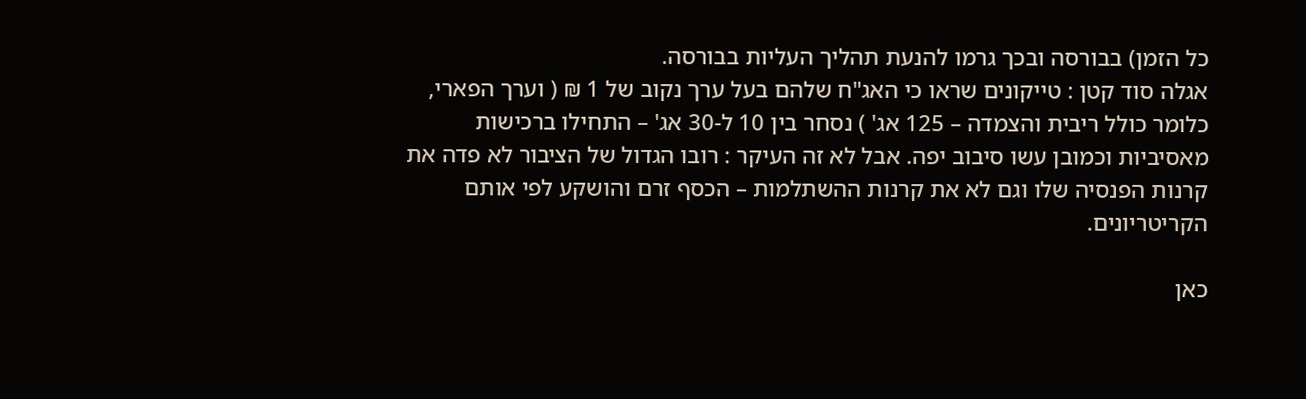כל הזמן) בבורסה ובכך גרמו להנעת תהליך העליות בבורסה.
אגלה סוד קטן : טייקונים שראו כי האג"ח שלהם בעל ערך נקוב של 1 ₪ ( וערך הפארי, כלומר כולל ריבית והצמדה – 125 אג' ) נסחר בין 10 ל-30 אג' – התחילו ברכישות מאסיביות וכמובן עשו סיבוב יפה. אבל לא זה העיקר : רובו הגדול של הציבור לא פדה את קרנות הפנסיה שלו וגם לא את קרנות ההשתלמות – הכסף זרם והושקע לפי אותם הקריטריונים.

כאן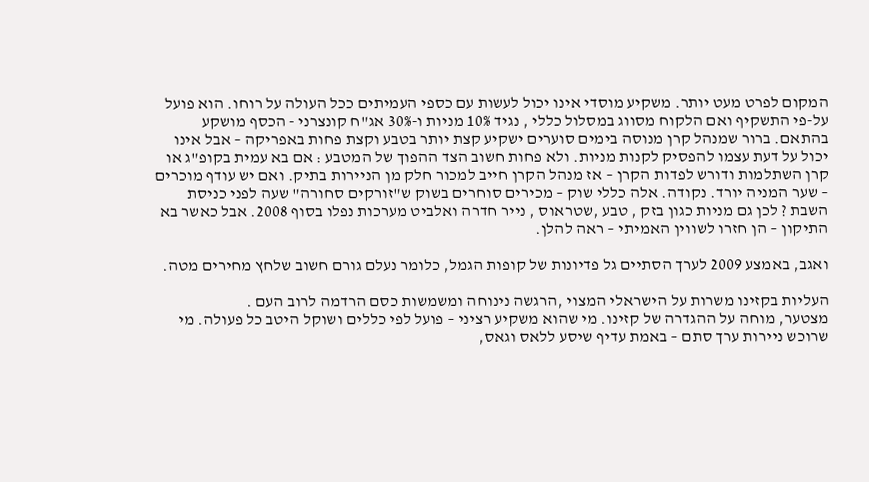המקום לפרט מעט יותר. משקיע מוסדי אינו יכול לעשות עם כספי העמיתים ככל העולה על רוחו. הוא פועל על-פי התשקיף ואם הלקוח מסווג במסלול כללי , נגיד 10% מניות ו-30% אג"ח קונצרני - הכסף מושקע בהתאם. ברור שמנהל קרן מנוסה בימים סוערים ישקיע קצת יותר בטבע וקצת פחות באפריקה – אבל אינו יכול על דעת עצמו להפסיק לקנות מניות. ולא פחות חשוב הצד ההפוך של המטבע : אם בא עמית בקופ"ג או קרן השתלמות ודורש לפדות הקרן – אז מנהל הקרן חייב למכור חלק מן הניירות בתיק. ואם יש עודף מוכרים – שער המניה יורד. נקודה. אלה כללי שוק – מכירים סוחרים בשוק ש"זורקים סחורה" שעה לפני כניסת השבת ? לכן גם מניות כגון בזק , טבע ,שטראוס , נייר חדרה ואלביט מערכות נפלו בסוף 2008. אבל כאשר בא התיקון – הן חזרו לשווין האמיתי – ראה להלן.

ואגב, באמצע 2009 לערך הסתיים גל פדיונות של קופות הגמל, כלומר נעלם גורם חשוב שלחץ מחירים מטה.

העליות בקזינו משרות על הישראלי המצוי ,הרגשה נינוחה ומשמשות כסם הרדמה לרוב העם .
מצטער, מוחה על ההגדרה של קזינו. מי שהוא משקיע רציני – פועל לפי כללים ושוקל היטב כל פעולה. מי שרוכש ניירות ערך סתם – באמת עדיף שיסע ללאס וגאס,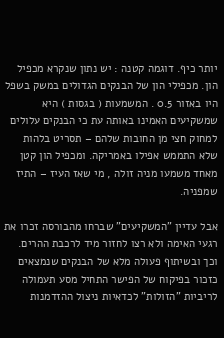יותר כיף. דוגמה קטנה : יש נתון שנקרא מכפיל הון. מכפילי הון של הבנקים הגדולים במשק בשפל היו באזור 0.5 . המשמעות ( בגסות ) היא שמשקיעים האמינו באותה עת כי הבנקים עלולים למחוק חצי מן החובות שלהם – תסריט בלהות שלא התממש אפילו באמריקה. ומכפיל הון קטן מאחד משמעו מניה זולה , מי שאז העיז – התיז שמפניה.

אבל עדיין "המשקיעים" שברחו מהבורסה זכרו את רגעי האימה ולא רצו לחזור מיד לרכבת ההרים. וכך ובשיתוף פעולה מלא של הבנקים שנמצאים כזכור בפיקוח של הפישר התחיל מסע תעמולה לריביות "הזולות" לכדאיות ניצול ההזדמנות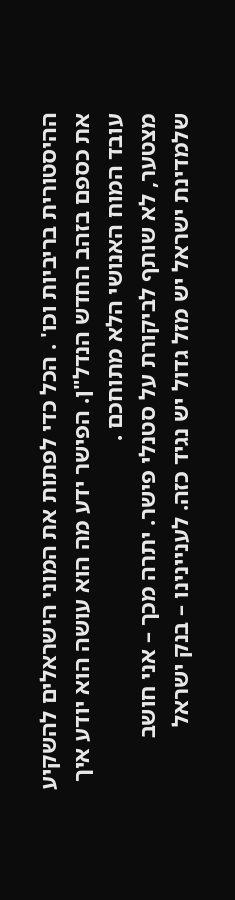ההיסטורית בריביות וכו' . הכל כדי לפתות את המוני הישראלים להשקיע את כספם בזהב החדש הנדל"ן. הפישר ידע מה הוא עושה הוא יודע איך עובד המוח האנושי הלא מתוחכם .
מצטער, לא שותף לביקורת על סטנלי פישר. יתרה מכך – אני חושב שלמדינת ישראל יש מזל גדול יש נגיד כזה. לעניינינו – בנק ישראל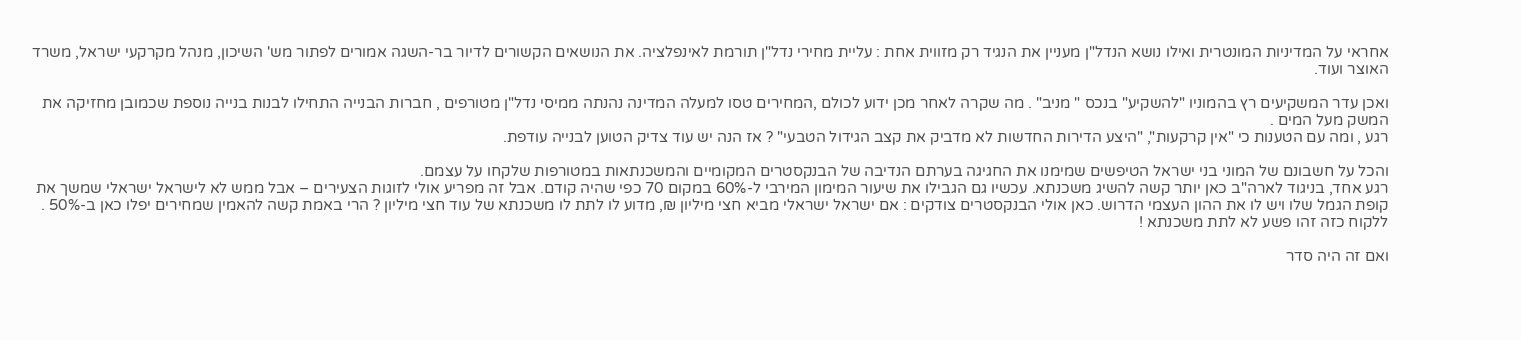אחראי על המדיניות המונטרית ואילו נושא הנדל"ן מעניין את הנגיד רק מזווית אחת : עליית מחירי נדל"ן תורמת לאינפלציה. את הנושאים הקשורים לדיור בר-השגה אמורים לפתור מש' השיכון, מנהל מקרקעי ישראל, משרד האוצר ועוד.

ואכן עדר המשקיעים רץ בהמוניו "להשקיע" בנכס " מניב" . מה שקרה לאחר מכן ידוע לכולם ,המחירים טסו למעלה המדינה נהנתה ממיסי נדל"ן מטורפים , חברות הבנייה התחילו לבנות בנייה נוספת שכמובן מחזיקה את המשק מעל המים .
רגע , ומה עם הטענות כי "אין קרקעות", "היצע הדירות החדשות לא מדביק את קצב הגידול הטבעי" ? אז הנה יש עוד צדיק הטוען לבנייה עודפת.

והכל על חשבונם של המוני בני ישראל הטיפשים שמימנו את החגיגה בערתם הנדיבה של הבנקסטרים המקומיים והמשכנתאות במטורפות שלקחו על עצמם.
רגע אחד, בניגוד לארה"ב כאן יותר קשה להשיג משכנתא. עכשיו גם הגבילו את שיעור המימון המירבי ל-60% במקום 70 כפי שהיה קודם. אבל זה מפריע אולי לזוגות הצעירים – אבל ממש לא לישראל ישראלי שמשך את קופת הגמל שלו ויש לו את ההון העצמי הדרוש. כאן אולי הבנקסטרים צודקים : אם ישראל ישראלי מביא חצי מיליון ₪, מדוע לו לתת לו משכנתא של עוד חצי מיליון ? הרי באמת קשה להאמין שמחירים יפלו כאן ב-50% . ללקוח כזה זהו פשע לא לתת משכנתא !

ואם זה היה סדר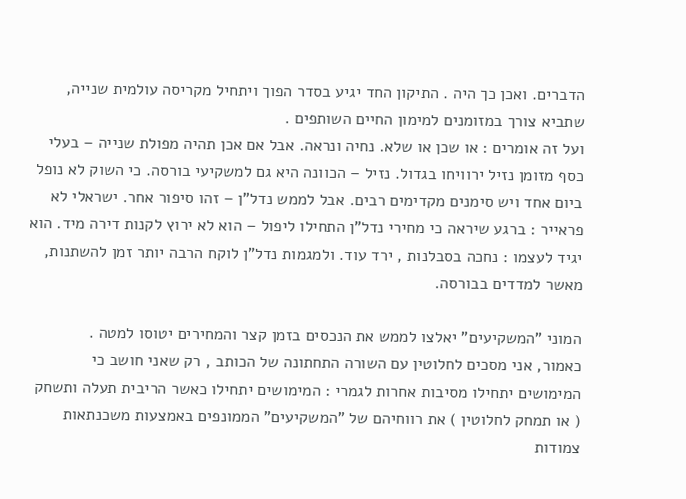הדברים. ואכן כך היה . התיקון החד יגיע בסדר הפוך ויתחיל מקריסה עולמית שנייה, שתביא צורך במזומנים למימון החיים השותפים .
ועל זה אומרים : או שכן או שלא. נחיה ונראה. אבל אם אכן תהיה מפולת שנייה – בעלי כסף מזומן נזיל ירוויחו בגדול. נזיל – הכוונה היא גם למשקיעי בורסה. כי השוק לא נופל ביום אחד ויש סימנים מקדימים רבים. אבל לממש נדל"ן – זהו סיפור אחר. ישראלי לא פראייר : ברגע שיראה כי מחירי נדל"ן התחילו ליפול – הוא לא ירוץ לקנות דירה מיד. הוא יגיד לעצמו : נחכה בסבלנות , ירד עוד. ולמגמות נדל"ן לוקח הרבה יותר זמן להשתנות, מאשר למדדים בבורסה.

המוני "המשקיעים" יאלצו לממש את הנכסים בזמן קצר והמחירים יטוסו למטה .
כאמור, אני מסכים לחלוטין עם השורה התחתונה של הכותב , רק שאני חושב כי המימושים יתחילו מסיבות אחרות לגמרי : המימושים יתחילו כאשר הריבית תעלה ותשחק ( או תמחק לחלוטין ) את רווחיהם של "המשקיעים" הממונפים באמצעות משכנתאות צמודות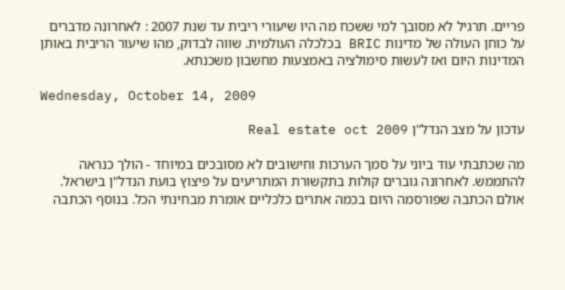פריים. תרגיל לא מסובך למי ששכח מה היו שיעורי ריבית עד שנת 2007 : לאחרונה מדברים על כוחן העולה של מדינות BRIC בכלכלה העולמית. שווה לבדוק, מהו שיעור הריבית באותן המדינות היום ואז לעשות סימולציה באמצעות מחשבון משכנתא.

Wednesday, October 14, 2009

עדכון על מצב הנדל"ן Real estate oct 2009

מה שכתבתי עוד ביוני על סמך הערכות וחישובים לא מסובכים במיוחד - הולך כנראה להתממש. לאחרונה גוברים קולות בתקשורת המתריעים על פיצוץ בועת הנדל"ן בישראל. אולם הכתבה שפורסמה היום בכמה אתרים כלכליים אומרת מבחינתי הכל. בנוסף הכתבה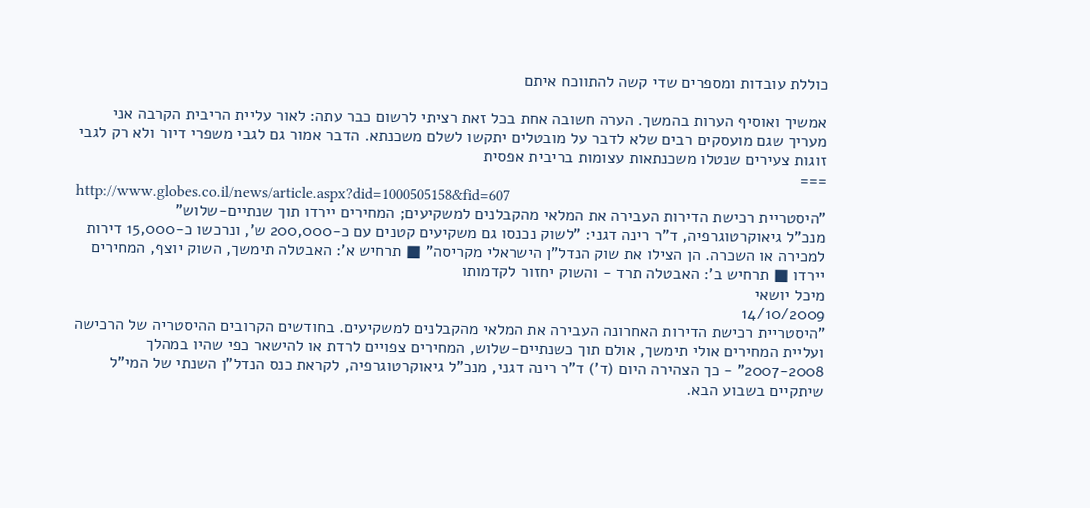כוללת עובדות ומספרים שדי קשה להתווכח איתם

אמשיך ואוסיף הערות בהמשך. הערה חשובה אחת בכל זאת רציתי לרשום כבר עתה: לאור עליית הריבית הקרבה אני מעריך שגם מועסקים רבים שלא לדבר על מובטלים יתקשו לשלם משכנתא. הדבר אמור גם לגבי משפרי דיור ולא רק לגבי זוגות צעירים שנטלו משכנתאות עצומות בריבית אפסית
===
http://www.globes.co.il/news/article.aspx?did=1000505158&fid=607
"היסטריית רכישת הדירות העבירה את המלאי מהקבלנים למשקיעים; המחירים יירדו תוך שנתיים-שלוש"
מנכ"ל גיאוקרטוגרפיה, ד"ר רינה דגני: "לשוק נכנסו גם משקיעים קטנים עם כ-200,000 ש', ונרכשו כ-15,000 דירות למכירה או השכרה. הן הצילו את שוק הנדל"ן הישראלי מקריסה" ■ תרחיש א': האבטלה תימשך, השוק יוצף, המחירים יירדו ■ תרחיש ב': האבטלה תרד - והשוק יחזור לקדמותו
מיכל יושאי
14/10/2009
"היסטריית רכישת הדירות האחרונה העבירה את המלאי מהקבלנים למשקיעים. בחודשים הקרובים ההיסטריה של הרכישה ועליית המחירים אולי תימשך, אולם תוך כשנתיים-שלוש, המחירים צפויים לרדת או להישאר כפי שהיו במהלך 2007-2008" - כך הצהירה היום (ד') ד"ר רינה דגני, מנכ"ל גיאוקרטוגרפיה, לקראת כנס הנדל"ן השנתי של המי"ל שיתקיים בשבוע הבא.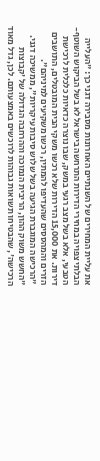את עליית המחירים של השנתיים האחרונות מסבירה דגני כך: "העלייה הבלתי צפויה במחירי הדירות התרחשה בישראל לא בשל הביקוש השוטף-הטבעי, אלא בשל מצב רגעי במשק, שבו נוצרה כדאיות כלכלית לרכישת דירות. את 15,000 הדירות שלא רכשו משקי הבית המובטלים, התושבים הזרים והמהססים שהעדיפו להמתין, רכשו משקיעים למיניהם".
"הרכישה המוגברת הגיעה בשל שלוש סיבות עיקריות", ממשיכה דגני. "החשש משוק ההון, הריבית הנמוכה וההרחבה הגדולה של 'קבוצות הרכישה', שהבטיחו תשואות גבוהות לרוכשים באמצעותם. לכן, גדל מאוד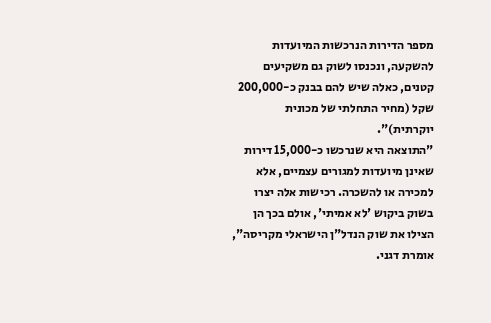מספר הדירות הנרכשות המיועדות להשקעה, ונכנסו לשוק גם משקיעים קטנים, כאלה שיש להם בבנק כ-200,000 שקל (מחיר התחלתי של מכונית יוקרתית)".
"התוצאה היא שנרכשו כ-15,000 דירות שאינן מיועדות למגורים עצמיים, אלא למכירה או להשכרה. רכישות אלה יצרו בשוק ביקוש 'לא אמיתי', אולם בכך הן הצילו את שוק הנדל"ן הישראלי מקריסה", אומרת דגני.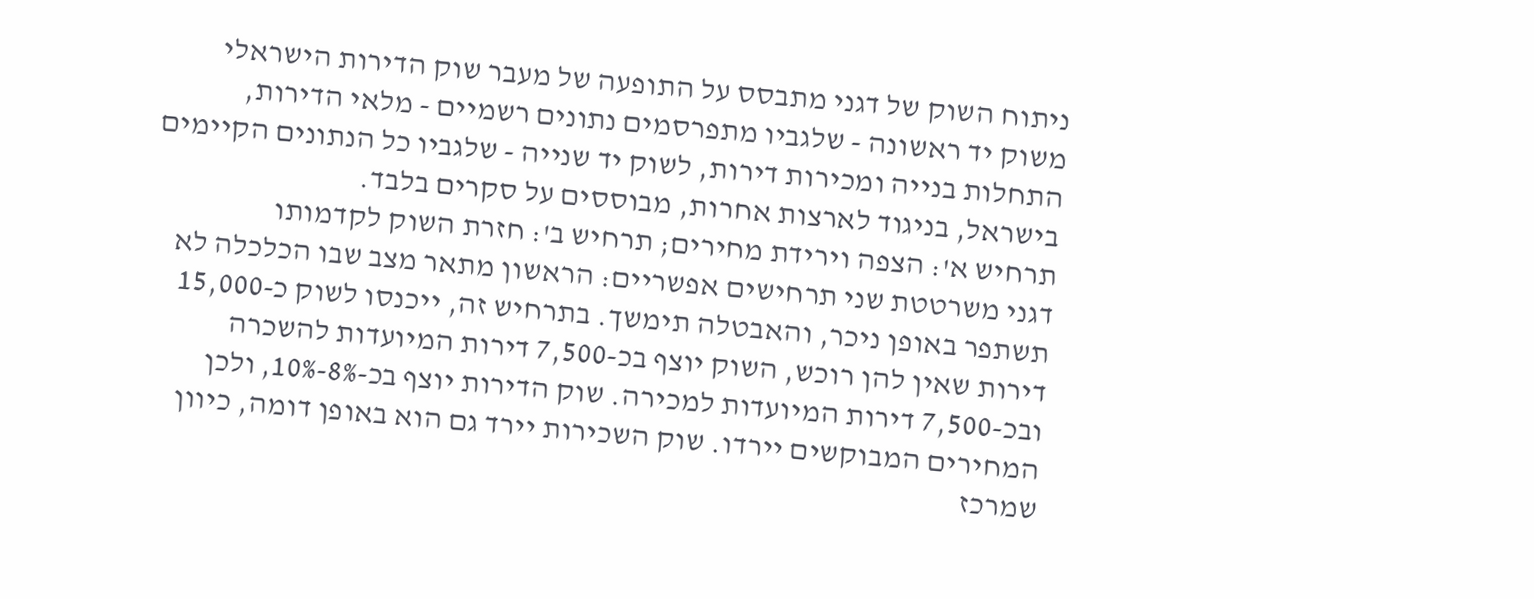ניתוח השוק של דגני מתבסס על התופעה של מעבר שוק הדירות הישראלי משוק יד ראשונה - שלגביו מתפרסמים נתונים רשמיים - מלאי הדירות, התחלות בנייה ומכירות דירות, לשוק יד שנייה - שלגביו כל הנתונים הקיימים בישראל, בניגוד לארצות אחרות, מבוססים על סקרים בלבד.
תרחיש א': הצפה וירידת מחירים; תרחיש ב': חזרת השוק לקדמותו
דגני משרטטת שני תרחישים אפשריים: הראשון מתאר מצב שבו הכלכלה לא תשתפר באופן ניכר, והאבטלה תימשך. בתרחיש זה, ייכנסו לשוק כ-15,000 דירות שאין להן רוכש, השוק יוצף בכ-7,500 דירות המיועדות להשכרה ובכ-7,500 דירות המיועדות למכירה. שוק הדירות יוצף בכ-8%-10%, ולכן המחירים המבוקשים יירדו. שוק השכירות יירד גם הוא באופן דומה, כיוון שמרכז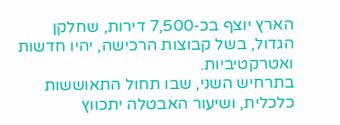הארץ יוצף בכ-7,500 דירות, שחלקן הגדול, בשל קבוצות הרכישה, יהיו חדשות ואטרקטיביות.
בתרחיש השני, שבו תחול התאוששות כלכלית, ושיעור האבטלה יתכווץ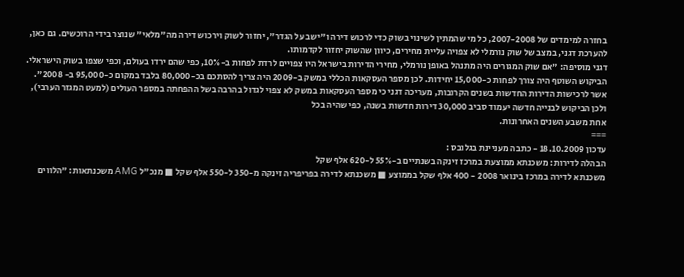בחזרה למימדים של 2007-2008, כל מי שהמתין לשינוי בשוק כדי לרכוש דירה ו"ישב על הגדר", יחזור לשוק וירכוש דירה מה"מלאי" שנוצר בידי הרוכשים. גם כאן, להערכת דגני, במצב של שוק נורמלי לא צפויה עליית מחירים, כיוון שהשוק יחזור לקדמותו.
דגני מוסיפה: "אם שוק המגורים היה מתנהל באופן נורמלי, מחירי הדירות בישראל היו צפויים לרדת לפחות ב-10%, כפי שהם ירדו בעולם, וכפי שצפו בשוק הישראלי. הביקוש השוטף היה צורך לפחות כ-15,000 יחידות. לכן מספר העסקאות הכללי במשק ב-2009 היה צריך להסתכם בכ-80,000 בלבד במקום כ-95,000 ב- 2008".
אשר לרכישות הדירות החדשות בשנים הקרובות, מעריכה דגני כי מספר העסקאות במשק לא צפוי לגדול בהרבה בשל ההפחתה במספר העולים (למעט המגזר הערבי), ולכן הביקוש לבנייה חדשה יעמוד סביב 30,000 דירות חדשות בשנה, כפי שהיה בכל
אחת משבע השנים האחרונות.
===
עדכון 18.10.2009 - כתבה מעניינת בגלובס :
הבהלה לדירות: משכנתא ממוצעת במרכז זינקה בשנתיים ב-55% ל-620 אלף שקל
משכנתא לדירה במרכז בינואר 2008 - 400 אלף שקל בממוצע ■ משכנתא לדירה בפריפריה זינקה מ-350 ל-550 אלף שקל ■ מנכ"ל AMG משכנתאות: "הלווים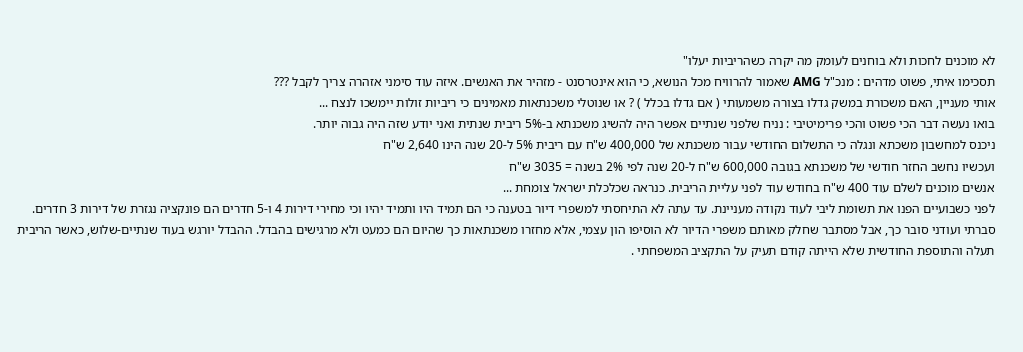לא מוכנים לחכות ולא בוחנים לעומק מה יקרה כשהריביות יעלו"
תסכימו איתי, פשוט מדהים : מנכ"ל AMG שאמור להרוויח מכל הנושא, כי הוא אינטרסנט - מזהיר את האנשים. איזה עוד סימני אזהרה צריך לקבל ???
אותי מעניין, האם משכורת במשק גדלו בצורה משמעותי ( אם גדלו בכלל ) ? או שנוטלי משכנתאות מאמינים כי ריביות זולות יימשכו לנצח ...
בואו נעשה דבר הכי פשוט והכי פרימיטיבי : נניח שלפני שנתיים אפשר היה להשיג משכנתא ב-5% ריבית שנתית ואני יודע שזה היה גבוה יותר.
ניכנס למחשבון משכתא ונגלה כי התשלום החודשי עבור משכנתא של 400,000 ש"ח עם ריבית 5% ל-20 שנה הינו 2,640 ש"ח
ועכשיו נחשב החזר חודשי של משכנתא בגובה 600,000 ש"ח ל-20 שנה לפי 2% בשנה = 3035 ש"ח
אנשים מוכנים לשלם עוד 400 ש"ח בחודש עוד לפני עליית הריבית. כנראה שכלכלת ישראל צומחת ...
לפני כשבועיים הפנו את תשומת ליבי לעוד נקודה מעניינת. עד עתה לא התיחסתי למשפרי דיור בטענה כי הם תמיד היו ותמיד יהיו וכי מחירי דירות 4 ו-5 חדרים הם פונקציה נגזרת של דירות 3 חדרים. סברתי ועודני סובר כך, אבל מסתבר שחלק מאותם משפרי הדיור לא הוסיפו הון עצמי, אלא מחזרו משכנתאות כך שהיום הם כמעט ולא מרגישים בהבדל. ההבדל יורגש בעוד שנתיים-שלוש, כאשר הריבית תעלה והתוספת החודשית שלא הייתה קודם תעיק על התקציב המשפחתי .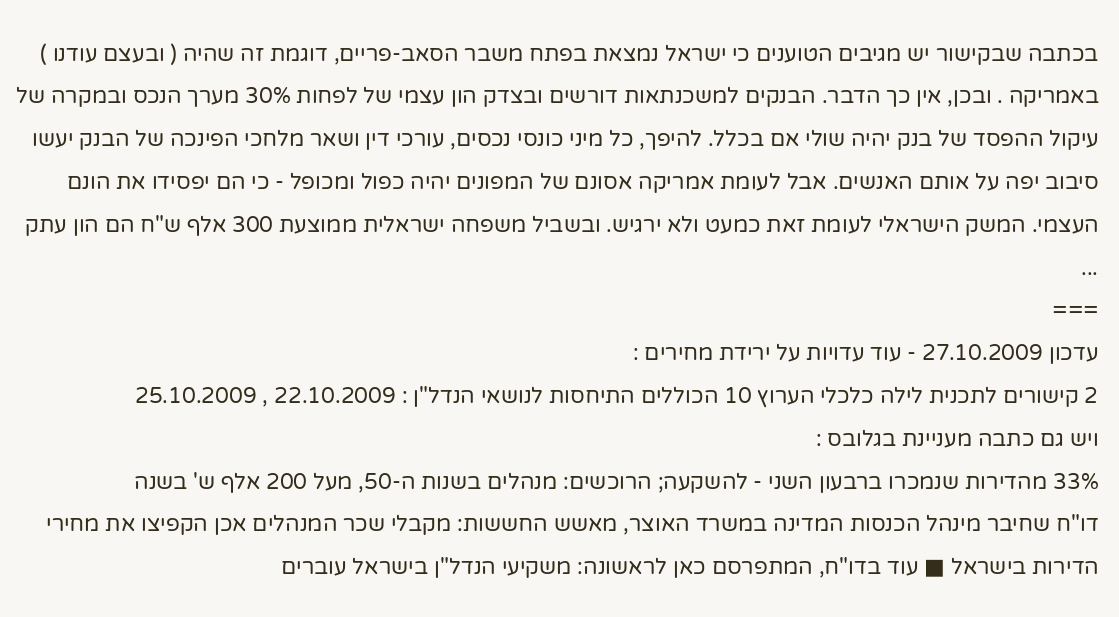בכתבה שבקישור יש מגיבים הטוענים כי ישראל נמצאת בפתח משבר הסאב-פריים, דוגמת זה שהיה ( ובעצם עודנו ) באמריקה . ובכן, אין כך הדבר. הבנקים למשכנתאות דורשים ובצדק הון עצמי של לפחות 30% מערך הנכס ובמקרה של עיקול ההפסד של בנק יהיה שולי אם בכלל. להיפך, כל מיני כונסי נכסים, עורכי דין ושאר מלחכי הפינכה של הבנק יעשו סיבוב יפה על אותם האנשים. אבל לעומת אמריקה אסונם של המפונים יהיה כפול ומכופל - כי הם יפסידו את הונם העצמי. המשק הישראלי לעומת זאת כמעט ולא ירגיש. ובשביל משפחה ישראלית ממוצעת 300 אלף ש"ח הם הון עתק ...
===
עדכון 27.10.2009 - עוד עדויות על ירידת מחירים :
2 קישורים לתכנית לילה כלכלי הערוץ 10 הכוללים התיחסות לנושאי הנדל"ן : 22.10.2009 , 25.10.2009
ויש גם כתבה מעניינת בגלובס :
33% מהדירות שנמכרו ברבעון השני - להשקעה; הרוכשים: מנהלים בשנות ה-50, מעל 200 אלף ש' בשנה
דו"ח שחיבר מינהל הכנסות המדינה במשרד האוצר, מאשש החששות: מקבלי שכר המנהלים אכן הקפיצו את מחירי הדירות בישראל ■ עוד בדו"ח, המתפרסם כאן לראשונה: משקיעי הנדל"ן בישראל עוברים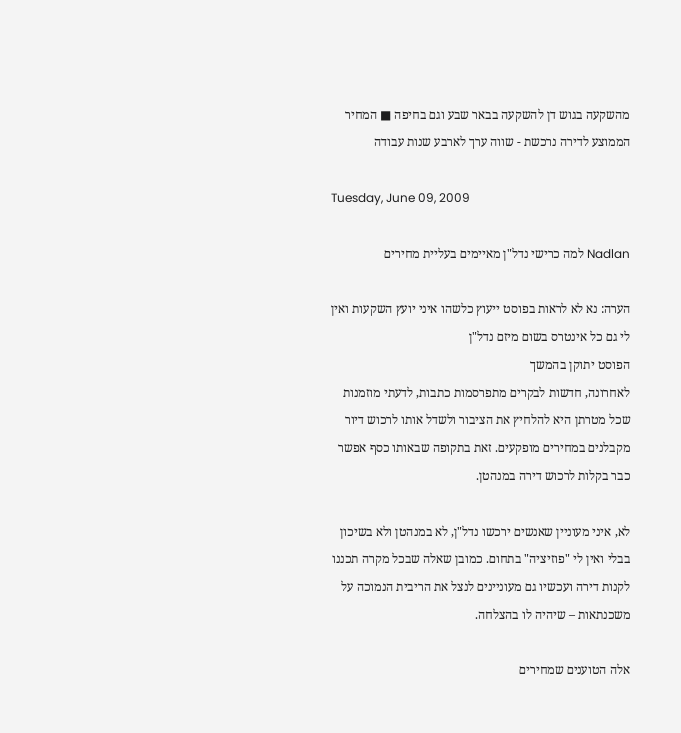מהשקעה בגוש דן להשקעה בבאר שבע וגם בחיפה ■ המחיר הממוצע לדירה נרכשת - שווה ערך לארבע שנות עבודה

Tuesday, June 09, 2009

Nadlan למה כרישי נדל"ן מאיימים בעליית מחירים

הערה: נא לא לראות בפוסט ייעוץ כלשהו איני יועץ השקעות ואין לי גם כל אינטרס בשום מיזם נדל"ן
הפוסט יתוקן בהמשך
לאחרונה, חדשות לבקרים מתפרסמות כתבות, לדעתי מוזמנות שכל מטרתן היא להלחיץ את הציבור ולשדל אותו לרכוש דיור מקבלנים במחירים מופקעים. זאת בתקופה שבאותו כסף אפשר כבר בקלות לרכוש דירה במנהטן.

לא, איני מעוניין שאנשים ירכשו נדל"ן, לא במנהטן ולא בשיכון בבלי ואין לי "פוזיציה" בתחום. כמובן שאלה שבכל מקרה תכננו לקנות דירה ועכשיו גם מעוניינים לנצל את הריבית הנמוכה על משכנתאות – שיהיה לו בהצלחה.

אלה הטוענים שמחירים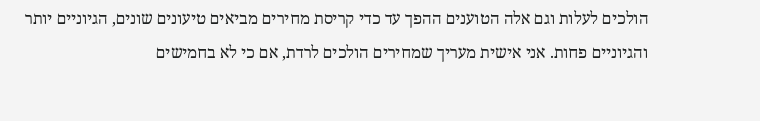הולכים לעלות וגם אלה הטוענים ההפך עד כדי קריסת מחירים מביאים טיעונים שונים, הגיוניים יותר והגיוניים פחות. אני אישית מעריך שמחירים הולכים לרדת, אם כי לא בחמישים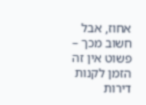אחוז, אבל חשוב מכך – פשוט אין זה הזמן לקנות דירות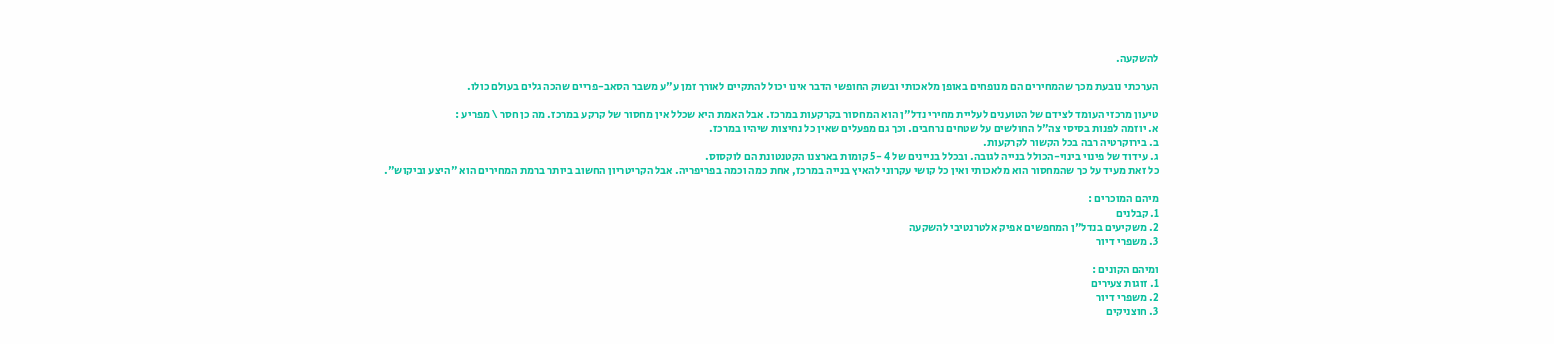להשקעה.

הערכתי נובעת מכך שהמחירים הם מנופחים באופן מלאכותי ובשוק החופשי הדבר אינו יכול להתקיים לאורך זמן ע"ע משבר הסאב-פריים שהכה גלים בעולם כולו.

טיעון מרכזי העומד לצידם של הטוענים לעליית מחירי נדל"ן הוא המחסור בקרקעות במרכז. אבל האמת היא שכלל אין מחסור של קרקע במרכז. מה כן חסר \ מפריע :
א. יוזמה לפנות בסיסי צה"ל החולשים על שטחים נרחבים. וכך גם מפעלים שאין כל נחיצות שיהיו במרכז.
ב. בירוקרטיה רבה בכל הקשור לקרקעות.
ג. עידוד של פינוי בינוי-הכולל בנייה לגובה. ובכלל בניינים של 4 -5 קומות בארצנו הקטנטונת הם לוקסוס.
כל זאת מעיד על כך שהמחסור הוא מלאכותי ואין כל קושי עקרוני להאיץ בנייה במרכז, אחת כמה וכמה בפריפריה. אבל הקריטריון החשוב ביותר ברמת המחירים הוא "היצע וביקוש".

מיהם המוכרים :
1. קבלנים
2. משקיעים בנדל"ן המחפשים אפיק אלטרנטיבי להשקעה
3. משפרי דיור

ומיהם הקונים :
1. זוגות צעירים
2. משפרי דיור
3. חוצניקים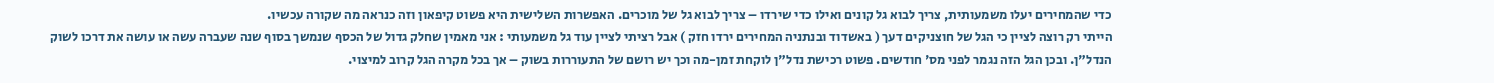כדי שהמחירים יעלו משמעותית, צריך לבוא גל קונים ואילו כדי שירדו – צריך לבוא גל של מוכרים. האפשרות השלישית היא פשוט קיפאון וזה כנראה מה שקורה עכשיו.
הייתי רק רוצה לציין כי הגל של חוצניקים דעך ( באשדוד ובנתניה המחירים ירדו חזק ) אבל רציתי לציין עוד גל משמעותי : אני מאמין שחלק גדול של הכסף שנמשך בסוף שנה שעברה עשה או עושה את דרכו לשוק הנדל"ן. ובכן הגל הזה נגמר לפני מס' חודשים. פשוט רכישת נדל"ן לוקחת זמן-מה וכך יש רושם של התעוררות בשוק – אך בכל מקרה הגל קרוב למיצוי.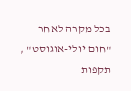בכל מקרה לאחר "חום יולי-אוגוסט" , תקפות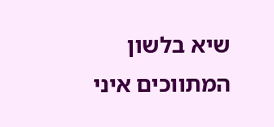שיא בלשון המתווכים איני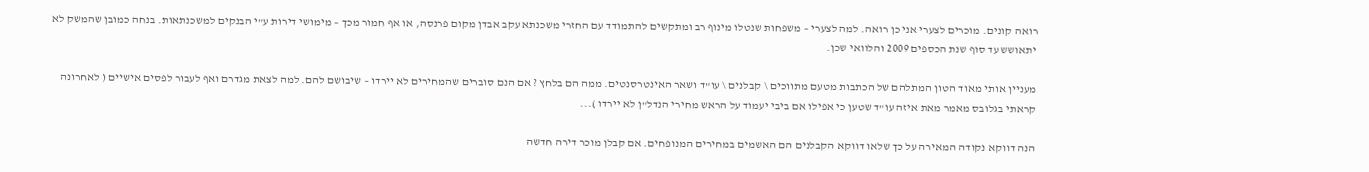רואה קונים. מוכרים לצערי אני כן רואה. למה לצערי – משפחות שנטלו מינוף רב ומתקשים להתמודד עם החזרי משכנתא עקב אבדן מקום פרנסה, או אף חמור מכך – מימושי דירות ע"י הבנקים למשכנתאות. בנחה כמובן שהמשק לא יתאושש עד סוף שנת הכספים 2009 והלוואי שכן.

מעניין אותי מאוד הטון המתלהם של הכתבות מטעם מתווכים \ קבלנים \ עו"ד ושאר האינטרסנטים. ממה הם בלחץ ? אם הנם סוברים שהמחירים לא יירדו – שיבושם להם. למה לצאת מגדרם ואף לעבור לפסים אישיים ( לאחרונה קראתי בגלובס מאמר מאת איזה עו"ד שטען כי אפילו אם ביבי יעמוד על הראש מחירי הנדל"ן לא יירדו )...

הנה דווקא נקודה המאירה על כך שלאו דווקא הקבלנים הם האשמים במחירים המנופחים. אם קבלן מוכר דירה חדשה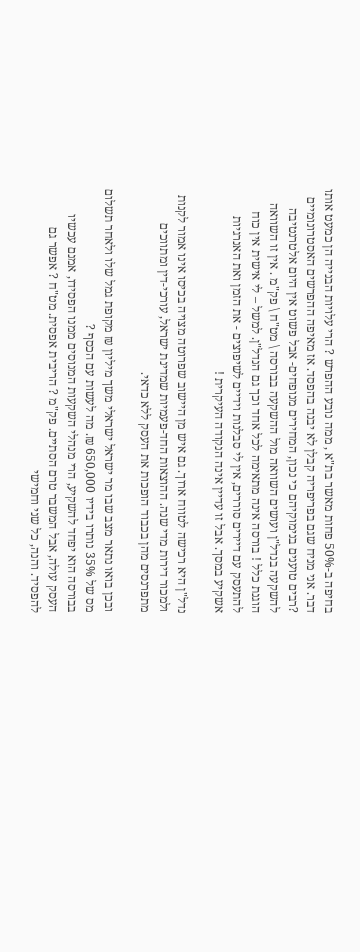בחיפה ב-50% פחות מאשר בת"א , ממה נובע ההפרש ? הרי עלויות הבנייה הן כמעט אותו דבר. אני מניח שגם בפריפריה קבלן לא יבנה בהפסד. אז מאיפה ההפרשים האסטרונומיים ?רבים טוענים בנימוקיהם כי נכון, המחירים מנופחים- אבל פשוט אין היום אלטרנטיבה להשקעה בנדל"ן ועושים השוואה מול ההשקעה בבורסה \ מט"ח \ פק"מ . אין זו השוואה הוגנת כלל ! בורסה אינה מתאימה לכל אחד וכך גם הנדל"ן. למשל – לי אישית אין כוח להתעסק עם דיירים סוררים, אין לי סבלנות וידיים לשיפוצים - את הזמן ואת האנרגיות אשקיע במסך. אבל זו עדיין אינה הנקודה העיקרית !

נדל"ן היא רכישה לטווח ארוך. גם איש מן היישוב שפרוטה מצויה בכיסו אינו אמור לקנות ולמכור דירות מדי שנה. ההוצאות החד-פעמיות שמדינת ישראל, עורכי-דין ומתווכים מתפרנסים מהן בכבוד הופכות את העסק ללא כדאי.

ובכן בואו נתאר מצב שבו מר ישראל ישראלי משך מיליון ₪ מקופת גמל שלו ולאחר תשלום מס של 35% נותרו בידיו 650,000 ₪. מה לעשות עם הכסף ?
בבורסה הוא יפחד להשקיע, הרי מנהלי השקעות המנוסים ממנו הפסידו, אמנם עכשיו העסק עולה, אבל המשבר טרם הסתיים. פק"מ ? הריבית אפסית. מט"ח ? אפשר גם להפסיד. והנה, כל שני וחמישי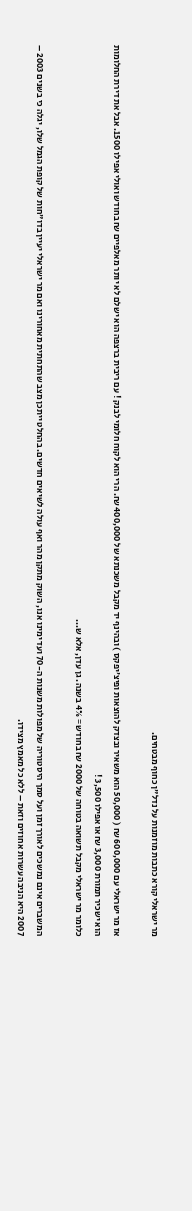מר ישראלי קורא כתבות מוזמנות על נדל"ן כחוף מבטחים.

אז מר ישראלי עם 600,000 ₪ ( 50,000 הוא משאיר ובצדק להוצאות ופיצ'יפקס ) ובהינף יד מקבל משכנתא של 400,000 ₪. הרי הוא לקוח חלומי לבנק ! עם ריבית ברצפה הוא ישלם לא יותר מאלפיים ₪ בחודש ואולי אפילו 1500. אבל את דירת החלומות הוא ישכיר תמורת 3,000 ₪ או אפילו 3,500 !
כלומר מר ישראלי מקבל תשואה בטוחה של 2000 ₪ בחודש = 4% בשנה. גן עדן, אלא ש...

המשברים אינם נמשכים לאורך זמן ועל סמך היסטוריה של מפולות משנות ה-70 ועד ימינו אנו, השוק מתקן מהר ואף עולה לשיאים חדשים. בהחלט ייתכן מצב שהתחתית מאחורינו ואם מר ישראלי יעיין בדו"חות של קופת הגמל שלו, יגלה כי בשנים 2003 – 2007 היא הניבה עשרות אחוזים וזאת – ללא כל מאמץ מצידו.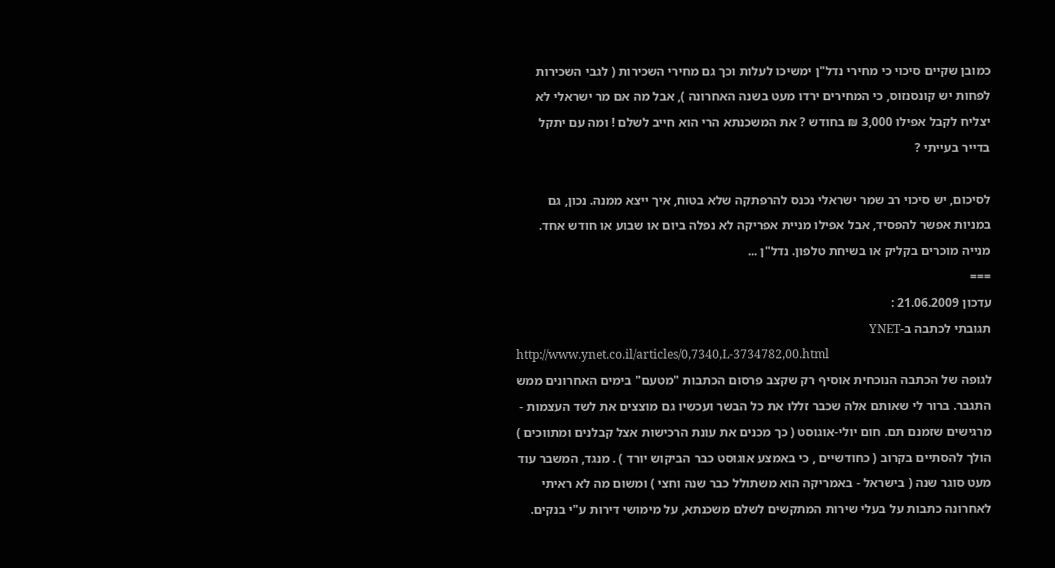כמובן שקיים סיכוי כי מחירי נדל"ן ימשיכו לעלות וכך גם מחירי השכירות ( לגבי השכירות לפחות יש קונסנזוס, כי המחירים ירדו מעט בשנה האחרונה ), אבל מה אם מר ישראלי לא יצליח לקבל אפילו 3,000 ₪ בחודש ? את המשכנתא הרי הוא חייב לשלם ! ומה עם יתקל בדייר בעייתי ?

לסיכום, יש סיכוי רב שמר ישראלי נכנס להרפתקה שלא בטוח, איך ייצא ממנה. נכון, גם במניות אפשר להפסיד, אבל אפילו מניית אפריקה לא נפלה ביום או שבוע או חודש אחד. מנייה מוכרים בקליק או בשיחת טלפון. נדל"ן ...
===
עדכון 21.06.2009 :
תגובתי לכתבה ב-YNET
http://www.ynet.co.il/articles/0,7340,L-3734782,00.html
לגופה של הכתבה הנוכחית אוסיף רק שקצב פרסום הכתבות "מטעם" בימים האחרונים ממש התגבר. ברור לי שאותם אלה שכבר זללו את כל הבשר ועכשיו גם מוצצים את לשד העצמות - מרגישים שזמנם תם. חום יולי-אוגוסט ( כך מכנים את עונת הרכישות אצל קבלנים ומתווכים ) הולך להסתיים בקרוב ( כחודשיים , כי באמצע אוגוסט כבר הביקוש יורד ) . מנגד, המשבר עוד מעט סוגר שנה ( בישראל - באמריקה הוא משתולל כבר שנה וחצי ) ומשום מה לא ראיתי לאחרונה כתבות על בעלי שירות המתקשים לשלם משכנתא, על מימושי דירות ע"י בנקים.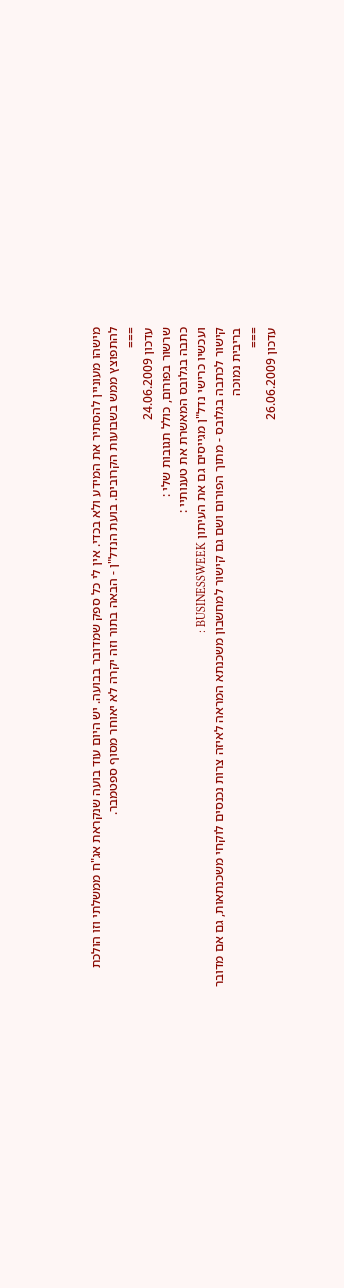מישהו מעוניין להסתיר את המידע ולא בכדי. אין לי כל ספק שמדובר בבועה. יש היום עוד בועה שנקראת אג"ח ממשלתי וזו הולכת להתפוצץ ממש בשבועות הקרובים. בועת הנדל"ן - הבאה בתור וזה יקרה לא יאוחר מסוף ספטמבר.
===
עדכון 24.06.2009
שרשור בפורום, כולל תגובות שלי :
כתבה בגלובס המאשרת את טענותיי :
ועכשיו כרישי נדל"ן מגייסים גם את העיתון BUSINESSWEEK :
קישור לכתבה בגלובס - מתוך הפורום ושם גם קישור למחשבון משכנתא המראה לאיזה צרות נכנסים לוקחי משכנתאות, גם אם מדובר בריבית נמוכה
===
עדכון 26.06.2009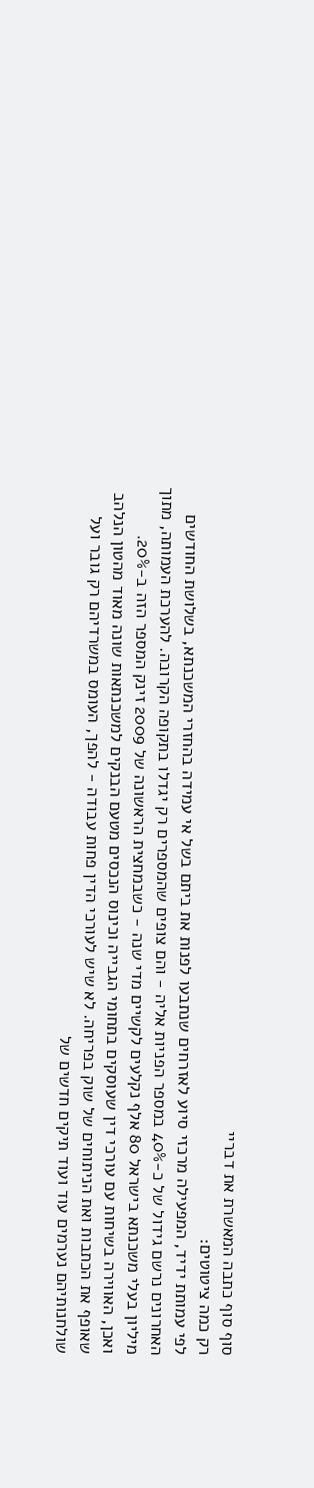סוף סוף כתבה המאשרת את דבריי
רק כמה ציטוטים:
לפי עמותת ידיד, המפעילה מרכזי סיוע לאזרחים שנתבעו לפנות את ביתם בשל אי עמידה בהחזרי המשכנתא, בשלושת החודשים האחרונים נרשם גידול של כ-40% במספר הפניות אליה - והם צופים שהמספרים רק יגדלו בתקופה הקרובה. להערכת העמותה, מתוך מיליון בעלי משכנתא בישראל 80 אלף נקלעים לקשיים מדי שנה - כשבמחצית הראשונה של 2009 זינק המספר הזה ב-20%.
ואכן, האווירה בשיחות עם עורכי דין שעוסקים בתחומי הגבייה וכינוס הנכסים מטעם הבנקים למשכנתאות שונה מאוד מהטון הנלהב שאופף את הכתבות ואת הניתוחים של שוק בפריחה. לא שיש לעורכי הדין פחות עבודה - להפך, העומס במשרדיהם רק גובר ועל שולחנותיהם נערמים עוד ועוד תיקים חדשים של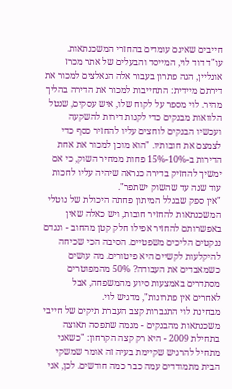חייבים שאינם עומדים בהחזרי המשכנתאות.
עו"ד דוד לוי, המייסד והבעלים של אתר מכרז אונליין, הגה פתרון בעבור אלה הנאלצים למכור את דירתם מיידית: התחייבות למכור את הדירה בהליך מהיר. לוי מספר על לקוח שלו, איש עסקים, שנטל הלוואות מבנקים כדי לקנות דירות להשקעה ועכשיו הבנקים לוחצים עליו להחזיר כסף כדי לצמצם את חובותיו. "הוא מוכן למכור את אחת הדירות ב-10%-15% פחות ממחיר השוק, כי אם ימשיך להחזיק בדירה כנראה שיהיה עליו לחכות עוד שנה עד שהשוק ישתפר".
"אין ספק שבגלל המיתון פחתה היכולת של נוטלי המשכנתאות להחזיר חובות, ויש כאלה שאין באפשרותם להחזיר אפילו חלק קטן מהחוב - ונגדם ננקטים הליכים משפטיים. הסיבה הכי שכיחה להיקלעות לקשיים היא פיטורים. מה עושים כשמאבדים את העבודה? 50% מהמפוטרים מסתדרים באמצעות סיוע מהמשפחה, אבל לאחרים אין פתרונות", מדגיש לוי.
מבחינת לוי התגברות קצב העברת תיקים של חייבי משכנתאות מהבנקים - מגמה שתפסה תאוצה בתחילת 2009 - היא רק קצה הקרחון: "כשאני מתחיל להרגיש שקיימת בעיה זה אומר שמשקי הבית מתמודדים עמה כבר כמה חודשים. לכן, אני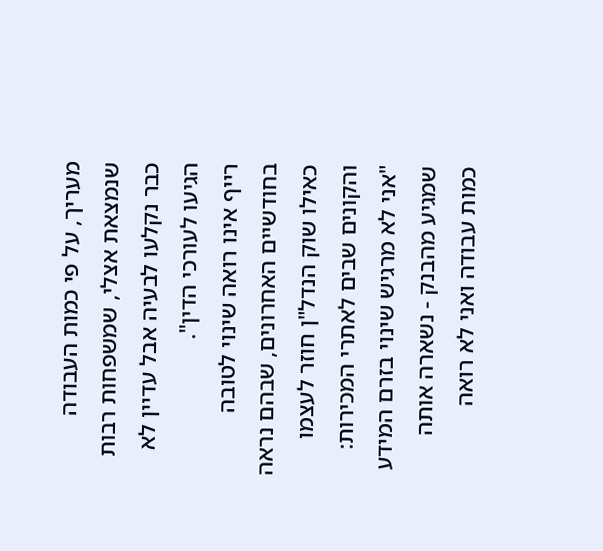מעריך, על פי כמות העבודה שנמצאת אצלי, שמשפחות רבות כבר נקלעו לבעיה אבל עדיין לא הגיעו לעורכי הדין".
רייף אינו רואה שינוי לטובה בחודשיים האחרונים, שבהם נראה כאילו שוק הנדל"ן חוזר לעצמו והקונים שבים לאתרי המכירות: "אני לא מרגיש שינוי בזרם המידע שמגיע מהבנק - נשארה אותה כמות עבודה ואני לא רואה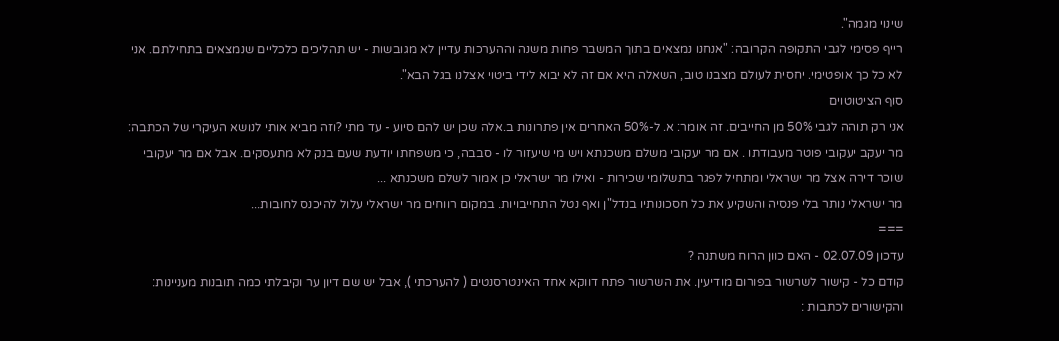שינוי מגמה".
רייף פסימי לגבי התקופה הקרובה: "אנחנו נמצאים בתוך המשבר פחות משנה וההערכות עדיין לא מגובשות - יש תהליכים כלכליים שנמצאים בתחילתם. אני לא כל כך אופטימי. יחסית לעולם מצבנו טוב, השאלה היא אם זה לא יבוא לידי ביטוי אצלנו בגל הבא".
סוף הציטוטוים
אני רק תוהה לגבי 50% מן החייבים. זה אומר: א. ל-50% האחרים אין פתרונות ב.אלה שכן יש להם סיוע - עד מתי ?וזה מביא אותי לנושא העיקרי של הכתבה: מר יעקב יעקובי פוטר מעבודתו . אם מר יעקובי משלם משכנתא ויש מי שיעזור לו - סבבה, כי משפחתו יודעת שעם בנק לא מתעסקים. אבל אם מר יעקובי שוכר דירה אצל מר ישראלי ומתחיל לפגר בתשלומי שכירות - ואילו מר ישראלי כן אמור לשלם משכנתא ...
מר ישראלי נותר בלי פנסיה והשקיע את כל חסכונותיו בנדל"ן ואף נטל התחייבויות. במקום רווחים מר ישראלי עלול להיכנס לחובות...
===
עדכון 02.07.09 - האם כוון הרוח משתנה ?
קודם כל - קישור לשרשור בפורום מודיעין. את השרשור פתח דווקא אחד האינטרסנטים ( להערכתי ), אבל יש שם דיון ער וקיבלתי כמה תובנות מעניינות:
והקישורים לכתבות :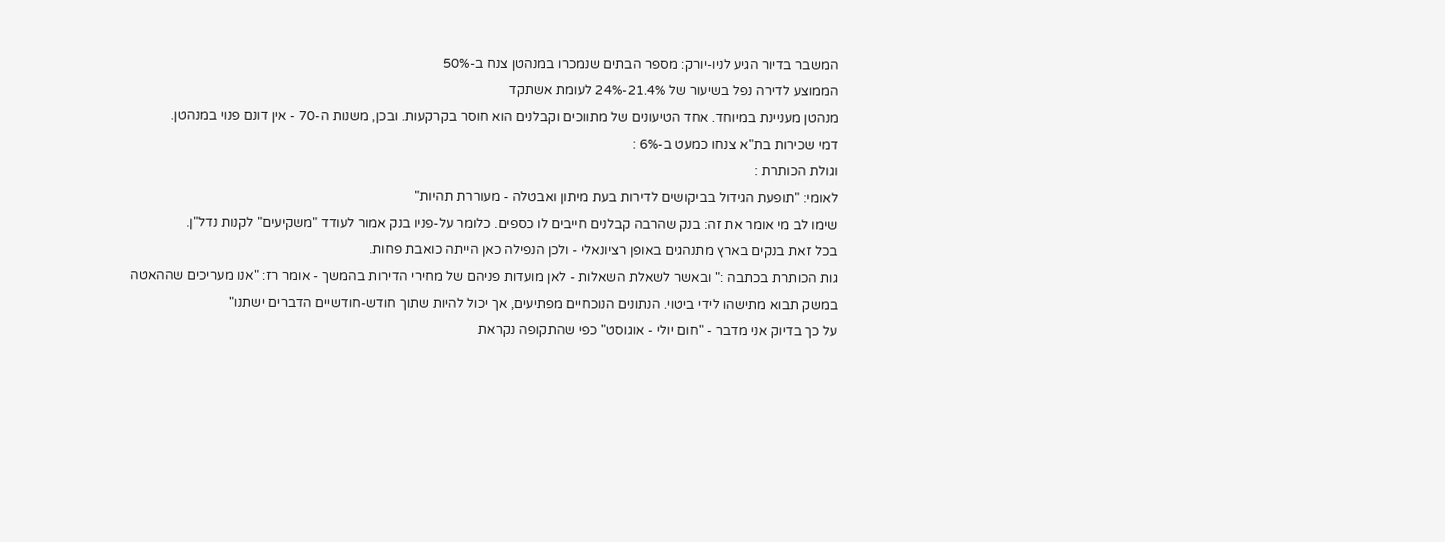המשבר בדיור הגיע לניו-יורק: מספר הבתים שנמכרו במנהטן צנח ב-50%
הממוצע לדירה נפל בשיעור של 21.4%-24% לעומת אשתקד
מנהטן מעניינת במיוחד. אחד הטיעונים של מתווכים וקבלנים הוא חוסר בקרקעות. ובכן, משנות ה-70 - אין דונם פנוי במנהטן.
דמי שכירות בת"א צנחו כמעט ב-6% :
וגולת הכותרת :
לאומי: "תופעת הגידול בביקושים לדירות בעת מיתון ואבטלה - מעוררת תהיות"
שימו לב מי אומר את זה: בנק שהרבה קבלנים חייבים לו כספים. כלומר על-פניו בנק אמור לעודד "משקיעים" לקנות נדל"ן.
בכל זאת בנקים בארץ מתנהגים באופן רציונאלי - ולכן הנפילה כאן הייתה כואבת פחות.
גות הכותרת בכתבה :" ובאשר לשאלת השאלות - לאן מועדות פניהם של מחירי הדירות בהמשך - אומר רז: "אנו מעריכים שההאטה במשק תבוא מתישהו לידי ביטוי. הנתונים הנוכחיים מפתיעים, אך יכול להיות שתוך חודש-חודשיים הדברים ישתנו"
על כך בדיוק אני מדבר - "חום יולי - אוגוסט" כפי שהתקופה נקראת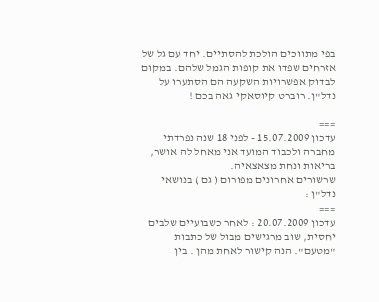בפי מתווכים הולכת להסתיים. יחד עם גל של אזרחים שפדו את קופות הגמל שלהם. במקום לבדוק אפשרויות השקעה הם הסתערו על נדל"ן. רוברט קיוסאקי גאה בכם !

===
עדכון 15.07.2009 - לפני 18 שנה נפרדתי מחברה ולכבוד המועד אני מאחל לה אושר, בריאות ונחת מצאצאיה.
שרשורים אחרונים מפורום ( גם ) בנושאי נדל"ן :
===
עדכון 20.07.2009 : לאחר כשבועיים שלבים יחסית, שוב מרגישים מבול של כתבות "מטעם". הנה קישור לאחת מהן . בין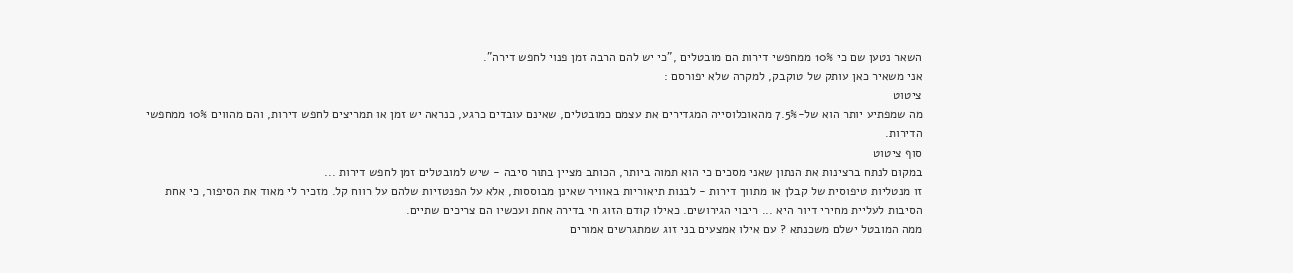השאר נטען שם כי 10% ממחפשי דירות הם מובטלים ,"כי יש להם הרבה זמן פנוי לחפש דירה".
אני משאיר כאן עותק של טוקבק, למקרה שלא יפורסם :
ציטוט
מה שמפתיע יותר הוא של-7.5% מהאוכלוסייה המגדירים את עצמם כמובטלים, שאינם עובדים כרגע, כנראה יש זמן או תמריצים לחפש דירות, והם מהווים 10% ממחפשי הדירות.
סוף ציטוט
במקום לנתח ברצינות את הנתון שאני מסכים כי הוא תמוה ביותר, הכותב מציין בתור סיבה - שיש למובטלים זמן לחפש דירות ...
זו מנטליות טיפוסית של קבלן או מתווך דירות - לבנות תיאוריות באוויר שאינן מבוססות, אלא על הפנטזיות שלהם על רווח קל. מזכיר לי מאוד את הסיפור, כי אחת הסיבות לעליית מחירי דיור היא ... ריבוי הגירושים. כאילו קודם הזוג חי בדירה אחת ועכשיו הם צריכים שתיים.
ממה המובטל ישלם משכנתא ? עם אילו אמצעים בני זוג שמתגרשים אמורים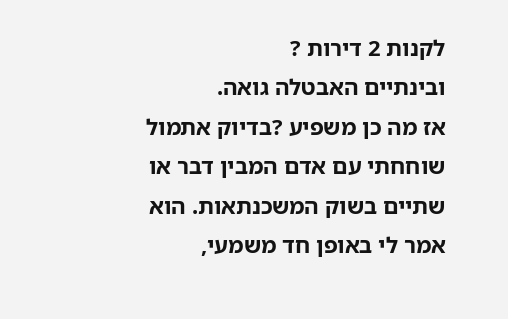לקנות 2 דירות ?
ובינתיים האבטלה גואה.
אז מה כן משפיע ?בדיוק אתמול שוחחתי עם אדם המבין דבר או שתיים בשוק המשכנתאות. הוא אמר לי באופן חד משמעי,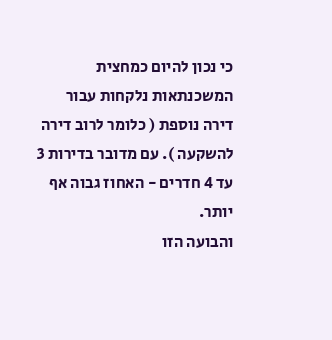כי נכון להיום כמחצית המשכנתאות נלקחות עבור דירה נוספת ( כלומר לרוב דירה להשקעה ). עם מדובר בדירות 3 עד 4 חדרים - האחוז גבוה אף יותר.
והבועה הזו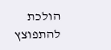הולכת להתפוצץ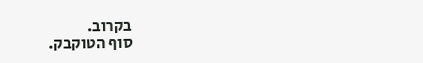בקרוב.
סוף הטוקבק.